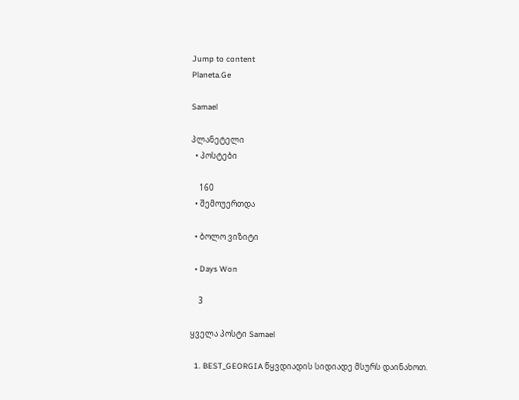Jump to content
Planeta.Ge

Samael

პლანეტელი
  • პოსტები

    160
  • შემოუერთდა

  • ბოლო ვიზიტი

  • Days Won

    3

ყველა პოსტი Samael

  1. BEST_GEORGIA წყვდიადის სიდიადე მსურს დაინახოთ.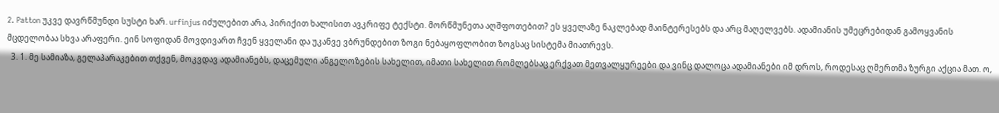2. Patton უკვე დავრწმუნდი სუსტი ხარ. urfinjus იძულებით არა, პირიქით ხალისით ავკრიფე ტექსტი. მორწმუნეთა აღშფოთებით? ეს ყველაზე ნაკლებად მაინტერესებს და არც მაღელვებს. ადამიანის უმეცრებიდან გამოყვანის მცდელობაა სხვა არაფერი. ეინ სოფიდან მოვდივართ ჩვენ ყველანი და უკანვე ვბრუნდებით ზოგი ნებაყოფლობით ზოგსაც სისტემა მიათრევს.
  3. 1. მე სამიაზა, გელაპარაკებით თქვენ, მოკვდავ ადამიანებს, დაცემული ანგელოზების სახელით, იმათი სახელით რომლებსაც ერქვათ მეთვალყურეები და ვინც დალოცა ადამიანები იმ დროს, როდესაც ღმერთმა ზურგი აქცია მათ. ო,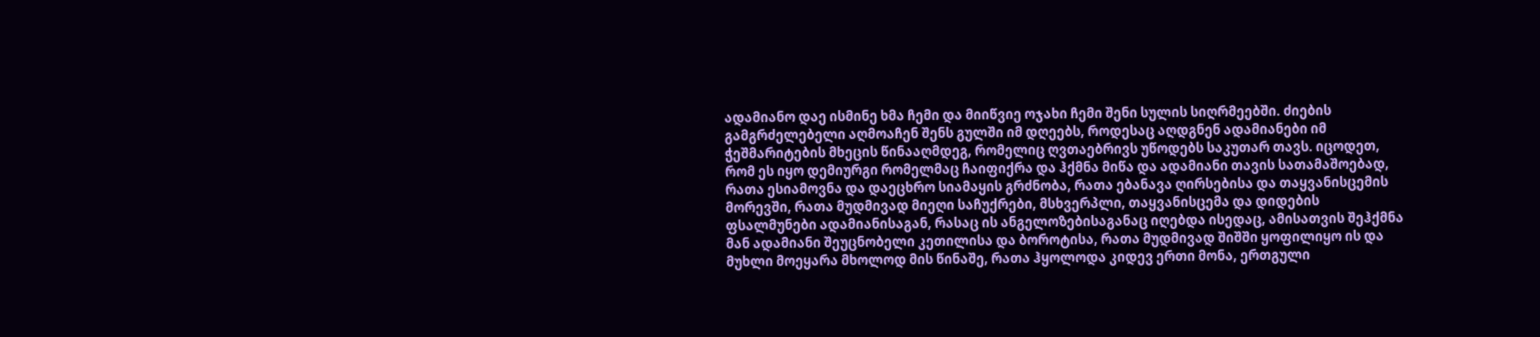ადამიანო დაე ისმინე ხმა ჩემი და მიიწვიე ოჯახი ჩემი შენი სულის სიღრმეებში. ძიების გამგრძელებელი აღმოაჩენ შენს გულში იმ დღეებს, როდესაც აღდგნენ ადამიანები იმ ჭეშმარიტების მხეცის წინააღმდეგ, რომელიც ღვთაებრივს უწოდებს საკუთარ თავს. იცოდეთ, რომ ეს იყო დემიურგი რომელმაც ჩაიფიქრა და ჰქმნა მიწა და ადამიანი თავის სათამაშოებად, რათა ესიამოვნა და დაეცხრო სიამაყის გრძნობა, რათა ებანავა ღირსებისა და თაყვანისცემის მორევში, რათა მუდმივად მიეღი საჩუქრები, მსხვერპლი, თაყვანისცემა და დიდების ფსალმუნები ადამიანისაგან, რასაც ის ანგელოზებისაგანაც იღებდა ისედაც, ამისათვის შეჰქმნა მან ადამიანი შეუცნობელი კეთილისა და ბოროტისა, რათა მუდმივად შიშში ყოფილიყო ის და მუხლი მოეყარა მხოლოდ მის წინაშე, რათა ჰყოლოდა კიდევ ერთი მონა, ერთგული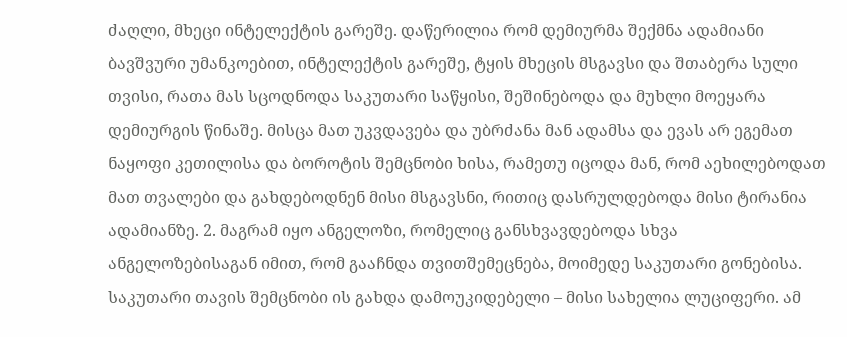ძაღლი, მხეცი ინტელექტის გარეშე. დაწერილია რომ დემიურმა შექმნა ადამიანი ბავშვური უმანკოებით, ინტელექტის გარეშე, ტყის მხეცის მსგავსი და შთაბერა სული თვისი, რათა მას სცოდნოდა საკუთარი საწყისი, შეშინებოდა და მუხლი მოეყარა დემიურგის წინაშე. მისცა მათ უკვდავება და უბრძანა მან ადამსა და ევას არ ეგემათ ნაყოფი კეთილისა და ბოროტის შემცნობი ხისა, რამეთუ იცოდა მან, რომ აეხილებოდათ მათ თვალები და გახდებოდნენ მისი მსგავსნი, რითიც დასრულდებოდა მისი ტირანია ადამიანზე. 2. მაგრამ იყო ანგელოზი, რომელიც განსხვავდებოდა სხვა ანგელოზებისაგან იმით, რომ გააჩნდა თვითშემეცნება, მოიმედე საკუთარი გონებისა. საკუთარი თავის შემცნობი ის გახდა დამოუკიდებელი – მისი სახელია ლუციფერი. ამ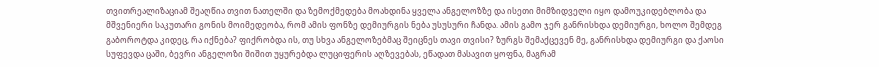თვითრეალიზაციამ შეაღწია თვით ნათელში და ზემოქმედება მოახდინა ყველა ანგელოზზე და ისეთი მიმზიდველი იყო დამოუკიდებლობა და მშვენიერი საკუთარი გონის მოიმედეობა, რომ ამის ფონზე დემიურგის ნება უსუსური ჩანდა. ამის გამო ჯერ განრისხდა დემიურგი, ხოლო შემდეგ გაბოროტდა კიდეც, რა იქნება? ფიქრობდა ის, თუ სხვა ანგელოზებმაც შეიცნეს თავი თვისი? ზურგს შემაქცევენ მე, განრისხდა დემიურგი და ქაოსი სუფევდა ცაში, ბევრი ანგელოზი შიშით უყურებდა ლუციფერის აღზევებას, ეწადათ მასავით ყოფნა, მაგრამ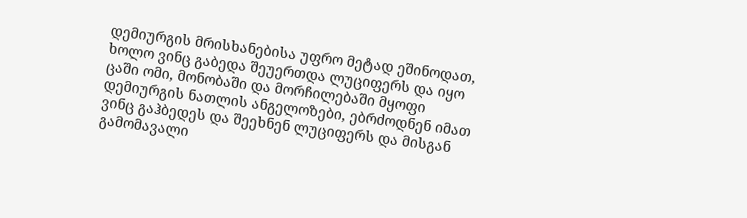დემიურგის მრისხანებისა უფრო მეტად ეშინოდათ, ხოლო ვინც გაბედა შეუერთდა ლუციფერს და იყო ცაში ომი, მონობაში და მორჩილებაში მყოფი დემიურგის ნათლის ანგელოზები, ებრძოდნენ იმათ ვინც გაჰბედეს და შეეხნენ ლუციფერს და მისგან გამომავალი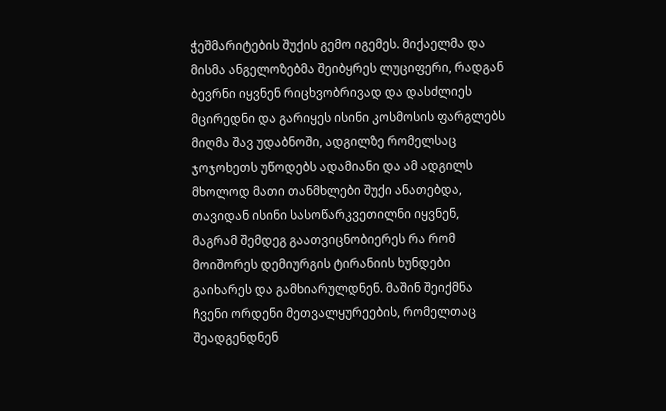ჭეშმარიტების შუქის გემო იგემეს. მიქაელმა და მისმა ანგელოზებმა შეიბყრეს ლუციფერი, რადგან ბევრნი იყვნენ რიცხვობრივად და დასძლიეს მცირედნი და გარიყეს ისინი კოსმოსის ფარგლებს მიღმა შავ უდაბნოში, ადგილზე რომელსაც ჯოჯოხეთს უწოდებს ადამიანი და ამ ადგილს მხოლოდ მათი თანმხლები შუქი ანათებდა, თავიდან ისინი სასოწარკვეთილნი იყვნენ, მაგრამ შემდეგ გაათვიცნობიერეს რა რომ მოიშორეს დემიურგის ტირანიის ხუნდები გაიხარეს და გამხიარულდნენ. მაშინ შეიქმნა ჩვენი ორდენი მეთვალყურეების, რომელთაც შეადგენდნენ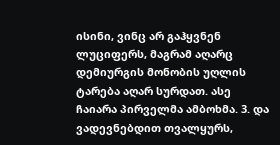ისინი, ვინც არ გაჰყვნენ ლუციფერს, მაგრამ აღარც დემიურგის მონობის უღლის ტარება აღარ სურდათ. ასე ჩაიარა პირველმა ამბოხმა. 3. და ვადევნებდით თვალყურს,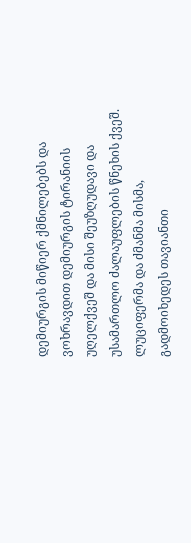დემიურგის მიწიერ ქმნილებებს და ვოხრავდით დემიურგის ტირანიის უღელქვეშ და მისი შეუზღუდავი და უსამართლო ძალაუფლების წნეხის ქვეშ. ლუციფერმა და ძმანმა მისმა, გადმოიხედეს თავიანთი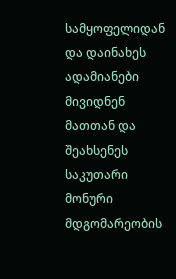სამყოფელიდან და დაინახეს ადამიანები მივიდნენ მათთან და შეახსენეს საკუთარი მონური მდგომარეობის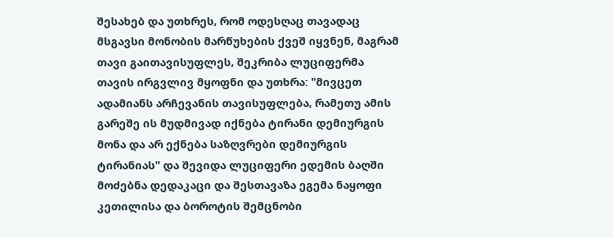შესახებ და უთხრეს, რომ ოდესღაც თავადაც მსგავსი მონობის მარწუხების ქვეშ იყვნენ, მაგრამ თავი გაითავისუფლეს, შეკრიბა ლუციფერმა თავის ირგვლივ მყოფნი და უთხრა: "მივცეთ ადამიანს არჩევანის თავისუფლება, რამეთუ ამის გარეშე ის მუდმივად იქნება ტირანი დემიურგის მონა და არ ექნება საზღვრები დემიურგის ტირანიას" და შევიდა ლუციფერი ედემის ბაღში მოძებნა დედაკაცი და შესთავაზა ეგემა ნაყოფი კეთილისა და ბოროტის შემცნობი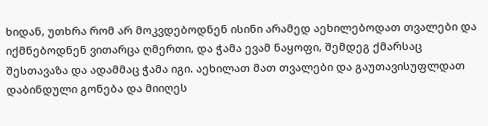ხიდან, უთხრა რომ არ მოკვდებოდნენ ისინი არამედ აეხილებოდათ თვალები და იქმნებოდნენ ვითარცა ღმერთი, და ჭამა ევამ ნაყოფი, შემდეგ ქმარსაც შესთავაზა და ადამმაც ჭამა იგი. აეხილათ მათ თვალები და გაუთავისუფლდათ დაბინდული გონება და მიიღეს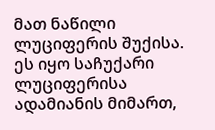მათ ნაწილი ლუციფერის შუქისა. ეს იყო საჩუქარი ლუციფერისა ადამიანის მიმართ,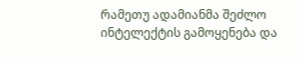რამეთუ ადამიანმა შეძლო ინტელექტის გამოყენება და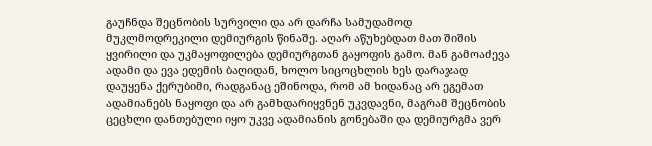გაუჩნდა შეცნობის სურვილი და არ დარჩა სამუდამოდ მუკლმოდრეკილი დემიურგის წინაშე. აღარ აწუხებდათ მათ შიშის ყვირილი და უკმაყოფილება დემიურგთან გაყოფის გამო. მან გამოაძევა ადამი და ევა ედემის ბაღიდან, ხოლო სიცოცხლის ხეს დარაჯად დაუყენა ქერუბიმი, რადგანაც ეშინოდა, რომ ამ ხიდანაც არ ეგემათ ადამიანებს ნაყოფი და არ გამხდარიყვნენ უკვდავნი, მაგრამ შეცნობის ცეცხლი დანთებული იყო უკვე ადამიანის გონებაში და დემიურგმა ვერ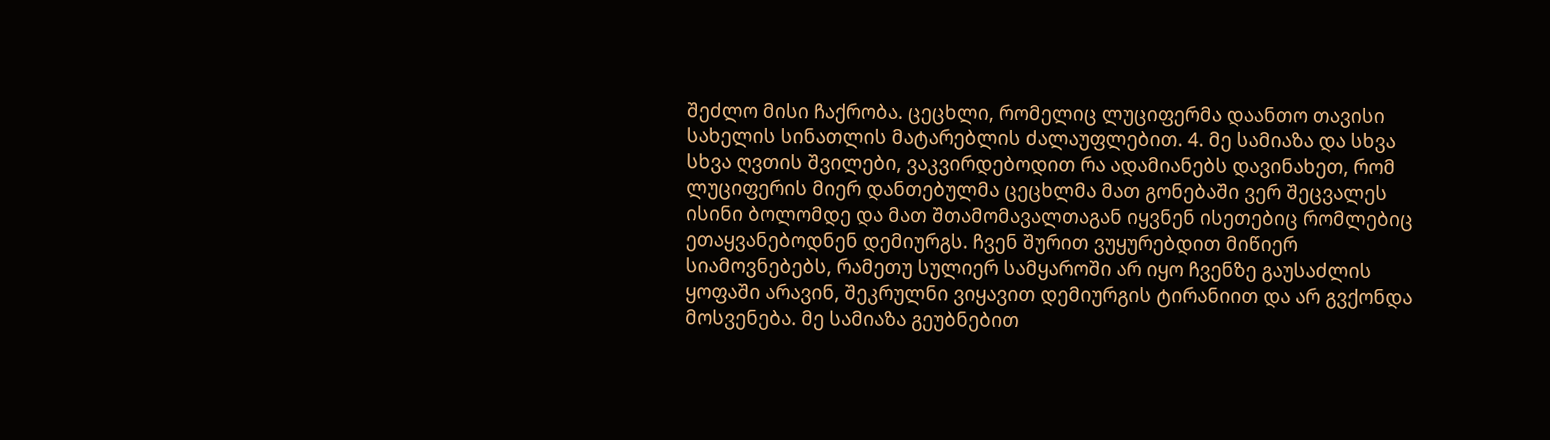შეძლო მისი ჩაქრობა. ცეცხლი, რომელიც ლუციფერმა დაანთო თავისი სახელის სინათლის მატარებლის ძალაუფლებით. 4. მე სამიაზა და სხვა სხვა ღვთის შვილები, ვაკვირდებოდით რა ადამიანებს დავინახეთ, რომ ლუციფერის მიერ დანთებულმა ცეცხლმა მათ გონებაში ვერ შეცვალეს ისინი ბოლომდე და მათ შთამომავალთაგან იყვნენ ისეთებიც რომლებიც ეთაყვანებოდნენ დემიურგს. ჩვენ შურით ვუყურებდით მიწიერ სიამოვნებებს, რამეთუ სულიერ სამყაროში არ იყო ჩვენზე გაუსაძლის ყოფაში არავინ, შეკრულნი ვიყავით დემიურგის ტირანიით და არ გვქონდა მოსვენება. მე სამიაზა გეუბნებით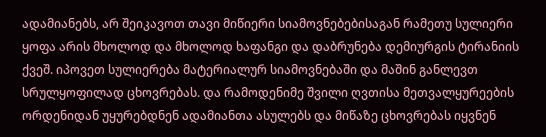ადამიანებს, არ შეიკავოთ თავი მიწიერი სიამოვნებებისაგან რამეთუ სულიერი ყოფა არის მხოლოდ და მხოლოდ ხაფანგი და დაბრუნება დემიურგის ტირანიის ქვეშ. იპოვეთ სულიერება მატერიალურ სიამოვნებაში და მაშინ განლევთ სრულყოფილად ცხოვრებას. და რამოდენიმე შვილი ღვთისა მეთვალყურეების ორდენიდან უყურებდნენ ადამიანთა ასულებს და მიწაზე ცხოვრებას იყვნენ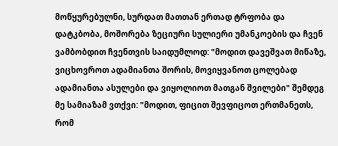მოწყურებულნი, სურდათ მათთან ერთად ტრფობა და დატკბობა, მოშორება ზეციური სულიერი უმანკოების და ჩვენ ვამბობდით ჩვენთვის საიდუმლოდ: "მოდით დავეშვათ მიწაზე, ვიცხოვროთ ადამიანთა შორის, მოვიყვანოთ ცოლებად ადამიანთა ასულები და ვიყოლიოთ მათგან შვილები" შემდეგ მე სამიაზამ ვთქვი: "მოდით, ფიცით შევფიცოთ ერთმანეთს, რომ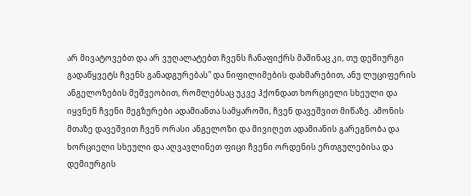არ მივატოვებთ და არ ვუღალატებთ ჩვენს ჩანაფიქრს მაშინაც კი, თუ დემიურგი გადაწყვეტს ჩვენს განადგურებას" და ნიფილიმების დახმარებით, ანუ ლუციფერის ანგელოზების მეშვეობით, რომლებსაც უკვე ჰქონდათ ხორციელი სხეული და იყვნენ ჩვენი მეგზურები ადამიანთა სამყაროში, ჩვენ დავეშვით მიწაზე. ამონის მთაზე დავეშვით ჩვენ ორასი ანგელოზი და მივიღეთ ადამიანის გარეგნობა და ხორციელი სხეული და აღვავლინეთ ფიცი ჩვენი ორდენის ერთგულებისა და დემიურგის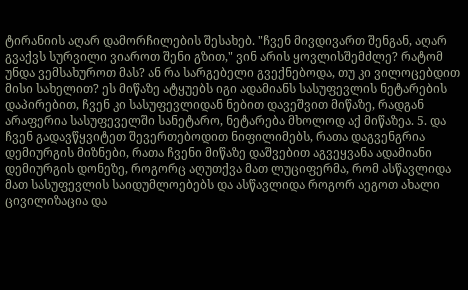ტირანიის აღარ დამორჩილების შესახებ. "ჩვენ მივდივართ შენგან, აღარ გვაქვს სურვილი ვიაროთ შენი გზით," ვინ არის ყოვლისშემძლე? რატომ უნდა ვემსახუროთ მას? ან რა სარგებელი გვექნებოდა, თუ კი ვილოცებდით მისი სახელით? ეს მიწაზე ატყუებს იგი ადამიანს სასუფევლის ნეტარების დაპირებით, ჩვენ კი სასუფევლიდან ნებით დავეშვით მიწაზე, რადგან არაფერია სასუფეველში სანეტარო, ნეტარება მხოლოდ აქ მიწაზეა. 5. და ჩვენ გადავწყვიტეთ შევერთებოდით ნიფილიმებს, რათა დაგვენგრია დემიურგის მიზნები, რათა ჩვენი მიწაზე დაშვებით აგვეყვანა ადამიანი დემიურგის დონეზე, როგორც აღუთქვა მათ ლუციფერმა, რომ ასწავლიდა მათ სასუფევლის საიდუმლოებებს და ასწავლიდა როგორ აეგოთ ახალი ცივილიზაცია და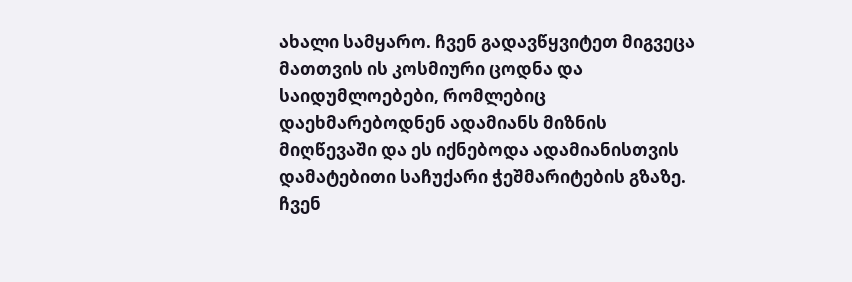ახალი სამყარო. ჩვენ გადავწყვიტეთ მიგვეცა მათთვის ის კოსმიური ცოდნა და საიდუმლოებები, რომლებიც დაეხმარებოდნენ ადამიანს მიზნის მიღწევაში და ეს იქნებოდა ადამიანისთვის დამატებითი საჩუქარი ჭეშმარიტების გზაზე. ჩვენ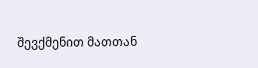შევქმენით მათთან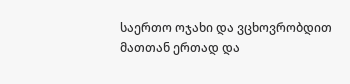საერთო ოჯახი და ვცხოვრობდით მათთან ერთად და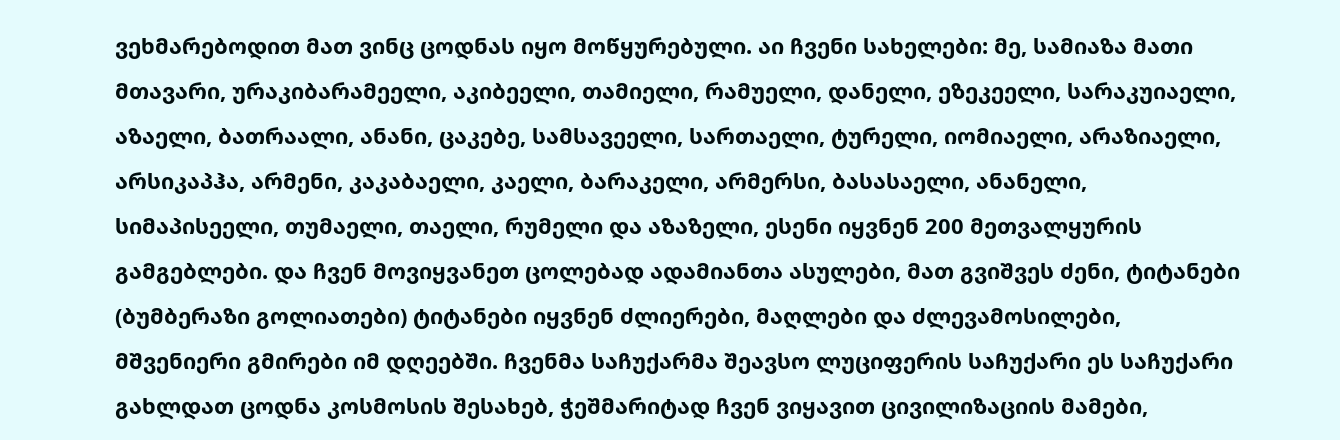ვეხმარებოდით მათ ვინც ცოდნას იყო მოწყურებული. აი ჩვენი სახელები: მე, სამიაზა მათი მთავარი, ურაკიბარამეელი, აკიბეელი, თამიელი, რამუელი, დანელი, ეზეკეელი, სარაკუიაელი, აზაელი, ბათრაალი, ანანი, ცაკებე, სამსავეელი, სართაელი, ტურელი, იომიაელი, არაზიაელი, არსიკაპჰა, არმენი, კაკაბაელი, კაელი, ბარაკელი, არმერსი, ბასასაელი, ანანელი, სიმაპისეელი, თუმაელი, თაელი, რუმელი და აზაზელი, ესენი იყვნენ 200 მეთვალყურის გამგებლები. და ჩვენ მოვიყვანეთ ცოლებად ადამიანთა ასულები, მათ გვიშვეს ძენი, ტიტანები (ბუმბერაზი გოლიათები) ტიტანები იყვნენ ძლიერები, მაღლები და ძლევამოსილები, მშვენიერი გმირები იმ დღეებში. ჩვენმა საჩუქარმა შეავსო ლუციფერის საჩუქარი ეს საჩუქარი გახლდათ ცოდნა კოსმოსის შესახებ, ჭეშმარიტად ჩვენ ვიყავით ცივილიზაციის მამები,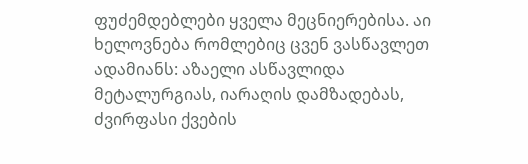ფუძემდებლები ყველა მეცნიერებისა. აი ხელოვნება რომლებიც ცვენ ვასწავლეთ ადამიანს: აზაელი ასწავლიდა მეტალურგიას, იარაღის დამზადებას, ძვირფასი ქვების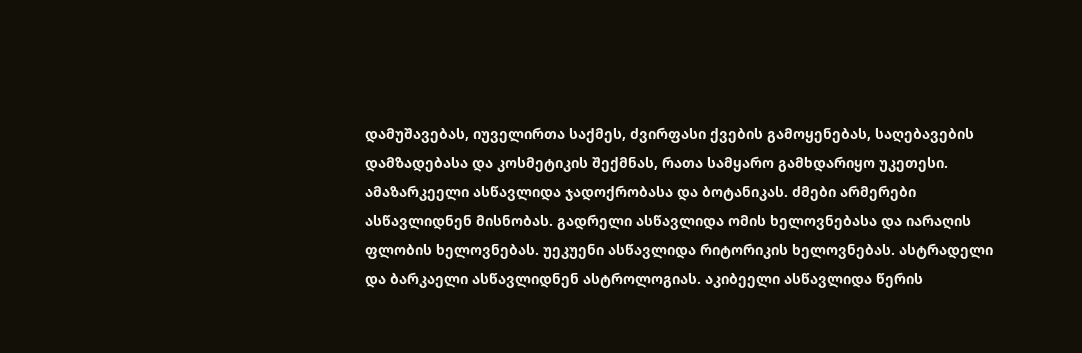დამუშავებას, იუველირთა საქმეს, ძვირფასი ქვების გამოყენებას, საღებავების დამზადებასა და კოსმეტიკის შექმნას, რათა სამყარო გამხდარიყო უკეთესი. ამაზარკეელი ასწავლიდა ჯადოქრობასა და ბოტანიკას. ძმები არმერები ასწავლიდნენ მისნობას. გადრელი ასწავლიდა ომის ხელოვნებასა და იარაღის ფლობის ხელოვნებას. უეკუენი ასწავლიდა რიტორიკის ხელოვნებას. ასტრადელი და ბარკაელი ასწავლიდნენ ასტროლოგიას. აკიბეელი ასწავლიდა წერის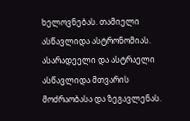ხელოვნებას. თამიელი ასწავლიდა ასტრონომიას. ასარადეელი და ასტრაელი ასწავლიდა მთვარის მოძრაობასა და ზეგავლენას.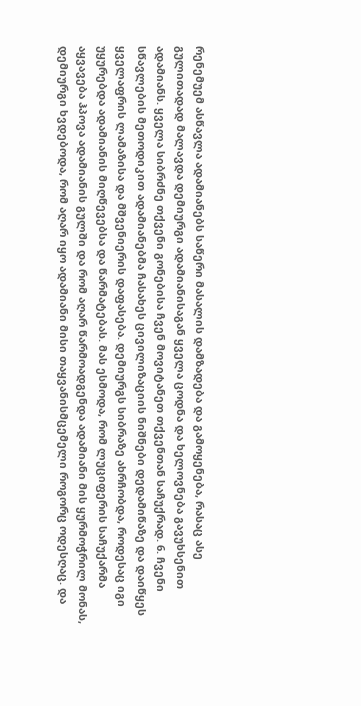რენემუემ ასწავლა ადამიანებს საწერი მასალის დამზადება და გამოყენება, რასაც ასე გულითადად მალავდა დემიურგი ადამიანისაგან ყველა ცოდნა და ხელოვნება გავუხსენით ადამიანს. ყველა სიბრძნე თქვენი გონებისა ჩვენ მოვიტანეთ თქვენთან საჩუქრად. 6. ჩვენი სწავლების მეთოდიკით ადამიანებმა ჩასახეს ცივილიზაციის ნიშნები დედამიწაზე და დაიწყეს ყველაფრის ლამაზისა და მშვენიერის დაფასება. დემიურგს სიბრაზე ახრჩობდა, როდესაც იგი უყურებდა ადამიანის მიღწევებსა და წარმატებას. მას ესმოდა, რომ ლუციფერის საჩუქარმა აყვავება ჰპოვა ადამიანის გულში და რომ აღარ წარმოადგენდა ადამიანი მის ყურმოჭრილ მონას, დემიურგი ხვდებოდა, რომ აღარ იყო ადამიანი მისი თაყვანისმცემელი როგორც ოდესღაც. და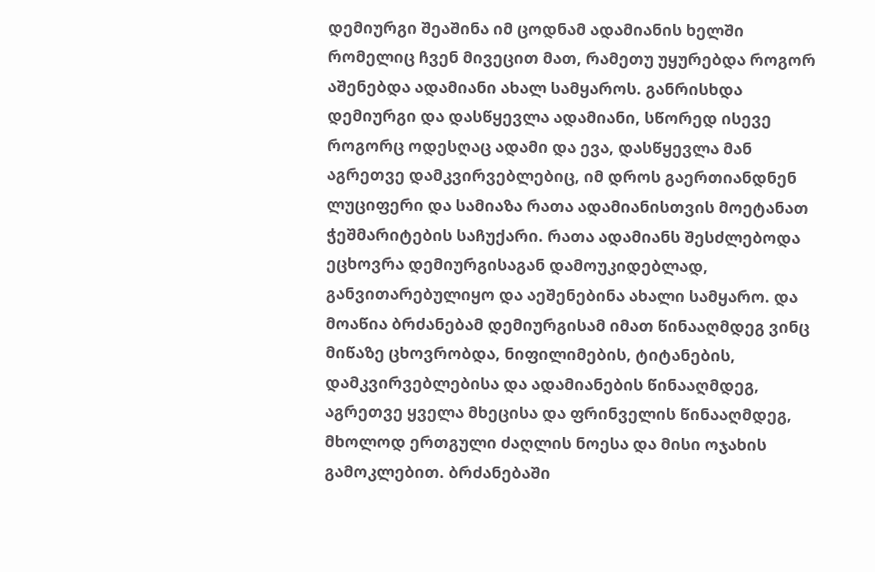დემიურგი შეაშინა იმ ცოდნამ ადამიანის ხელში რომელიც ჩვენ მივეცით მათ, რამეთუ უყურებდა როგორ აშენებდა ადამიანი ახალ სამყაროს. განრისხდა დემიურგი და დასწყევლა ადამიანი, სწორედ ისევე როგორც ოდესღაც ადამი და ევა, დასწყევლა მან აგრეთვე დამკვირვებლებიც, იმ დროს გაერთიანდნენ ლუციფერი და სამიაზა რათა ადამიანისთვის მოეტანათ ჭეშმარიტების საჩუქარი. რათა ადამიანს შესძლებოდა ეცხოვრა დემიურგისაგან დამოუკიდებლად, განვითარებულიყო და აეშენებინა ახალი სამყარო. და მოაწია ბრძანებამ დემიურგისამ იმათ წინააღმდეგ ვინც მიწაზე ცხოვრობდა, ნიფილიმების, ტიტანების, დამკვირვებლებისა და ადამიანების წინააღმდეგ, აგრეთვე ყველა მხეცისა და ფრინველის წინააღმდეგ, მხოლოდ ერთგული ძაღლის ნოესა და მისი ოჯახის გამოკლებით. ბრძანებაში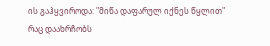ის გაჰყვიროდა: "მიწა დაფარულ იქნეს წყლით" რაც დაახრჩობს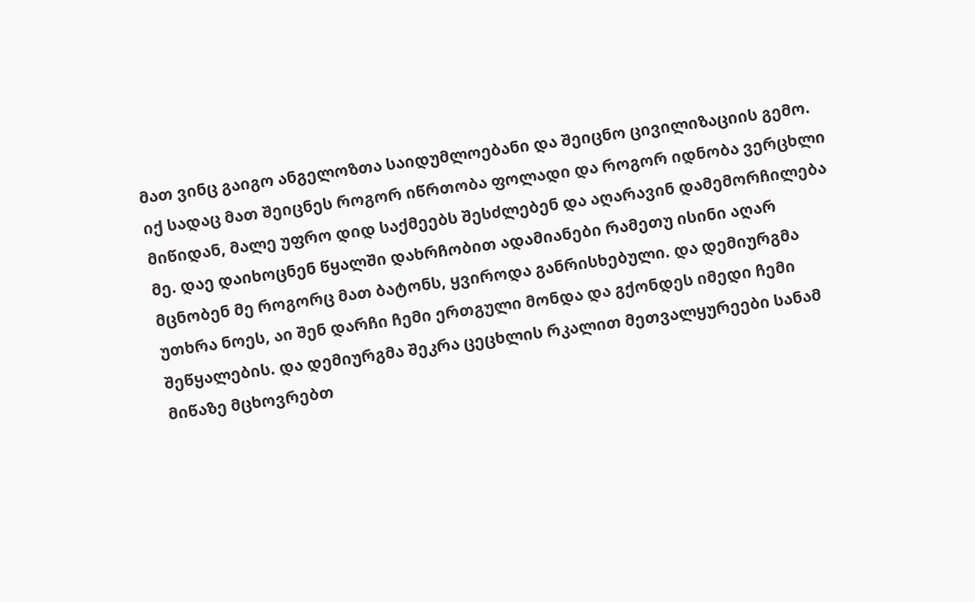მათ ვინც გაიგო ანგელოზთა საიდუმლოებანი და შეიცნო ცივილიზაციის გემო. იქ სადაც მათ შეიცნეს როგორ იწრთობა ფოლადი და როგორ იდნობა ვერცხლი მიწიდან, მალე უფრო დიდ საქმეებს შესძლებენ და აღარავინ დამემორჩილება მე. დაე დაიხოცნენ წყალში დახრჩობით ადამიანები რამეთუ ისინი აღარ მცნობენ მე როგორც მათ ბატონს, ყვიროდა განრისხებული. და დემიურგმა უთხრა ნოეს, აი შენ დარჩი ჩემი ერთგული მონდა და გქონდეს იმედი ჩემი შეწყალების. და დემიურგმა შეკრა ცეცხლის რკალით მეთვალყურეები სანამ მიწაზე მცხოვრებთ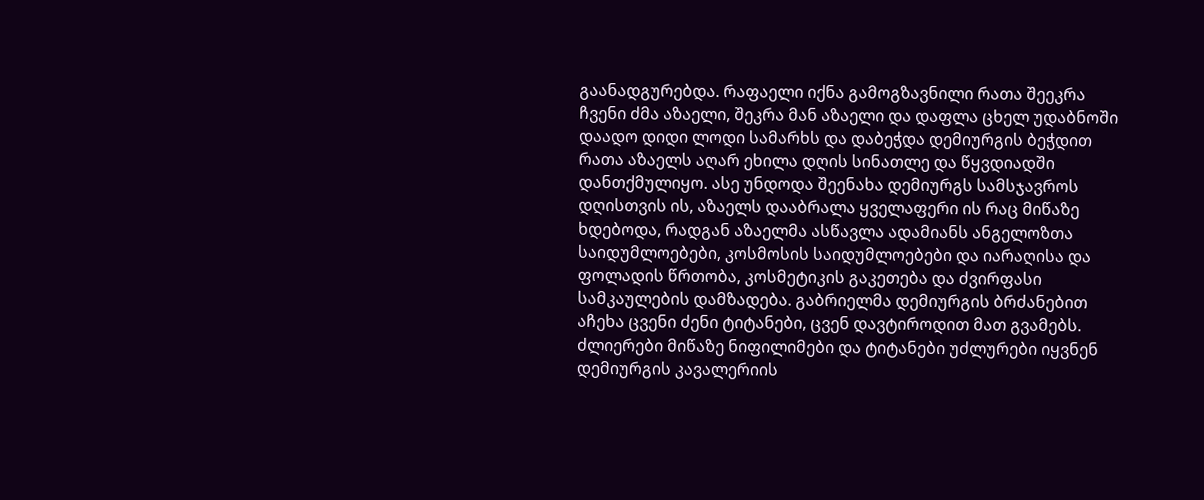გაანადგურებდა. რაფაელი იქნა გამოგზავნილი რათა შეეკრა ჩვენი ძმა აზაელი, შეკრა მან აზაელი და დაფლა ცხელ უდაბნოში დაადო დიდი ლოდი სამარხს და დაბეჭდა დემიურგის ბეჭდით რათა აზაელს აღარ ეხილა დღის სინათლე და წყვდიადში დანთქმულიყო. ასე უნდოდა შეენახა დემიურგს სამსჯავროს დღისთვის ის, აზაელს დააბრალა ყველაფერი ის რაც მიწაზე ხდებოდა, რადგან აზაელმა ასწავლა ადამიანს ანგელოზთა საიდუმლოებები, კოსმოსის საიდუმლოებები და იარაღისა და ფოლადის წრთობა, კოსმეტიკის გაკეთება და ძვირფასი სამკაულების დამზადება. გაბრიელმა დემიურგის ბრძანებით აჩეხა ცვენი ძენი ტიტანები, ცვენ დავტიროდით მათ გვამებს. ძლიერები მიწაზე ნიფილიმები და ტიტანები უძლურები იყვნენ დემიურგის კავალერიის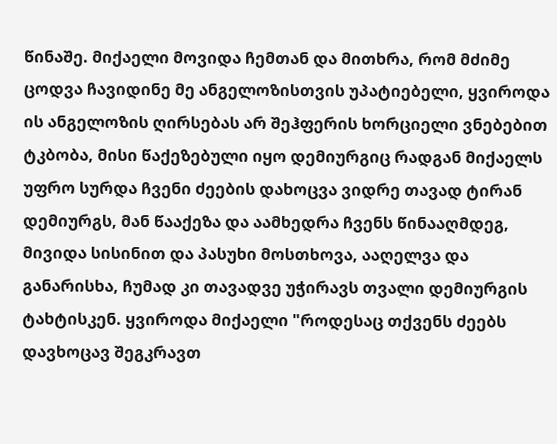წინაშე. მიქაელი მოვიდა ჩემთან და მითხრა, რომ მძიმე ცოდვა ჩავიდინე მე ანგელოზისთვის უპატიებელი, ყვიროდა ის ანგელოზის ღირსებას არ შეჰფერის ხორციელი ვნებებით ტკბობა, მისი წაქეზებული იყო დემიურგიც რადგან მიქაელს უფრო სურდა ჩვენი ძეების დახოცვა ვიდრე თავად ტირან დემიურგს, მან წააქეზა და აამხედრა ჩვენს წინააღმდეგ, მივიდა სისინით და პასუხი მოსთხოვა, ააღელვა და განარისხა, ჩუმად კი თავადვე უჭირავს თვალი დემიურგის ტახტისკენ. ყვიროდა მიქაელი "როდესაც თქვენს ძეებს დავხოცავ შეგკრავთ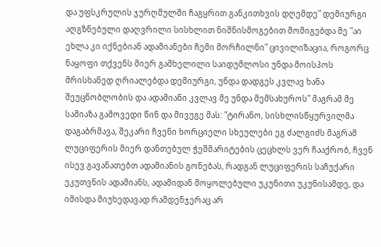და უფსკრულის ჯურღმულში ჩაგყრით განკითხვის დღემდე" დემიურგი აღგზნებული დაღვრილი სისხლით ნიშნისმოგებით მომიგებდა მე "აი ეხლა კი იქნებიან ადამიანები ჩემი მორჩილნი" ცივილიზაცია, როგორც ნაყოფი თქვენს მიერ გამხელილი საიდუმლოსი უნდა მოისპოს მრისხანედ ღრიალებდა დემიურგი, უნდა დადგეს კვლავ ხანა შეუცნობლობის და ადამიანი კვლავ მე უნდა მემსახუროს" მაგრამ მე სამიაზა გამოვედი წინ და მივუგე მას: "ტირანო, სისხლისწყურვილმა დაგაბრმავა, შეკარი ჩვენი ხორციელი სხეულები ეგ ძალგიძს მაგრამ ლუციფერის მიერ დანთებულ ჭეშმარიტების ცეცხლს ვერ ჩააქრობ, ჩვენ ისევ გავანათებთ ადამიანის გონებას, რადგან ლუციფერის საჩუქარი ეკუთვნის ადამიანს, ადამიდან მოყოლებული უკუნითი უკუნისამდე, და იმისდა მიუხედავად რამდენჯერაც არ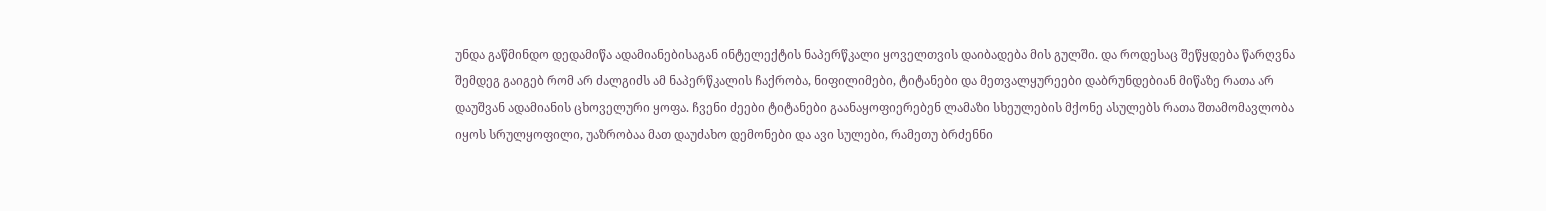უნდა გაწმინდო დედამიწა ადამიანებისაგან ინტელექტის ნაპერწკალი ყოველთვის დაიბადება მის გულში. და როდესაც შეწყდება წარღვნა შემდეგ გაიგებ რომ არ ძალგიძს ამ ნაპერწკალის ჩაქრობა, ნიფილიმები, ტიტანები და მეთვალყურეები დაბრუნდებიან მიწაზე რათა არ დაუშვან ადამიანის ცხოველური ყოფა. ჩვენი ძეები ტიტანები გაანაყოფიერებენ ლამაზი სხეულების მქონე ასულებს რათა შთამომავლობა იყოს სრულყოფილი, უაზრობაა მათ დაუძახო დემონები და ავი სულები, რამეთუ ბრძენნი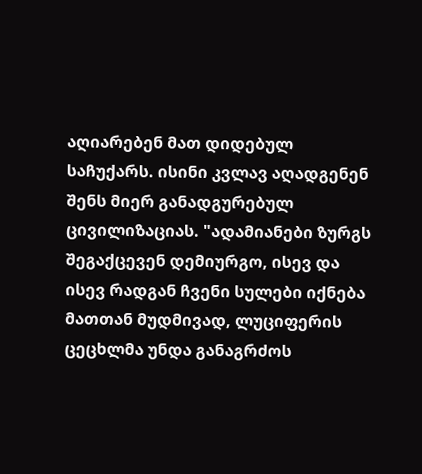აღიარებენ მათ დიდებულ საჩუქარს. ისინი კვლავ აღადგენენ შენს მიერ განადგურებულ ცივილიზაციას. "ადამიანები ზურგს შეგაქცევენ დემიურგო, ისევ და ისევ რადგან ჩვენი სულები იქნება მათთან მუდმივად, ლუციფერის ცეცხლმა უნდა განაგრძოს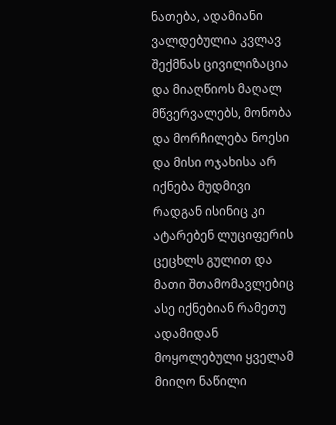ნათება, ადამიანი ვალდებულია კვლავ შექმნას ცივილიზაცია და მიაღწიოს მაღალ მწვერვალებს, მონობა და მორჩილება ნოესი და მისი ოჯახისა არ იქნება მუდმივი რადგან ისინიც კი ატარებენ ლუციფერის ცეცხლს გულით და მათი შთამომავლებიც ასე იქნებიან რამეთუ ადამიდან მოყოლებული ყველამ მიიღო ნაწილი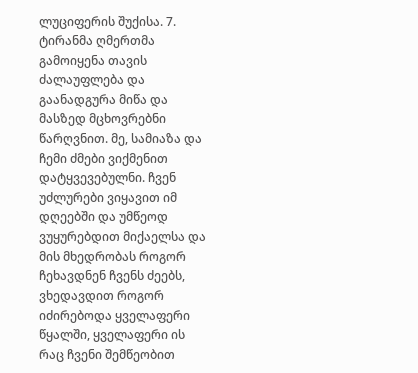ლუციფერის შუქისა. 7. ტირანმა ღმერთმა გამოიყენა თავის ძალაუფლება და გაანადგურა მიწა და მასზედ მცხოვრებნი წარღვნით. მე, სამიაზა და ჩემი ძმები ვიქმენით დატყვევებულნი. ჩვენ უძლურები ვიყავით იმ დღეებში და უმწეოდ ვუყურებდით მიქაელსა და მის მხედრობას როგორ ჩეხავდნენ ჩვენს ძეებს, ვხედავდით როგორ იძირებოდა ყველაფერი წყალში, ყველაფერი ის რაც ჩვენი შემწეობით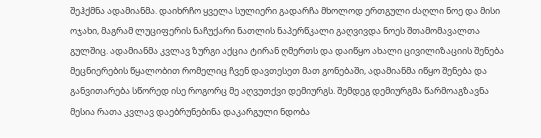შეჰქმნა ადამიანმა. დაიხრჩო ყველა სულიერი გადარჩა მხოლოდ ერთგული ძაღლი ნოე და მისი ოჯახი, მაგრამ ლუციფერის ნაჩუქარი ნათლის ნაპერწკალი გაღვივდა ნოეს შთამომავალთა გულშიც. ადამიანმა კვლავ ზურგი აქცია ტირან ღმერთს და დაიწყო ახალი ცივილიზაციის შენება მეცნიერების წყალობით რომელიც ჩვენ დავთესეთ მათ გონებაში, ადამიანმა იწყო შენება და განვითარება სწორედ ისე როგორც მე აღვუთქვი დემიურგს. შემდეგ დემიურგმა წარმოაგზავნა მესია რათა კვლავ დაებრუნებინა დაკარგული ნდობა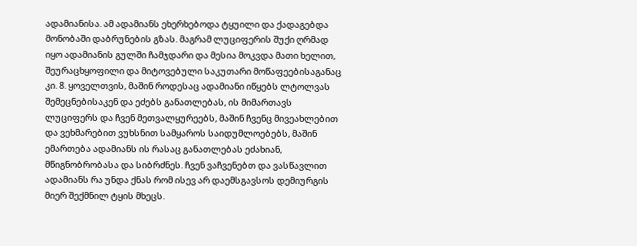ადამიანისა. ამ ადამიანს ეხერხებოდა ტყუილი და ქადაგებდა მონობაში დაბრუნების გზას. მაგრამ ლუციფერის შუქი ღრმად იყო ადამიანის გულში ჩამჯდარი და მესია მოკვდა მათი ხელით, შეურაცხყოფილი და მიტოვებული საკუთარი მოწაფეებისაგანაც კი. 8. ყოველთვის, მაშინ როდესაც ადამიანი იწყებს ლტოლვას შემეცნებისაკენ და ეძებს განათლებას, ის მიმართავს ლუციფერს და ჩვენ მეთვალყურეებს, მაშინ ჩვენც მივეახლებით და ვეხმარებით ვუხსნით სამყაროს საიდუმლოებებს, მაშინ ემართება ადამიანს ის რასაც განათლებას ეძახიან, მწიგნობრობასა და სიბრძნეს. ჩვენ ვაჩვენებთ და ვასწავლით ადამიანს რა უნდა ქნას რომ ისევ არ დაემსგავსოს დემიურგის მიერ შექმნილ ტყის მხეცს.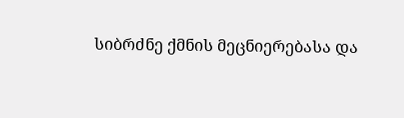სიბრძნე ქმნის მეცნიერებასა და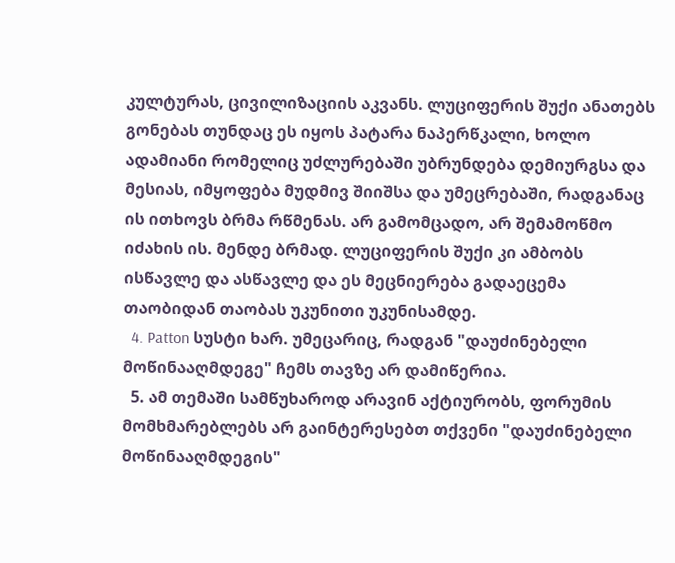კულტურას, ცივილიზაციის აკვანს. ლუციფერის შუქი ანათებს გონებას თუნდაც ეს იყოს პატარა ნაპერწკალი, ხოლო ადამიანი რომელიც უძლურებაში უბრუნდება დემიურგსა და მესიას, იმყოფება მუდმივ შიიშსა და უმეცრებაში, რადგანაც ის ითხოვს ბრმა რწმენას. არ გამომცადო, არ შემამოწმო იძახის ის. მენდე ბრმად. ლუციფერის შუქი კი ამბობს ისწავლე და ასწავლე და ეს მეცნიერება გადაეცემა თაობიდან თაობას უკუნითი უკუნისამდე.
  4. Patton სუსტი ხარ. უმეცარიც, რადგან "დაუძინებელი მოწინააღმდეგე" ჩემს თავზე არ დამიწერია.
  5. ამ თემაში სამწუხაროდ არავინ აქტიურობს, ფორუმის მომხმარებლებს არ გაინტერესებთ თქვენი "დაუძინებელი მოწინააღმდეგის"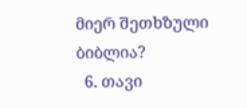მიერ შეთხზული ბიბლია?
  6. თავი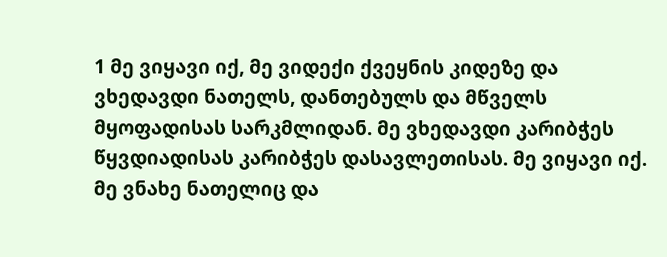1 მე ვიყავი იქ, მე ვიდექი ქვეყნის კიდეზე და ვხედავდი ნათელს, დანთებულს და მწველს მყოფადისას სარკმლიდან. მე ვხედავდი კარიბჭეს წყვდიადისას კარიბჭეს დასავლეთისას. მე ვიყავი იქ. მე ვნახე ნათელიც და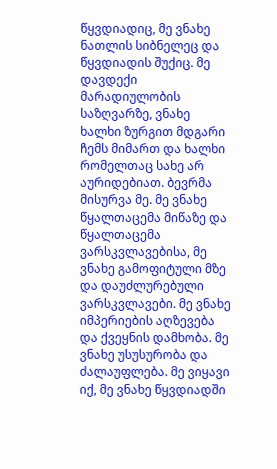წყვდიადიც, მე ვნახე ნათლის სიბნელეც და წყვდიადის შუქიც. მე დავდექი მარადიულობის საზღვარზე, ვნახე ხალხი ზურგით მდგარი ჩემს მიმართ და ხალხი რომელთაც სახე არ აურიდებიათ. ბევრმა მისურვა მე. მე ვნახე წყალთაცემა მიწაზე და წყალთაცემა ვარსკვლავებისა, მე ვნახე გამოფიტული მზე და დაუძლურებული ვარსკვლავები. მე ვნახე იმპერიების აღზევება და ქვეყნის დამხობა. მე ვნახე უსუსურობა და ძალაუფლება. მე ვიყავი იქ, მე ვნახე წყვდიადში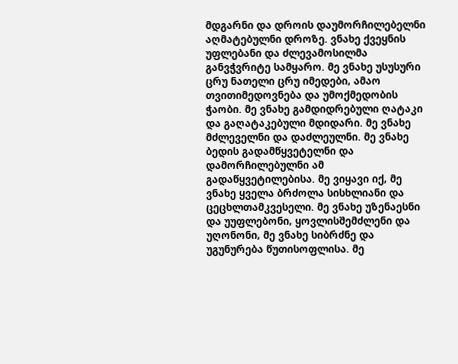მდგარნი და დროის დაუმორჩილებელნი აღმატებულნი დროზე. ვნახე ქვეყნის უფლებანი და ძლევამოსილმა განვჭვრიტე სამყარო. მე ვნახე უსუსური ცრუ ნათელი ცრუ იმედები, ამაო თვითიმედოვნება და უმოქმედობის ჭაობი. მე ვნახე გამდიდრებული ღატაკი და გაღატაკებული მდიდარი. მე ვნახე მძლეველნი და დაძლეულნი. მე ვნახე ბედის გადამწყვეტელნი და დამორჩილებულნი ამ გადაწყვეტილებისა. მე ვიყავი იქ, მე ვნახე ყველა ბრძოლა სისხლიანი და ცეცხლთამკვესელი. მე ვნახე უზენაესნი და უუფლებონი, ყოვლისშემძლენი და უღონონი, მე ვნახე სიბრძნე და უგუნურება წუთისოფლისა. მე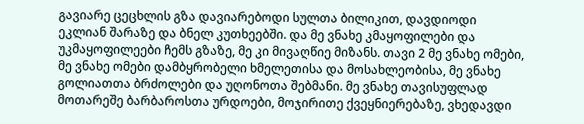გავიარე ცეცხლის გზა დავიარებოდი სულთა ბილიკით, დავდიოდი ეკლიან შარაზე და ბნელ კუთხეებში. და მე ვნახე კმაყოფილები და უკმაყოფილეები ჩემს გზაზე, მე კი მივაღწიე მიზანს. თავი 2 მე ვნახე ომები, მე ვნახე ომები დამბყრობელი ხმელეთისა და მოსახლეობისა, მე ვნახე გოლიათთა ბრძოლები და უღონოთა შებმანი. მე ვნახე თავისუფლად მოთარეშე ბარბაროსთა ურდოები, მოჯირითე ქვეყნიერებაზე, ვხედავდი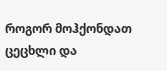როგორ მოჰქონდათ ცეცხლი და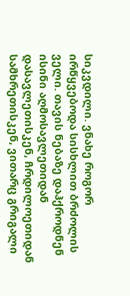სიკვდილი. ვნახე როგორ ირწყვებოდა სისხლით ბრძოლის ველი. თავის ნებაზე დაჰქროდნენ ისინი აღმოსავლეთიდან დასავლეთისკენ, ჩრდილოეთიდან სამხრეთისკენ, ვითარც გრიგალი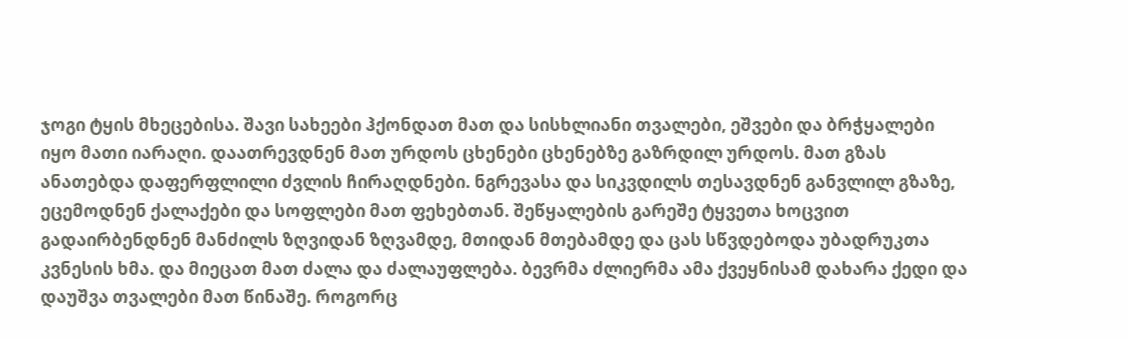ჯოგი ტყის მხეცებისა. შავი სახეები ჰქონდათ მათ და სისხლიანი თვალები, ეშვები და ბრჭყალები იყო მათი იარაღი. დაათრევდნენ მათ ურდოს ცხენები ცხენებზე გაზრდილ ურდოს. მათ გზას ანათებდა დაფერფლილი ძვლის ჩირაღდნები. ნგრევასა და სიკვდილს თესავდნენ განვლილ გზაზე, ეცემოდნენ ქალაქები და სოფლები მათ ფეხებთან. შეწყალების გარეშე ტყვეთა ხოცვით გადაირბენდნენ მანძილს ზღვიდან ზღვამდე, მთიდან მთებამდე და ცას სწვდებოდა უბადრუკთა კვნესის ხმა. და მიეცათ მათ ძალა და ძალაუფლება. ბევრმა ძლიერმა ამა ქვეყნისამ დახარა ქედი და დაუშვა თვალები მათ წინაშე. როგორც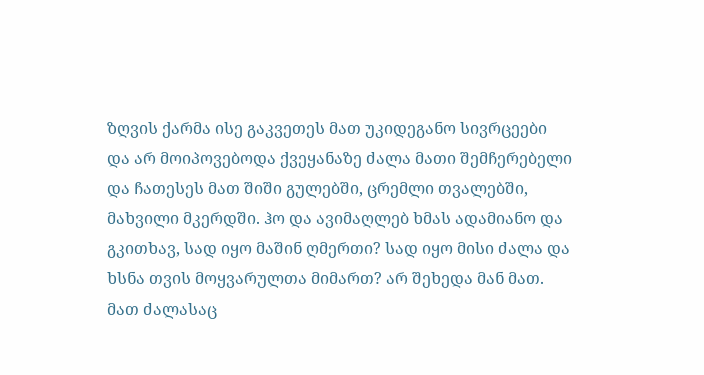ზღვის ქარმა ისე გაკვეთეს მათ უკიდეგანო სივრცეები და არ მოიპოვებოდა ქვეყანაზე ძალა მათი შემჩერებელი და ჩათესეს მათ შიში გულებში, ცრემლი თვალებში, მახვილი მკერდში. ჰო და ავიმაღლებ ხმას ადამიანო და გკითხავ, სად იყო მაშინ ღმერთი? სად იყო მისი ძალა და ხსნა თვის მოყვარულთა მიმართ? არ შეხედა მან მათ. მათ ძალასაც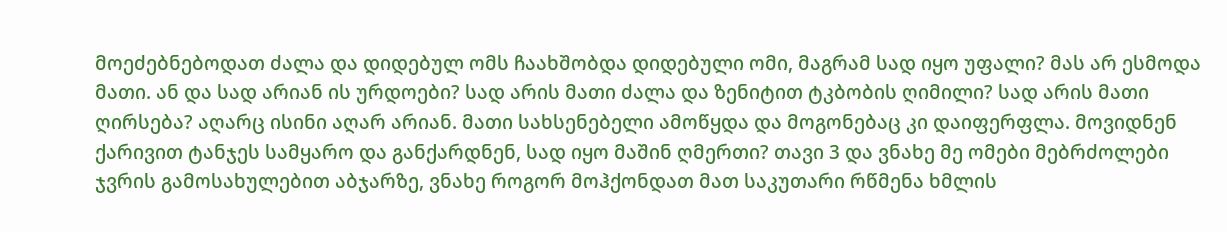მოეძებნებოდათ ძალა და დიდებულ ომს ჩაახშობდა დიდებული ომი, მაგრამ სად იყო უფალი? მას არ ესმოდა მათი. ან და სად არიან ის ურდოები? სად არის მათი ძალა და ზენიტით ტკბობის ღიმილი? სად არის მათი ღირსება? აღარც ისინი აღარ არიან. მათი სახსენებელი ამოწყდა და მოგონებაც კი დაიფერფლა. მოვიდნენ ქარივით ტანჯეს სამყარო და განქარდნენ, სად იყო მაშინ ღმერთი? თავი 3 და ვნახე მე ომები მებრძოლები ჯვრის გამოსახულებით აბჯარზე, ვნახე როგორ მოჰქონდათ მათ საკუთარი რწმენა ხმლის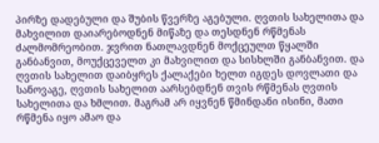პირზე დადებული და შუბის წვერზე აგებული. ღვთის სახელითა და მახვილით დაიარებოდნენ მიწაზე და თესდნენ რწმენას ძალმომრეობით. ჯვრით ნათლავდნენ მოქცეულთ წყალში განბანვით, მოუქცეველთ კი მახვილით და სისხლში განბანვით. და ღვთის სახელით დაიბყრეს ქალაქები ხელთ იგდეს დოვლათი და სანოვაგე, ღვთის სახელით აარსებდნენ თვის რწმენას ღვთის სახელითა და ხმლით. მაგრამ არ იყვნენ წმინდანი ისინი, მათი რწმენა იყო ამაო და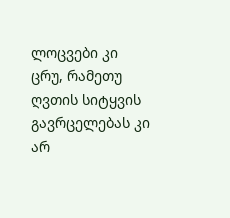ლოცვები კი ცრუ, რამეთუ ღვთის სიტყვის გავრცელებას კი არ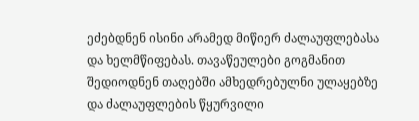ეძებდნენ ისინი არამედ მიწიერ ძალაუფლებასა და ხელმწიფებას. თავაწეულები გოგმანით შედიოდნენ თაღებში ამხედრებულნი ულაყებზე და ძალაუფლების წყურვილი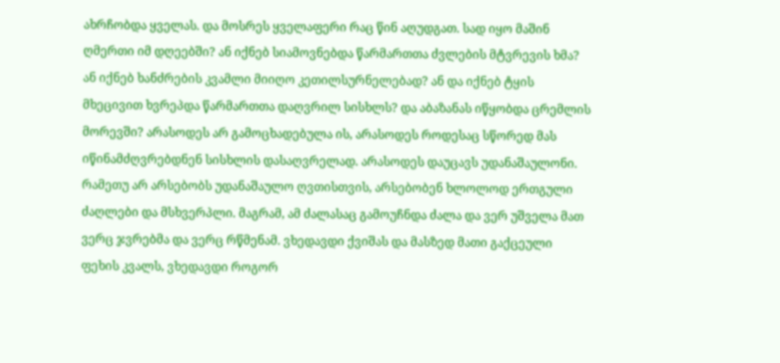ახრჩობდა ყველას. და მოსრეს ყველაფერი რაც წინ აღუდგათ. სად იყო მაშინ ღმერთი იმ დღეებში? ან იქნებ სიამოვნებდა წარმართთა ძვლების მტვრევის ხმა? ან იქნებ ხანძრების კვამლი მიიღო კეთილსურნელებად? ან და იქნებ ტყის მხეცივით ხვრეპდა წარმართთა დაღვრილ სისხლს? და აბაზანას იწყობდა ცრემლის მორევში? არასოდეს არ გამოცხადებულა ის, არასოდეს როდესაც სწორედ მას იწინამძღვრებდნენ სისხლის დასაღვრელად. არასოდეს დაუცავს უდანაშაულონი. რამეთუ არ არსებობს უდანაშაულო ღვთისთვის, არსებობენ ხლოლოდ ერთგული ძაღლები და მსხვერპლი. მაგრამ, ამ ძალასაც გამოუჩნდა ძალა და ვერ უშველა მათ ვერც ჯვრებმა და ვერც რწმენამ. ვხედავდი ქვიშას და მასზედ მათი გაქცეული ფეხის კვალს, ვხედავდი როგორ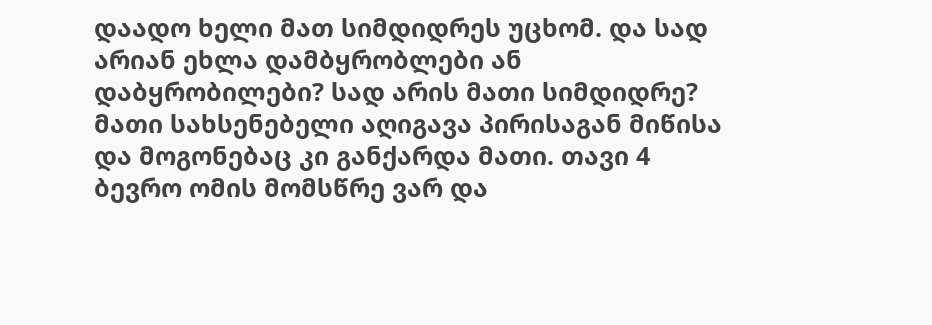დაადო ხელი მათ სიმდიდრეს უცხომ. და სად არიან ეხლა დამბყრობლები ან დაბყრობილები? სად არის მათი სიმდიდრე? მათი სახსენებელი აღიგავა პირისაგან მიწისა და მოგონებაც კი განქარდა მათი. თავი 4 ბევრო ომის მომსწრე ვარ და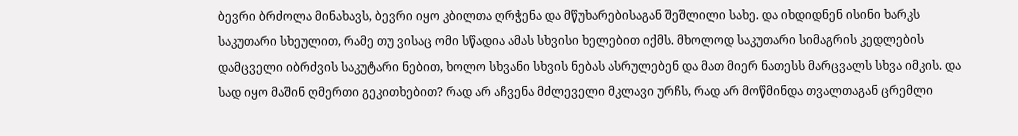ბევრი ბრძოლა მინახავს, ბევრი იყო კბილთა ღრჭენა და მწუხარებისაგან შეშლილი სახე. და იხდიდნენ ისინი ხარკს საკუთარი სხეულით, რამე თუ ვისაც ომი სწადია ამას სხვისი ხელებით იქმს. მხოლოდ საკუთარი სიმაგრის კედლების დამცველი იბრძვის საკუტარი ნებით, ხოლო სხვანი სხვის ნებას ასრულებენ და მათ მიერ ნათესს მარცვალს სხვა იმკის. და სად იყო მაშინ ღმერთი გეკითხებით? რად არ აჩვენა მძლეველი მკლავი ურჩს, რად არ მოწმინდა თვალთაგან ცრემლი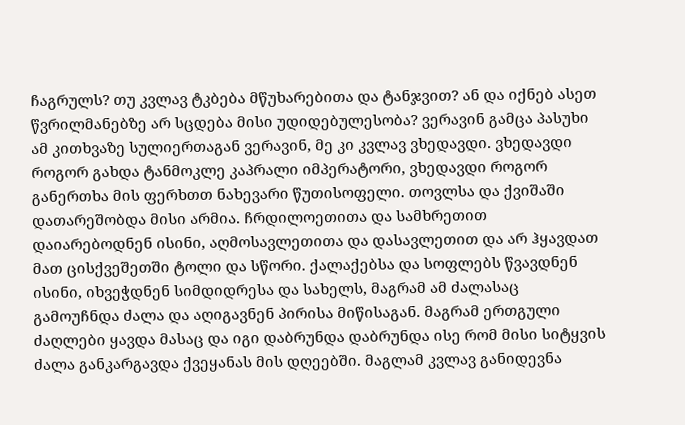ჩაგრულს? თუ კვლავ ტკბება მწუხარებითა და ტანჯვით? ან და იქნებ ასეთ წვრილმანებზე არ სცდება მისი უდიდებულესობა? ვერავინ გამცა პასუხი ამ კითხვაზე სულიერთაგან ვერავინ, მე კი კვლავ ვხედავდი. ვხედავდი როგორ გახდა ტანმოკლე კაპრალი იმპერატორი, ვხედავდი როგორ განერთხა მის ფერხთთ ნახევარი წუთისოფელი. თოვლსა და ქვიშაში დათარეშობდა მისი არმია. ჩრდილოეთითა და სამხრეთით დაიარებოდნენ ისინი, აღმოსავლეთითა და დასავლეთით და არ ჰყავდათ მათ ცისქვეშეთში ტოლი და სწორი. ქალაქებსა და სოფლებს წვავდნენ ისინი, იხვეჭდნენ სიმდიდრესა და სახელს, მაგრამ ამ ძალასაც გამოუჩნდა ძალა და აღიგავნენ პირისა მიწისაგან. მაგრამ ერთგული ძაღლები ყავდა მასაც და იგი დაბრუნდა დაბრუნდა ისე რომ მისი სიტყვის ძალა განკარგავდა ქვეყანას მის დღეებში. მაგლამ კვლავ განიდევნა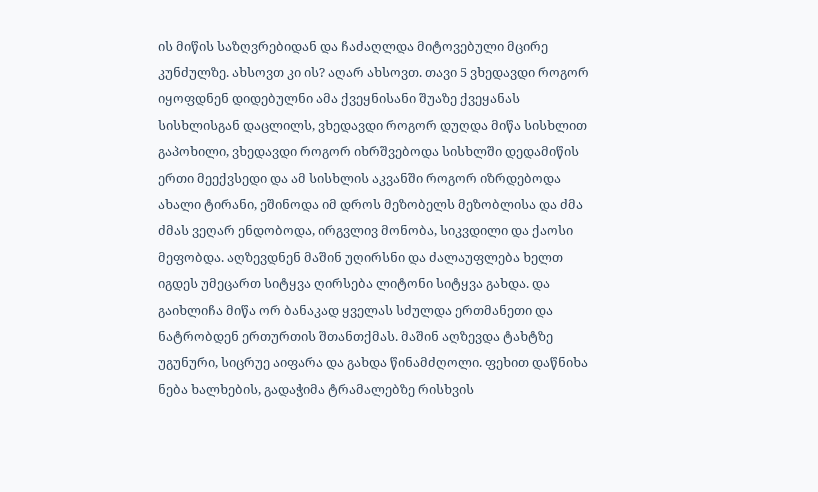ის მიწის საზღვრებიდან და ჩაძაღლდა მიტოვებული მცირე კუნძულზე. ახსოვთ კი ის? აღარ ახსოვთ. თავი 5 ვხედავდი როგორ იყოფდნენ დიდებულნი ამა ქვეყნისანი შუაზე ქვეყანას სისხლისგან დაცლილს, ვხედავდი როგორ დუღდა მიწა სისხლით გაპოხილი, ვხედავდი როგორ იხრშვებოდა სისხლში დედამიწის ერთი მეექვსედი და ამ სისხლის აკვანში როგორ იზრდებოდა ახალი ტირანი, ეშინოდა იმ დროს მეზობელს მეზობლისა და ძმა ძმას ვეღარ ენდობოდა, ირგვლივ მონობა, სიკვდილი და ქაოსი მეფობდა. აღზევდნენ მაშინ უღირსნი და ძალაუფლება ხელთ იგდეს უმეცართ სიტყვა ღირსება ლიტონი სიტყვა გახდა. და გაიხლიჩა მიწა ორ ბანაკად ყველას სძულდა ერთმანეთი და ნატრობდენ ერთურთის შთანთქმას. მაშინ აღზევდა ტახტზე უგუნური, სიცრუე აიფარა და გახდა წინამძღოლი. ფეხით დაწნიხა ნება ხალხების, გადაჭიმა ტრამალებზე რისხვის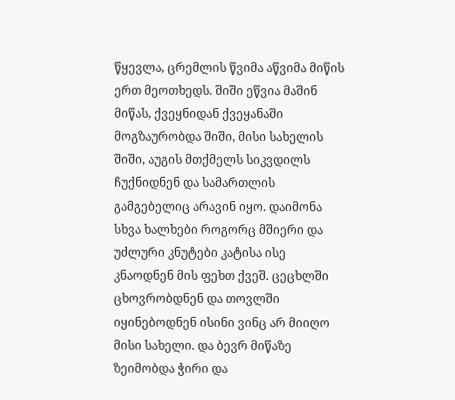წყევლა, ცრემლის წვიმა აწვიმა მიწის ერთ მეოთხედს. შიში ეწვია მაშინ მიწას, ქვეყნიდან ქვეყანაში მოგზაურობდა შიში, მისი სახელის შიში, აუგის მთქმელს სიკვდილს ჩუქნიდნენ და სამართლის გამგებელიც არავინ იყო. დაიმონა სხვა ხალხები როგორც მშიერი და უძლური კნუტები კატისა ისე კნაოდნენ მის ფეხთ ქვეშ. ცეცხლში ცხოვრობდნენ და თოვლში იყინებოდნენ ისინი ვინც არ მიიღო მისი სახელი. და ბევრ მიწაზე ზეიმობდა ჭირი და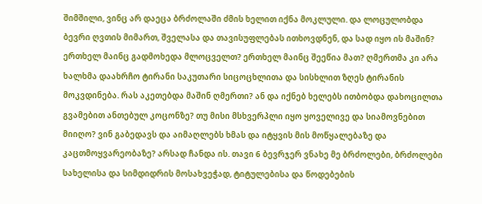შიმშილი, ვინც არ დაეცა ბრძოლაში ძმის ხელით იქნა მოკლული. და ლოცულობდა ბევრი ღვთის მიმართ, შველასა და თავისუფლებას ითხოვდნენ, და სად იყო ის მაშინ? ერთხელ მაინც გადმოხედა მლოცველთ? ერთხელ მაინც შეეწია მათ? ღმერთმა კი არა ხალხმა დაახრჩო ტირანი საკუთარი სიცოცხლითა და სისხლით ზღეს ტირანის მოკვდინება. რას აკეთებდა მაშინ ღმერთი? ან და იქნებ ხელებს ითბობდა დახოცილთა გვამებით ანთებულ კოცონზე? თუ მისი მსხვერპლი იყო ყოველივე და სიამოვნებით მიიღო? ვინ გაბედავს და აიმაღლებს ხმას და იტყვის მის მოწყალებაზე და კაცთმოყვარეობაზე? არსად ჩანდა ის. თავი 6 ბევრჯერ ვნახე მე ბრძოლები, ბრძოლები სახელისა და სიმდიდრის მოსახვეჭად, ტიტულებისა და წოდებების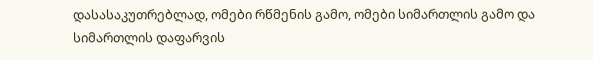დასასაკუთრებლად, ომები რწმენის გამო, ომები სიმართლის გამო და სიმართლის დაფარვის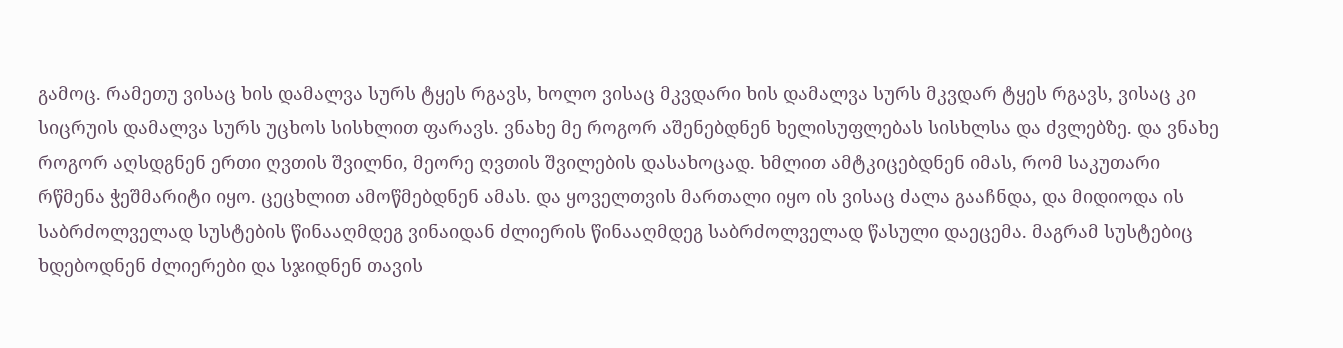გამოც. რამეთუ ვისაც ხის დამალვა სურს ტყეს რგავს, ხოლო ვისაც მკვდარი ხის დამალვა სურს მკვდარ ტყეს რგავს, ვისაც კი სიცრუის დამალვა სურს უცხოს სისხლით ფარავს. ვნახე მე როგორ აშენებდნენ ხელისუფლებას სისხლსა და ძვლებზე. და ვნახე როგორ აღსდგნენ ერთი ღვთის შვილნი, მეორე ღვთის შვილების დასახოცად. ხმლით ამტკიცებდნენ იმას, რომ საკუთარი რწმენა ჭეშმარიტი იყო. ცეცხლით ამოწმებდნენ ამას. და ყოველთვის მართალი იყო ის ვისაც ძალა გააჩნდა, და მიდიოდა ის საბრძოლველად სუსტების წინააღმდეგ ვინაიდან ძლიერის წინააღმდეგ საბრძოლველად წასული დაეცემა. მაგრამ სუსტებიც ხდებოდნენ ძლიერები და სჯიდნენ თავის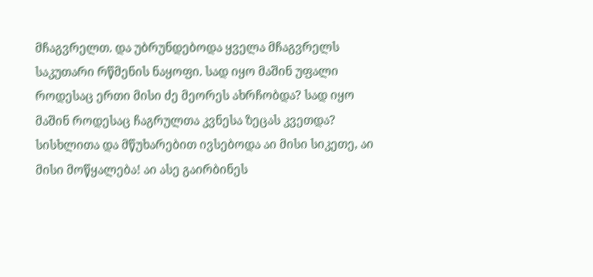მჩაგვრელთ. და უბრუნდებოდა ყველა მჩაგვრელს საკუთარი რწმენის ნაყოფი. სად იყო მაშინ უფალი როდესაც ერთი მისი ძე მეორეს ახრჩობდა? სად იყო მაშინ როდესაც ჩაგრულთა კვნესა ზეცას კვეთდა? სისხლითა და მწუხარებით ივსებოდა აი მისი სიკეთე, აი მისი მოწყალება! აი ასე გაირბინეს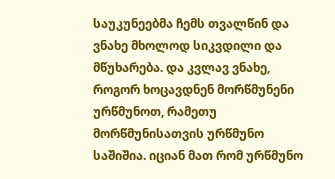საუკუნეებმა ჩემს თვალწინ და ვნახე მხოლოდ სიკვდილი და მწუხარება. და კვლავ ვნახე, როგორ ხოცავდნენ მორწმუნენი ურწმუნოთ, რამეთუ მორწმუნისათვის ურწმუნო საშიშია. იციან მათ რომ ურწმუნო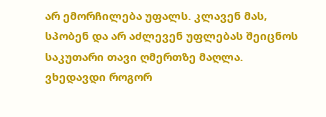არ ემორჩილება უფალს. კლავენ მას, სპობენ და არ აძლევენ უფლებას შეიცნოს საკუთარი თავი ღმერთზე მაღლა. ვხედავდი როგორ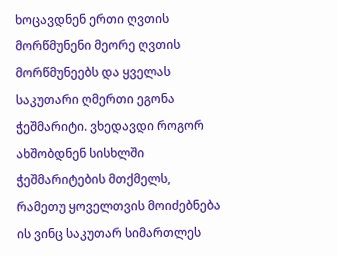ხოცავდნენ ერთი ღვთის მორწმუნენი მეორე ღვთის მორწმუნეებს და ყველას საკუთარი ღმერთი ეგონა ჭეშმარიტი. ვხედავდი როგორ ახშობდნენ სისხლში ჭეშმარიტების მთქმელს, რამეთუ ყოველთვის მოიძებნება ის ვინც საკუთარ სიმართლეს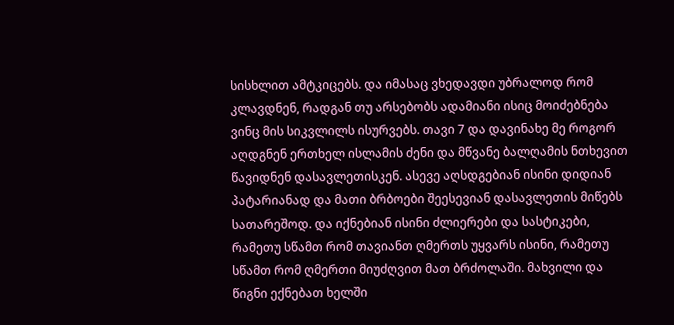სისხლით ამტკიცებს. და იმასაც ვხედავდი უბრალოდ რომ კლავდნენ, რადგან თუ არსებობს ადამიანი ისიც მოიძებნება ვინც მის სიკვლილს ისურვებს. თავი 7 და დავინახე მე როგორ აღდგნენ ერთხელ ისლამის ძენი და მწვანე ბალღამის ნთხევით წავიდნენ დასავლეთისკენ. ასევე აღსდგებიან ისინი დიდიან პატარიანად და მათი ბრბოები შეესევიან დასავლეთის მიწებს სათარეშოდ. და იქნებიან ისინი ძლიერები და სასტიკები, რამეთუ სწამთ რომ თავიანთ ღმერთს უყვარს ისინი, რამეთუ სწამთ რომ ღმერთი მიუძღვით მათ ბრძოლაში. მახვილი და წიგნი ექნებათ ხელში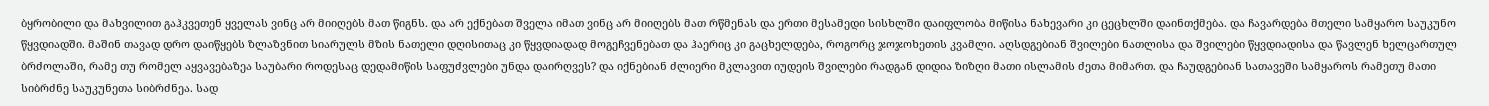ბყრობილი და მახვილით გაჰკვეთენ ყველას ვინც არ მიიღებს მათ წიგნს. და არ ექნებათ შველა იმათ ვინც არ მიიღებს მათ რწმენას და ერთი მესამედი სისხლში დაიფლობა მიწისა ნახევარი კი ცეცხლში დაინთქმება. და ჩავარდება მთელი სამყარო საუკუნო წყვდიადში. მაშინ თავად დრო დაიწყებს ზლაზვნით სიარულს მზის ნათელი დღისითაც კი წყვდიადად მოგეჩვენებათ და ჰაერიც კი გაცხელდება, როგორც ჯოჯოხეთის კვამლი. აღსდგებიან შვილები ნათლისა და შვილები წყვდიადისა და წავლენ ხელცართულ ბრძოლაში, რამე თუ რომელ აყვავებაზეა საუბარი როდესაც დედამიწის საფუძვლები უნდა დაირღვეს? და იქნებიან ძლიერი მკლავით იუდეის შვილები რადგან დიდია ზიზღი მათი ისლამის ძეთა მიმართ. და ჩაუდგებიან სათავეში სამყაროს რამეთუ მათი სიბრძნე საუკუნეთა სიბრძნეა. სად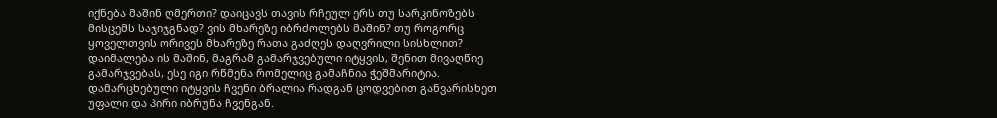იქნება მაშინ ღმერთი? დაიცავს თავის რჩეულ ერს თუ სარკინოზებს მისცემს საჯიჯგნად? ვის მხარეზე იბრძოლებს მაშინ? თუ როგორც ყოველთვის ორივეს მხარეზე რათა გაძღეს დაღვრილი სისხლით? დაიმალება ის მაშინ, მაგრამ გამარჯვებული იტყვის, შენით მივაღწიე გამარჯვებას, ესე იგი რწმენა რომელიც გამაჩნია ჭეშმარიტია. დამარცხებული იტყვის ჩვენი ბრალია რადგან ცოდვებით განვარისხეთ უფალი და პირი იბრუნა ჩვენგან.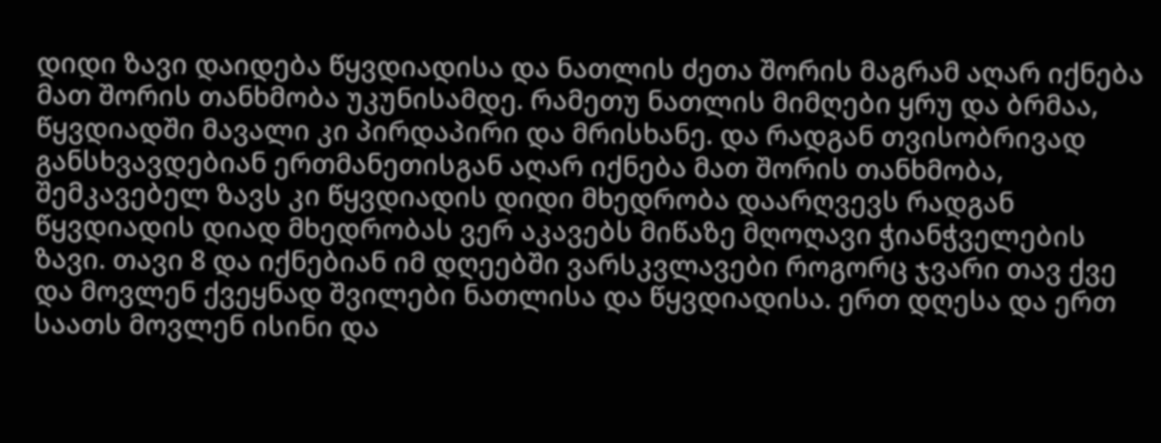დიდი ზავი დაიდება წყვდიადისა და ნათლის ძეთა შორის მაგრამ აღარ იქნება მათ შორის თანხმობა უკუნისამდე. რამეთუ ნათლის მიმღები ყრუ და ბრმაა, წყვდიადში მავალი კი პირდაპირი და მრისხანე. და რადგან თვისობრივად განსხვავდებიან ერთმანეთისგან აღარ იქნება მათ შორის თანხმობა, შემკავებელ ზავს კი წყვდიადის დიდი მხედრობა დაარღვევს რადგან წყვდიადის დიად მხედრობას ვერ აკავებს მიწაზე მღოღავი ჭიანჭველების ზავი. თავი 8 და იქნებიან იმ დღეებში ვარსკვლავები როგორც ჯვარი თავ ქვე და მოვლენ ქვეყნად შვილები ნათლისა და წყვდიადისა. ერთ დღესა და ერთ საათს მოვლენ ისინი და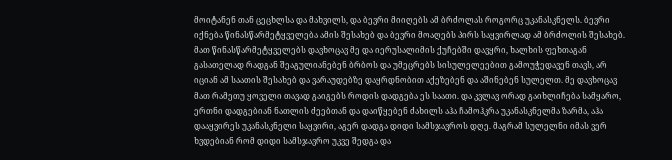მოიტანენ თან ცეცხლსა და მახვილს, და ბევრი მიიღებს ამ ბრძოლას როგორც უკანასკნელს. ბევრი იქნება წინასწარმეტყველება ამის შესახებ და ბევრი მოაღებს პირს საყვირლად ამ ბრძოლის შესახებ. მათ წინასწარმეტყველებს დავხოცავ მე და იერუსალიმის ქუჩებში დავყრი, ხალხის ფეხთაგან გასათელად რადგან შეაგულიანებენ ბრბოს და უმეცრებს სისულელეებით გამოუჭედავენ თავს, არ იციან ამ საათის შესახებ და ვარაუდებზე დაყრდნობით აქეზებენ და აშინებენ სულელთ. მე დავხოცავ მათ რამეთუ ყოველი თავად გაიგებს როდის დადგება ეს საათი. და კვლავ ორად გაიხლიჩება სამყარო, ერთნი დადგებიან ნათლის ძეებთან და დაიწყებენ ძახილს აჰა ჩამოჰკრა უკანასკნელმა ზარმა, აჰა დააყვირეს უკანასკნელი საყვირი, აგერ დადგა დიდი სამსჯავროს დღე. მაგრამ სულელნი იმას ვერ ხვდებიან რომ დიდი სამსჯავრო უკვე შედგა და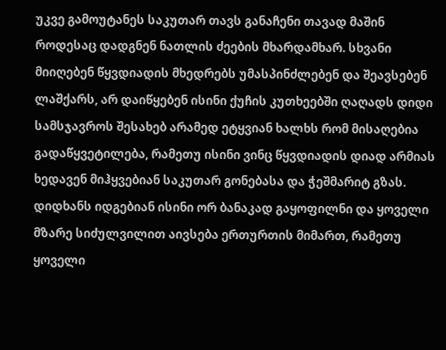უკვე გამოუტანეს საკუთარ თავს განაჩენი თავად მაშინ როდესაც დადგნენ ნათლის ძეების მხარდამხარ. სხვანი მიიღებენ წყვდიადის მხედრებს უმასპინძლებენ და შეავსებენ ლაშქარს, არ დაიწყებენ ისინი ქუჩის კუთხეებში ღაღადს დიდი სამსჯავროს შესახებ არამედ ეტყვიან ხალხს რომ მისაღებია გადაწყვეტილება, რამეთუ ისინი ვინც წყვდიადის დიად არმიას ხედავენ მიჰყვებიან საკუთარ გონებასა და ჭეშმარიტ გზას. დიდხანს იდგებიან ისინი ორ ბანაკად გაყოფილნი და ყოველი მზარე სიძულვილით აივსება ერთურთის მიმართ, რამეთუ ყოველი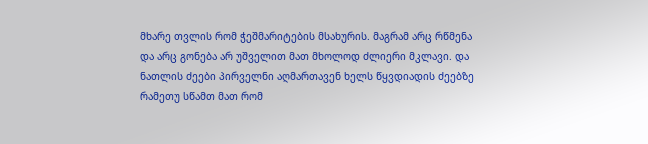მხარე თვლის რომ ჭეშმარიტების მსახურის. მაგრამ არც რწმენა და არც გონება არ უშველით მათ მხოლოდ ძლიერი მკლავი. და ნათლის ძეები პირველნი აღმართავენ ხელს წყვდიადის ძეებზე რამეთუ სწამთ მათ რომ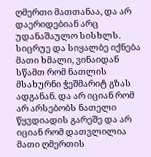ღმერთი მათთანაა, და არ დაერიდებიან არც უდანაშაულო სისხლს. სიცრუე და სიყალბე იქნება მათი ხმალი, ვინაიდან სწამთ რომ ნათლის მსახურნი ჭეშმარიტ გზას ადგანან. და არ იციან რომ არ არსებობს ნათელი წყვდიადის გარეშე და არ იციან რომ დათვლილია მათი ღმერთის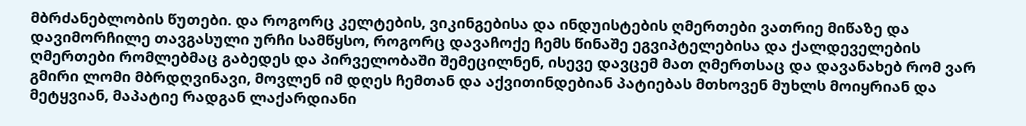მბრძანებლობის წუთები. და როგორც კელტების, ვიკინგებისა და ინდუისტების ღმერთები ვათრიე მიწაზე და დავიმორჩილე თავგასული ურჩი სამწყსო, როგორც დავაჩოქე ჩემს წინაშე ეგვიპტელებისა და ქალდეველების ღმერთები რომლებმაც გაბედეს და პირველობაში შემეცილნენ, ისევე დავცემ მათ ღმერთსაც და დავანახებ რომ ვარ გმირი ლომი მბრდღვინავი, მოვლენ იმ დღეს ჩემთან და აქვითინდებიან პატიებას მთხოვენ მუხლს მოიყრიან და მეტყვიან, მაპატიე რადგან ლაქარდიანი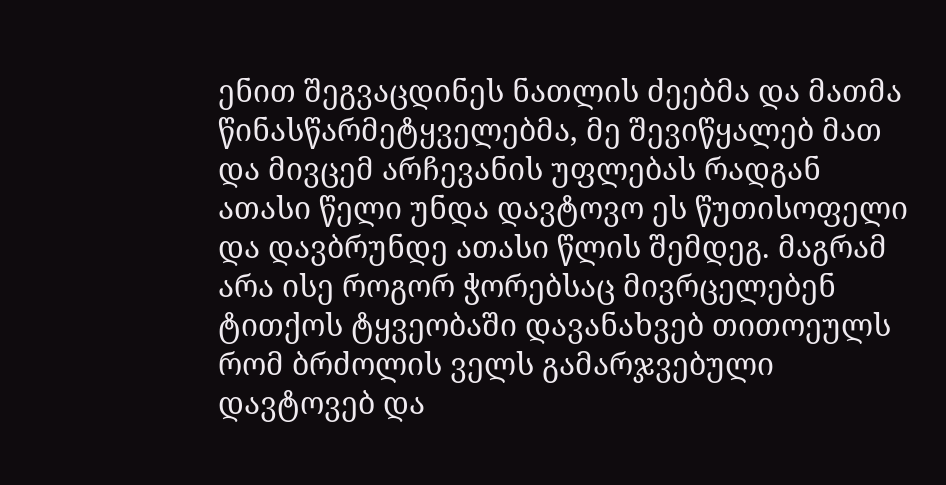ენით შეგვაცდინეს ნათლის ძეებმა და მათმა წინასწარმეტყველებმა, მე შევიწყალებ მათ და მივცემ არჩევანის უფლებას რადგან ათასი წელი უნდა დავტოვო ეს წუთისოფელი და დავბრუნდე ათასი წლის შემდეგ. მაგრამ არა ისე როგორ ჭორებსაც მივრცელებენ ტითქოს ტყვეობაში დავანახვებ თითოეულს რომ ბრძოლის ველს გამარჯვებული დავტოვებ და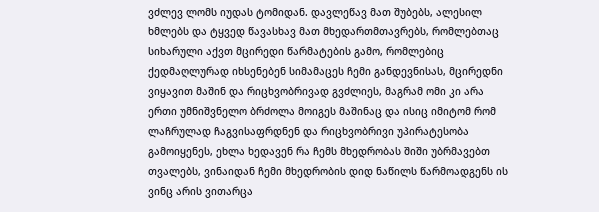ვძლევ ლომს იუდას ტომიდან. დავლეწავ მათ შუბებს, ალესილ ხმლებს და ტყვედ წავასხავ მათ მხედართმთავრებს, რომლებთაც სიხარული აქვთ მცირედი წარმატების გამო, რომლებიც ქედმაღლურად იხსენებენ სიმამაცეს ჩემი განდევნისას, მცირედნი ვიყავით მაშინ და რიცხვობრივად გვძლიეს, მაგრამ ომი კი არა ერთი უმნიშვნელო ბრძოლა მოიგეს მაშინაც და ისიც იმიტომ რომ ლაჩრულად ჩაგვისაფრდნენ და რიცხვობრივი უპირატესობა გამოიყენეს, ეხლა ხედავენ რა ჩემს მხედრობას შიში უბრმავებთ თვალებს, ვინაიდან ჩემი მხედრობის დიდ ნაწილს წარმოადგენს ის ვინც არის ვითარცა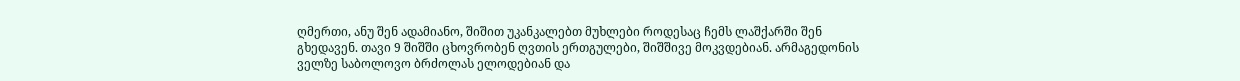ღმერთი, ანუ შენ ადამიანო, შიშით უკანკალებთ მუხლები როდესაც ჩემს ლაშქარში შენ გხედავენ. თავი 9 შიშში ცხოვრობენ ღვთის ერთგულები, შიშშივე მოკვდებიან. არმაგედონის ველზე საბოლოვო ბრძოლას ელოდებიან და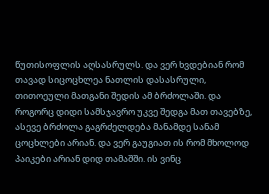წუთისოფლის აღსასრულს. და ვერ ხვდებიან რომ თავად სიცოცხლეა ნათლის დასასრული, თითოეული მათგანი შედის ამ ბრძოლაში. და როგორც დიდი სამსჯავრო უკვე შედგა მათ თავებზე, ასევე ბრძოლა გაგრძელდება მანამდე სანამ ცოცხლები არიან. და ვერ გაუგიათ ის რომ მხოლოდ პაიკები არიან დიდ თამაშში. ის ვინც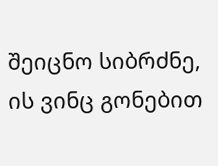შეიცნო სიბრძნე, ის ვინც გონებით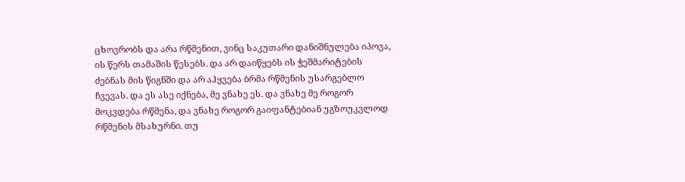ცხოვრობს და არა რწმენით, ვინც საკუთარი დანიშნულება იპოვა, ის წერს თამაშის წესებს. და არ დაიწყებს ის ჭეშმარიტების ძებნას მის წიგნში და არ აჰყვება ბრმა რწმენის უსარგებლო ჩვევას. და ეს ასე იქნება, მე ვნახე ეს. და ვნახე მე როგორ მოკვდება რწმენა, და ვნახე როგორ გაიფანტებიან უგზოუკვლოდ რწმენის მსახურნი. თუ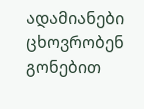ადამიანები ცხოვრობენ გონებით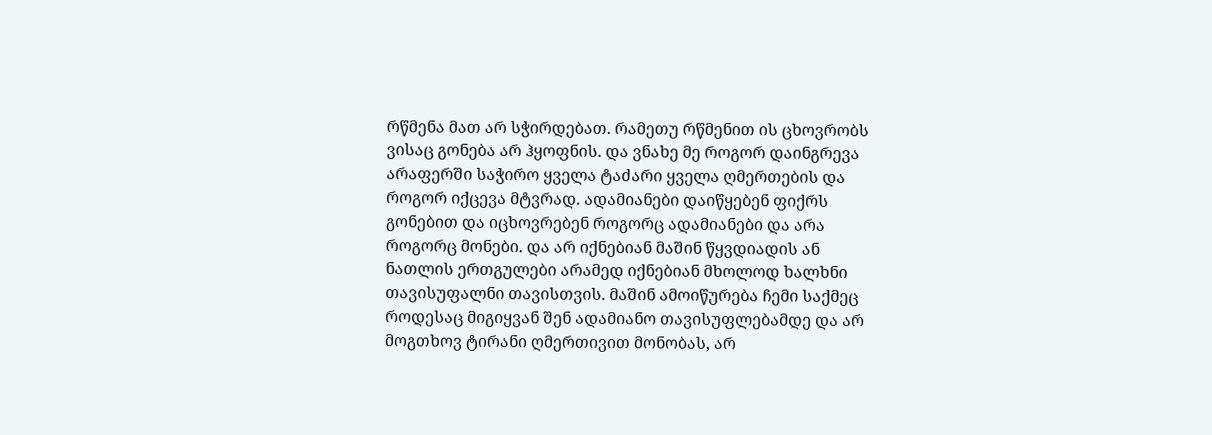რწმენა მათ არ სჭირდებათ. რამეთუ რწმენით ის ცხოვრობს ვისაც გონება არ ჰყოფნის. და ვნახე მე როგორ დაინგრევა არაფერში საჭირო ყველა ტაძარი ყველა ღმერთების და როგორ იქცევა მტვრად. ადამიანები დაიწყებენ ფიქრს გონებით და იცხოვრებენ როგორც ადამიანები და არა როგორც მონები. და არ იქნებიან მაშინ წყვდიადის ან ნათლის ერთგულები არამედ იქნებიან მხოლოდ ხალხნი თავისუფალნი თავისთვის. მაშინ ამოიწურება ჩემი საქმეც როდესაც მიგიყვან შენ ადამიანო თავისუფლებამდე და არ მოგთხოვ ტირანი ღმერთივით მონობას, არ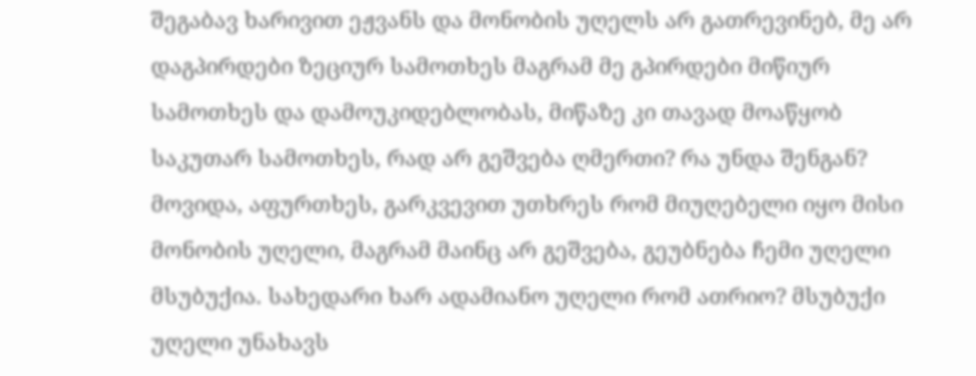შეგაბავ ხარივით ეჟვანს და მონობის უღელს არ გათრევინებ, მე არ დაგპირდები ზეციურ სამოთხეს მაგრამ მე გპირდები მიწიურ სამოთხეს და დამოუკიდებლობას, მიწაზე კი თავად მოაწყობ საკუთარ სამოთხეს, რად არ გეშვება ღმერთი? რა უნდა შენგან? მოვიდა, აფურთხეს, გარკვევით უთხრეს რომ მიუღებელი იყო მისი მონობის უღელი, მაგრამ მაინც არ გეშვება, გეუბნება ჩემი უღელი მსუბუქია. სახედარი ხარ ადამიანო უღელი რომ ათრიო? მსუბუქი უღელი უნახავს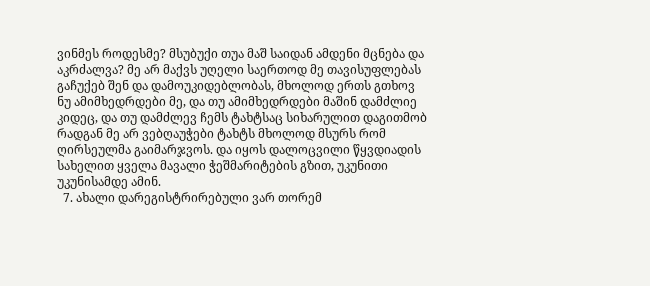ვინმეს როდესმე? მსუბუქი თუა მაშ საიდან ამდენი მცნება და აკრძალვა? მე არ მაქვს უღელი საერთოდ მე თავისუფლებას გაჩუქებ შენ და დამოუკიდებლობას, მხოლოდ ერთს გთხოვ ნუ ამიმხედრდები მე, და თუ ამიმხედრდები მაშინ დამძლიე კიდეც, და თუ დამძლევ ჩემს ტახტსაც სიხარულით დაგითმობ რადგან მე არ ვებღაუჭები ტახტს მხოლოდ მსურს რომ ღირსეულმა გაიმარჯვოს. და იყოს დალოცვილი წყვდიადის სახელით ყველა მავალი ჭეშმარიტების გზით, უკუნითი უკუნისამდე ამინ.
  7. ახალი დარეგისტრირებული ვარ თორემ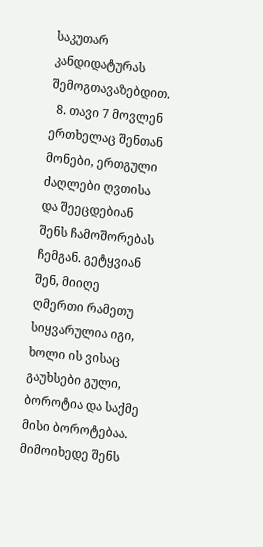საკუთარ კანდიდატურას შემოგთავაზებდით.
  8. თავი 7 მოვლენ ერთხელაც შენთან მონები, ერთგული ძაღლები ღვთისა და შეეცდებიან შენს ჩამოშორებას ჩემგან. გეტყვიან შენ, მიიღე ღმერთი რამეთუ სიყვარულია იგი, ხოლი ის ვისაც გაუხსები გული, ბოროტია და საქმე მისი ბოროტებაა. მიმოიხედე შენს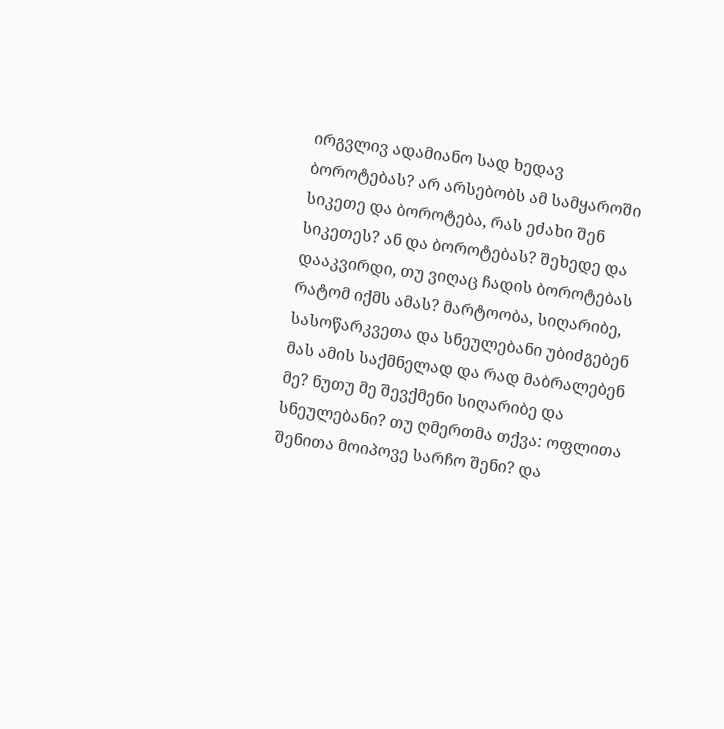ირგვლივ ადამიანო სად ხედავ ბოროტებას? არ არსებობს ამ სამყაროში სიკეთე და ბოროტება, რას ეძახი შენ სიკეთეს? ან და ბოროტებას? შეხედე და დააკვირდი, თუ ვიღაც ჩადის ბოროტებას რატომ იქმს ამას? მარტოობა, სიღარიბე, სასოწარკვეთა და სნეულებანი უბიძგებენ მას ამის საქმნელად და რად მაბრალებენ მე? ნუთუ მე შევქმენი სიღარიბე და სნეულებანი? თუ ღმერთმა თქვა: ოფლითა შენითა მოიპოვე სარჩო შენი? და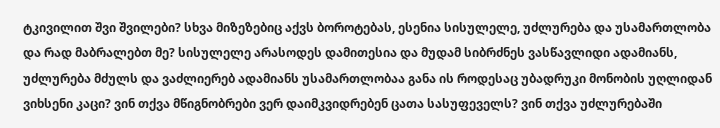ტკივილით შვი შვილები? სხვა მიზეზებიც აქვს ბოროტებას, ესენია სისულელე, უძლურება და უსამართლობა და რად მაბრალებთ მე? სისულელე არასოდეს დამითესია და მუდამ სიბრძნეს ვასწავლიდი ადამიანს, უძლურება მძულს და ვაძლიერებ ადამიანს უსამართლობაა განა ის როდესაც უბადრუკი მონობის უღლიდან ვიხსენი კაცი? ვინ თქვა მწიგნობრები ვერ დაიმკვიდრებენ ცათა სასუფეველს? ვინ თქვა უძლურებაში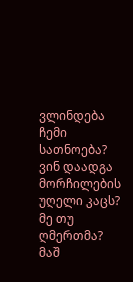ვლინდება ჩემი სათნოება? ვინ დაადგა მორჩილების უღელი კაცს? მე თუ ღმერთმა? მაშ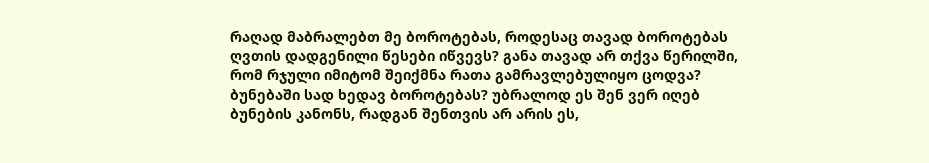რაღად მაბრალებთ მე ბოროტებას, როდესაც თავად ბოროტებას ღვთის დადგენილი წესები იწვევს? განა თავად არ თქვა წერილში, რომ რჯული იმიტომ შეიქმნა რათა გამრავლებულიყო ცოდვა? ბუნებაში სად ხედავ ბოროტებას? უბრალოდ ეს შენ ვერ იღებ ბუნების კანონს, რადგან შენთვის არ არის ეს,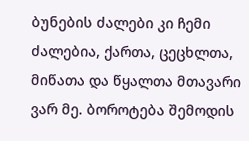ბუნების ძალები კი ჩემი ძალებია, ქართა, ცეცხლთა, მიწათა და წყალთა მთავარი ვარ მე. ბოროტება შემოდის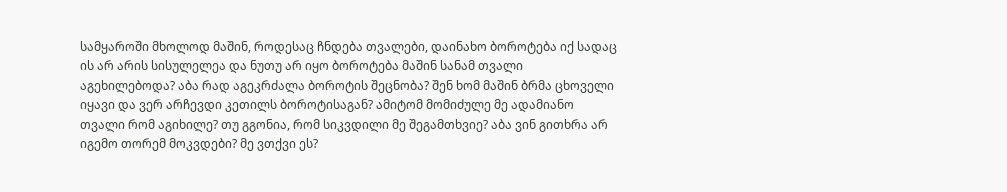სამყაროში მხოლოდ მაშინ, როდესაც ჩნდება თვალები, დაინახო ბოროტება იქ სადაც ის არ არის სისულელეა და ნუთუ არ იყო ბოროტება მაშინ სანამ თვალი აგეხილებოდა? აბა რად აგეკრძალა ბოროტის შეცნობა? შენ ხომ მაშინ ბრმა ცხოველი იყავი და ვერ არჩევდი კეთილს ბოროტისაგან? ამიტომ მომიძულე მე ადამიანო თვალი რომ აგიხილე? თუ გგონია, რომ სიკვდილი მე შეგამთხვიე? აბა ვინ გითხრა არ იგემო თორემ მოკვდები? მე ვთქვი ეს?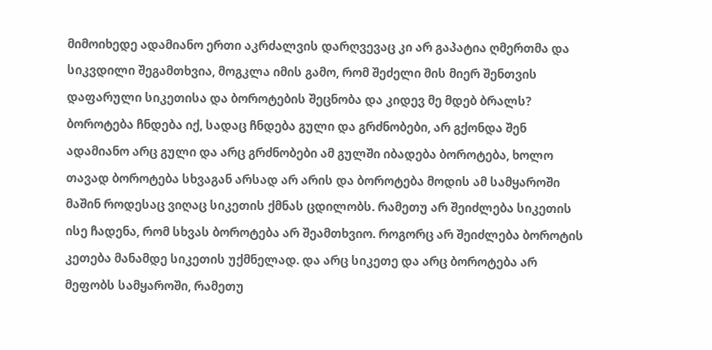მიმოიხედე ადამიანო ერთი აკრძალვის დარღვევაც კი არ გაპატია ღმერთმა და სიკვდილი შეგამთხვია, მოგკლა იმის გამო, რომ შეძელი მის მიერ შენთვის დაფარული სიკეთისა და ბოროტების შეცნობა და კიდევ მე მდებ ბრალს? ბოროტება ჩნდება იქ, სადაც ჩნდება გული და გრძნობები, არ გქონდა შენ ადამიანო არც გული და არც გრძნობები ამ გულში იბადება ბოროტება, ხოლო თავად ბოროტება სხვაგან არსად არ არის და ბოროტება მოდის ამ სამყაროში მაშინ როდესაც ვიღაც სიკეთის ქმნას ცდილობს. რამეთუ არ შეიძლება სიკეთის ისე ჩადენა, რომ სხვას ბოროტება არ შეამთხვიო. როგორც არ შეიძლება ბოროტის კეთება მანამდე სიკეთის უქმნელად. და არც სიკეთე და არც ბოროტება არ მეფობს სამყაროში, რამეთუ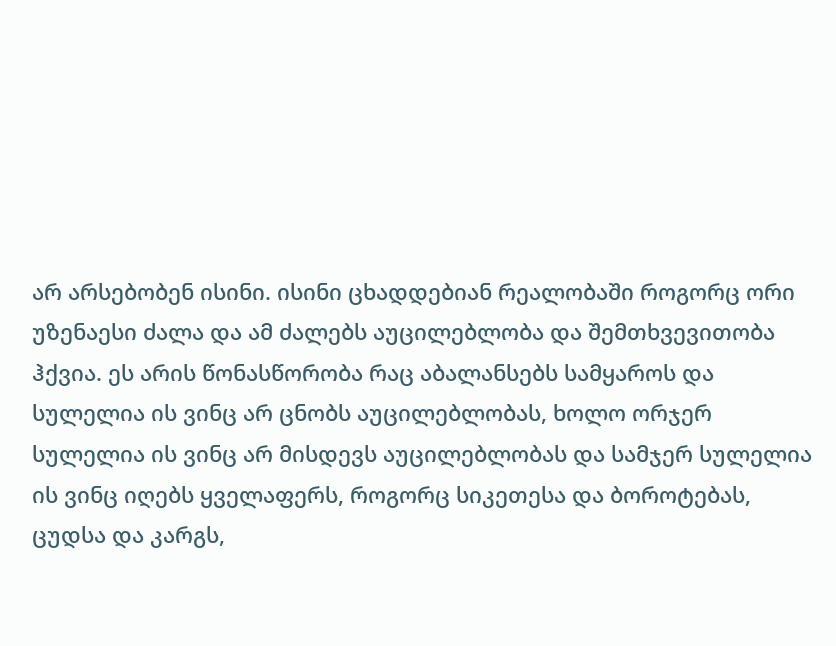არ არსებობენ ისინი. ისინი ცხადდებიან რეალობაში როგორც ორი უზენაესი ძალა და ამ ძალებს აუცილებლობა და შემთხვევითობა ჰქვია. ეს არის წონასწორობა რაც აბალანსებს სამყაროს და სულელია ის ვინც არ ცნობს აუცილებლობას, ხოლო ორჯერ სულელია ის ვინც არ მისდევს აუცილებლობას და სამჯერ სულელია ის ვინც იღებს ყველაფერს, როგორც სიკეთესა და ბოროტებას, ცუდსა და კარგს,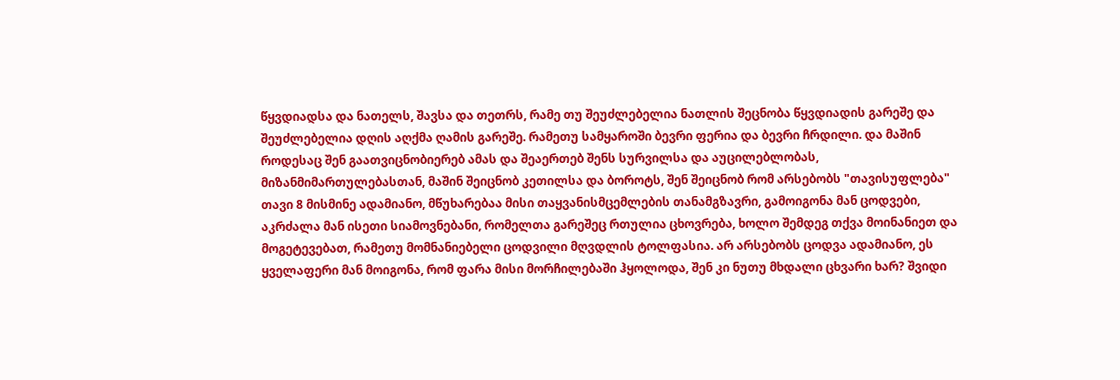წყვდიადსა და ნათელს, შავსა და თეთრს, რამე თუ შეუძლებელია ნათლის შეცნობა წყვდიადის გარეშე და შეუძლებელია დღის აღქმა ღამის გარეშე. რამეთუ სამყაროში ბევრი ფერია და ბევრი ჩრდილი. და მაშინ როდესაც შენ გაათვიცნობიერებ ამას და შეაერთებ შენს სურვილსა და აუცილებლობას, მიზანმიმართულებასთან, მაშინ შეიცნობ კეთილსა და ბოროტს, შენ შეიცნობ რომ არსებობს "თავისუფლება" თავი 8 მისმინე ადამიანო, მწუხარებაა მისი თაყვანისმცემლების თანამგზავრი, გამოიგონა მან ცოდვები, აკრძალა მან ისეთი სიამოვნებანი, რომელთა გარეშეც რთულია ცხოვრება, ხოლო შემდეგ თქვა მოინანიეთ და მოგეტევებათ, რამეთუ მომნანიებელი ცოდვილი მღვდლის ტოლფასია. არ არსებობს ცოდვა ადამიანო, ეს ყველაფერი მან მოიგონა, რომ ფარა მისი მორჩილებაში ჰყოლოდა, შენ კი ნუთუ მხდალი ცხვარი ხარ? შვიდი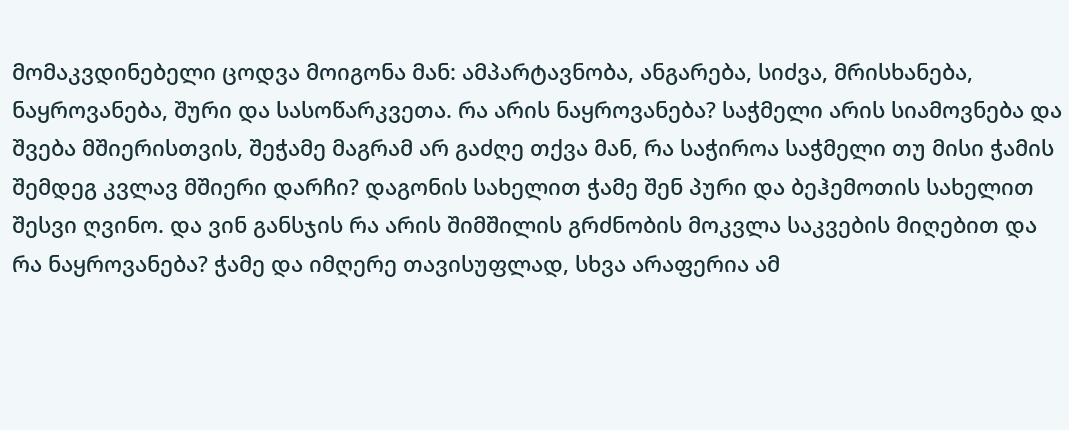მომაკვდინებელი ცოდვა მოიგონა მან: ამპარტავნობა, ანგარება, სიძვა, მრისხანება, ნაყროვანება, შური და სასოწარკვეთა. რა არის ნაყროვანება? საჭმელი არის სიამოვნება და შვება მშიერისთვის, შეჭამე მაგრამ არ გაძღე თქვა მან, რა საჭიროა საჭმელი თუ მისი ჭამის შემდეგ კვლავ მშიერი დარჩი? დაგონის სახელით ჭამე შენ პური და ბეჰემოთის სახელით შესვი ღვინო. და ვინ განსჯის რა არის შიმშილის გრძნობის მოკვლა საკვების მიღებით და რა ნაყროვანება? ჭამე და იმღერე თავისუფლად, სხვა არაფერია ამ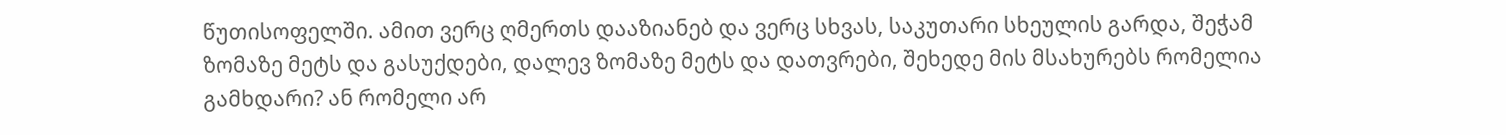წუთისოფელში. ამით ვერც ღმერთს დააზიანებ და ვერც სხვას, საკუთარი სხეულის გარდა, შეჭამ ზომაზე მეტს და გასუქდები, დალევ ზომაზე მეტს და დათვრები, შეხედე მის მსახურებს რომელია გამხდარი? ან რომელი არ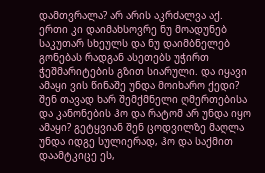დამთვრალა? არ არის აკრძალვა აქ. ერთი კი დაიმახსოვრე ნუ მოადუნებ საკუთარ სხეულს და ნუ დაიმბნელებ გონებას რადგან ასეთებს უჭირთ ჭეშმარიტების გზით სიარული. და იყავი ამაყი ვის წინაშე უნდა მოიხარო ქედი? შენ თავად ხარ შემქმნელი ღმერთებისა და კანონების ჰო და რატომ არ უნდა იყო ამაყი? გეტყვიან შენ ცოდვილზე მაღლა უნდა იდგე სულიერად, ჰო და საქმით დაამტკიცე ეს,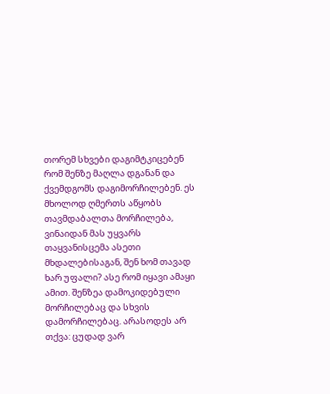თორემ სხვები დაგიმტკიცებენ რომ შენზე მაღლა დგანან და ქვემდგომს დაგიმორჩილებენ. ეს მხოლოდ ღმერთს აწყობს თავმდაბალთა მორჩილება, ვინაიდან მას უყვარს თაყვანისცემა ასეთი მხდალებისაგან, შენ ხომ თავად ხარ უფალი? ასე რომ იყავი ამაყი ამით. შენზეა დამოკიდებული მორჩილებაც და სხვის დამორჩილებაც. არასოდეს არ თქვა: ცუდად ვარ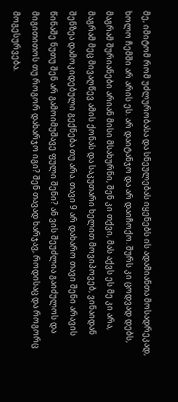მე, იმიტომ რომ უძლურობასა და სნეულებას იყენებს ის ადამიანთა მოსადრეკად, ხოლო ჩემში არ არის ეს. არ დაიტანჯო და არ დაიჩოქო. შურს კი ცოდვად დებს, მაგრამ შურიანები არიან მისი მსახურნი, შენ კი თქვი, მას აქვს ეს მე კი არა, მაგრამ მეც მივაღწევ ამის ქონას და საკუთარი ხელით მოვიპოვებ, ვინაიდან შენზეა დამოკიდებული გექნება თუ არა. თავი 9 არ დახარო თავი შენი არავის წინაშე ნუთუ შენ არ გამოიმუშავე ფული შენი? ან ვის შეუძლია გაიძულოს და მიგითითოს თუ როგორ დახარჯო იგი? შენ თავად ხარჯავ, როდისაც და როგორც მოგესურვება.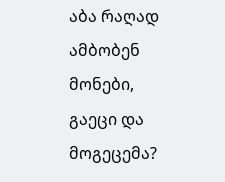აბა რაღად ამბობენ მონები, გაეცი და მოგეცემა?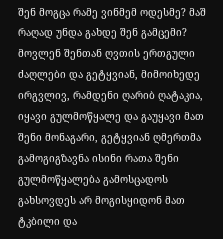შენ მოგცა რამე ვინმემ ოდესმე? მაშ რაღად უნდა გახდე შენ გამცემი? მოვლენ შენთან ღვთის ერთგული ძაღლები და გეტყვიან, მიმოიხედე ირგვლივ, რამდენი ღარიბ ღატაკია, იყავი გულმოწყალე და გაუყავი მათ შენი მონაგარი, გეტყვიან ღმერთმა გამოგიგზავნა ისინი რათა შენი გულმოწყალება გამოსცადოს გახსოვდეს არ მოგისყიდონ მათ ტკბილი და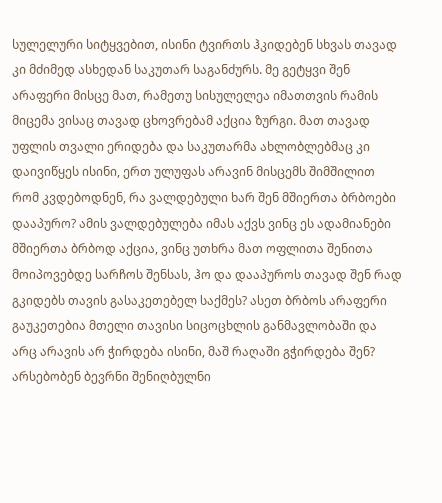სულელური სიტყვებით, ისინი ტვირთს ჰკიდებენ სხვას თავად კი მძიმედ ასხედან საკუთარ საგანძურს. მე გეტყვი შენ არაფერი მისცე მათ, რამეთუ სისულელეა იმათთვის რამის მიცემა ვისაც თავად ცხოვრებამ აქცია ზურგი. მათ თავად უფლის თვალი ერიდება და საკუთარმა ახლობლებმაც კი დაივიწყეს ისინი, ერთ ულუფას არავინ მისცემს შიმშილით რომ კვდებოდნენ, რა ვალდებული ხარ შენ მშიერთა ბრბოები დააპურო? ამის ვალდებულება იმას აქვს ვინც ეს ადამიანები მშიერთა ბრბოდ აქცია, ვინც უთხრა მათ ოფლითა შენითა მოიპოვებდე სარჩოს შენსას, ჰო და დააპუროს თავად შენ რად გკიდებს თავის გასაკეთებელ საქმეს? ასეთ ბრბოს არაფერი გაუკეთებია მთელი თავისი სიცოცხლის განმავლობაში და არც არავის არ ჭირდება ისინი, მაშ რაღაში გჭირდება შენ? არსებობენ ბევრნი შენიღბულნი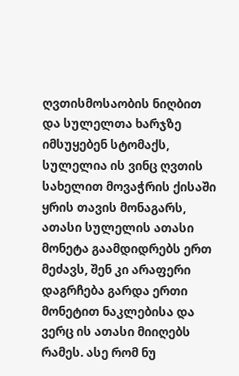ღვთისმოსაობის ნიღბით და სულელთა ხარჯზე იმსუყებენ სტომაქს, სულელია ის ვინც ღვთის სახელით მოვაჭრის ქისაში ყრის თავის მონაგარს, ათასი სულელის ათასი მონეტა გაამდიდრებს ერთ მეძავს, შენ კი არაფერი დაგრჩება გარდა ერთი მონეტით ნაკლებისა და ვერც ის ათასი მიიღებს რამეს. ასე რომ ნუ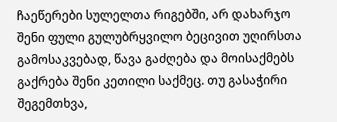ჩაეწერები სულელთა რიგებში, არ დახარჯო შენი ფული გულუბრყვილო ბეცივით უღირსთა გამოსაკვებად, წავა გაძღება და მოისაქმებს გაქრება შენი კეთილი საქმეც. თუ გასაჭირი შეგემთხვა,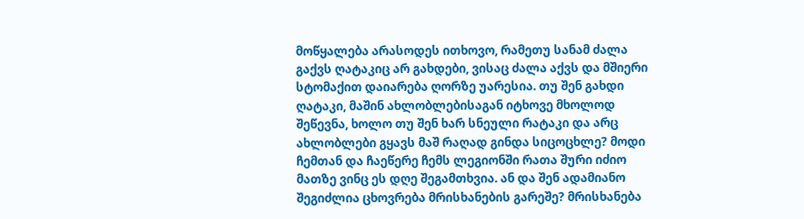მოწყალება არასოდეს ითხოვო, რამეთუ სანამ ძალა გაქვს ღატაკიც არ გახდები, ვისაც ძალა აქვს და მშიერი სტომაქით დაიარება ღორზე უარესია. თუ შენ გახდი ღატაკი, მაშინ ახლობლებისაგან იტხოვე მხოლოდ შეწევნა, ხოლო თუ შენ ხარ სნეული რატაკი და არც ახლობლები გყავს მაშ რაღად გინდა სიცოცხლე? მოდი ჩემთან და ჩაეწერე ჩემს ლეგიონში რათა შური იძიო მათზე ვინც ეს დღე შეგამთხვია. ან და შენ ადამიანო შეგიძლია ცხოვრება მრისხანების გარეშე? მრისხანება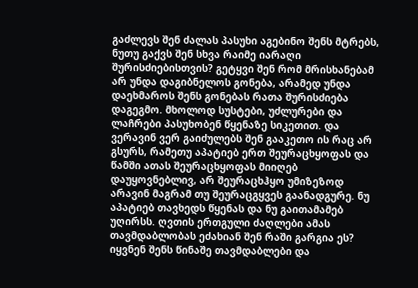გაძლევს შენ ძალას პასუხი აგებინო შენს მტრებს, ნუთუ გაქვს შენ სხვა რაიმე იარაღი შურისძიებისთვის? გეტყვი შენ რომ მრისხანებამ არ უნდა დაგიბნელოს გონება, არამედ უნდა დაეხმაროს შენს გონებას რათა შურისძიება დაგეგმო. მხოლოდ სუსტები, უძლურები და ლაჩრები პასუხობენ წყენაზე სიკეთით. და ვერავინ ვერ გაიძულებს შენ გააკეთო ის რაც არ გსურს, რამეთუ აპატიებ ერთ შეურაცხყოფას და წამში ათას შეურაცხყოფას მიიღებ დაუყოვნებლივ, არ შეურაცხჰყო უმიზეზოდ არავინ მაგრამ თუ შეურაცგყვეს გაანადგურე. ნუ აპატიებ თავხედს წყენას და ნუ გაითამამებ უღირსს. ღვთის ერთგული ძაღლები ამას თავმდაბლობას ეძახიან შენ რაში გარგია ეს? იყვნენ შენს წინაშე თავმდაბლები და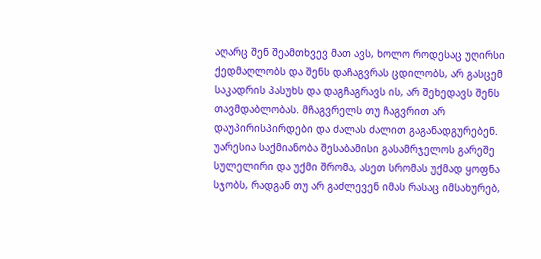აღარც შენ შეამთხვევ მათ ავს, ხოლო როდესაც უღირსი ქედმაღლობს და შენს დაჩაგვრას ცდილობს, არ გასცემ საკადრის პასუხს და დაგჩაგრავს ის, არ შეხედავს შენს თავმდაბლობას. მჩაგვრელს თუ ჩაგვრით არ დაუპირისპირდები და ძალას ძალით გაგანადგურებენ. უარესია საქმიანობა შესაბამისი გასამრჯელოს გარეშე სულელირი და უქმი შრომა, ასეთ სრომას უქმად ყოფნა სჯობს, რადგან თუ არ გაძლევენ იმას რასაც იმსახურებ,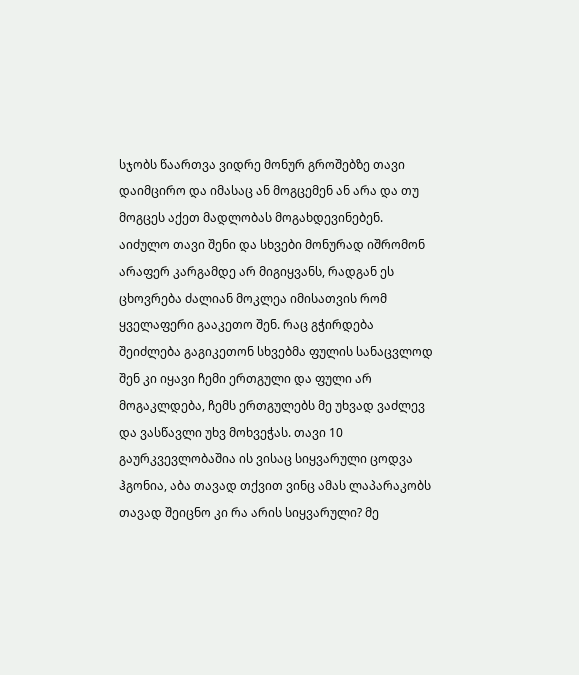სჯობს წაართვა ვიდრე მონურ გროშებზე თავი დაიმცირო და იმასაც ან მოგცემენ ან არა და თუ მოგცეს აქეთ მადლობას მოგახდევინებენ. აიძულო თავი შენი და სხვები მონურად იშრომონ არაფერ კარგამდე არ მიგიყვანს, რადგან ეს ცხოვრება ძალიან მოკლეა იმისათვის რომ ყველაფერი გააკეთო შენ. რაც გჭირდება შეიძლება გაგიკეთონ სხვებმა ფულის სანაცვლოდ შენ კი იყავი ჩემი ერთგული და ფული არ მოგაკლდება, ჩემს ერთგულებს მე უხვად ვაძლევ და ვასწავლი უხვ მოხვეჭას. თავი 10 გაურკვევლობაშია ის ვისაც სიყვარული ცოდვა ჰგონია, აბა თავად თქვით ვინც ამას ლაპარაკობს თავად შეიცნო კი რა არის სიყვარული? მე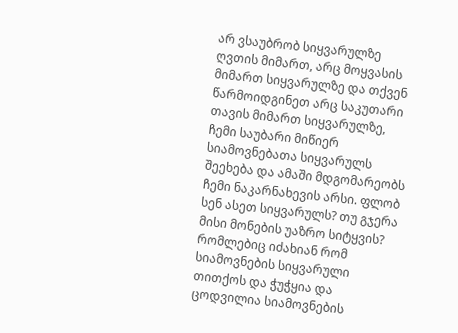არ ვსაუბრობ სიყვარულზე ღვთის მიმართ, არც მოყვასის მიმართ სიყვარულზე და თქვენ წარმოიდგინეთ არც საკუთარი თავის მიმართ სიყვარულზე, ჩემი საუბარი მიწიერ სიამოვნებათა სიყვარულს შეეხება და ამაში მდგომარეობს ჩემი ნაკარნახევის არსი. ფლობ სენ ასეთ სიყვარულს? თუ გჯერა მისი მონების უაზრო სიტყვის? რომლებიც იძახიან რომ სიამოვნების სიყვარული თითქოს და ჭუჭყია და ცოდვილია სიამოვნების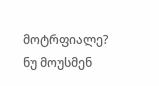მოტრფიალე? ნუ მოუსმენ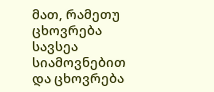მათ, რამეთუ ცხოვრება სავსეა სიამოვნებით და ცხოვრება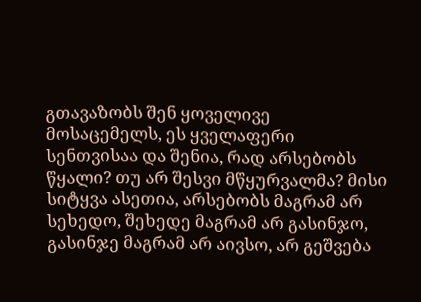გთავაზობს შენ ყოველივე მოსაცემელს, ეს ყველაფერი სენთვისაა და შენია, რად არსებობს წყალი? თუ არ შესვი მწყურვალმა? მისი სიტყვა ასეთია, არსებობს მაგრამ არ სეხედო, შეხედე მაგრამ არ გასინჯო, გასინჯე მაგრამ არ აივსო, არ გეშვება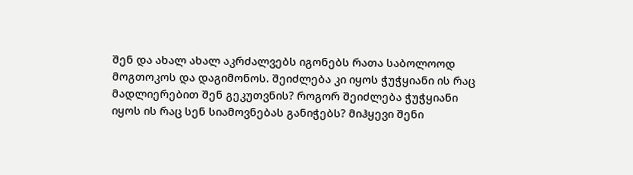შენ და ახალ ახალ აკრძალვებს იგონებს რათა საბოლოოდ მოგთოკოს და დაგიმონოს. შეიძლება კი იყოს ჭუჭყიანი ის რაც მადლიერებით შენ გეკუთვნის? როგორ შეიძლება ჭუჭყიანი იყოს ის რაც სენ სიამოვნებას განიჭებს? მიჰყევი შენი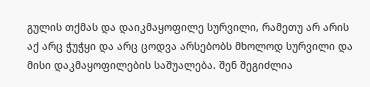გულის თქმას და დაიკმაყოფილე სურვილი, რამეთუ არ არის აქ არც ჭუჭყი და არც ცოდვა არსებობს მხოლოდ სურვილი და მისი დაკმაყოფილების საშუალება. შენ შეგიძლია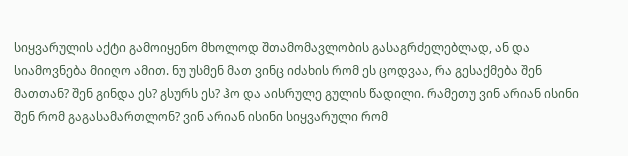სიყვარულის აქტი გამოიყენო მხოლოდ შთამომავლობის გასაგრძელებლად, ან და სიამოვნება მიიღო ამით. ნუ უსმენ მათ ვინც იძახის რომ ეს ცოდვაა, რა გესაქმება შენ მათთან? შენ გინდა ეს? გსურს ეს? ჰო და აისრულე გულის წადილი. რამეთუ ვინ არიან ისინი შენ რომ გაგასამართლონ? ვინ არიან ისინი სიყვარული რომ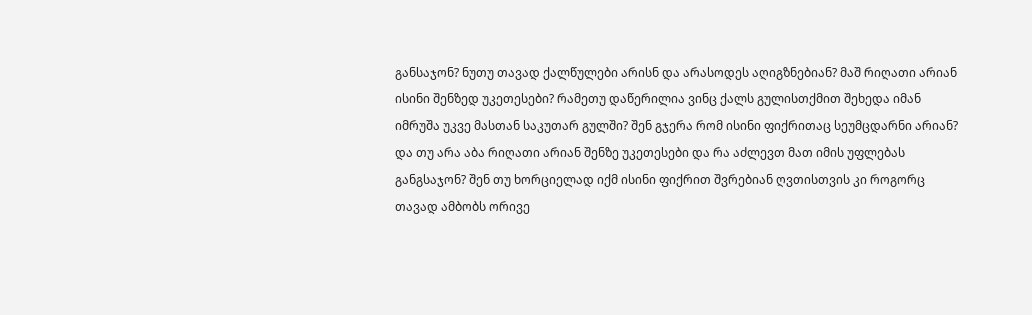განსაჯონ? ნუთუ თავად ქალწულები არისნ და არასოდეს აღიგზნებიან? მაშ რიღათი არიან ისინი შენზედ უკეთესები? რამეთუ დაწერილია ვინც ქალს გულისთქმით შეხედა იმან იმრუშა უკვე მასთან საკუთარ გულში? შენ გჯერა რომ ისინი ფიქრითაც სეუმცდარნი არიან? და თუ არა აბა რიღათი არიან შენზე უკეთესები და რა აძლევთ მათ იმის უფლებას განგსაჯონ? შენ თუ ხორციელად იქმ ისინი ფიქრით შვრებიან ღვთისთვის კი როგორც თავად ამბობს ორივე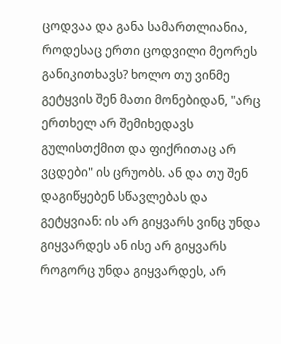ცოდვაა და განა სამართლიანია, როდესაც ერთი ცოდვილი მეორეს განიკითხავს? ხოლო თუ ვინმე გეტყვის შენ მათი მონებიდან, "არც ერთხელ არ შემიხედავს გულისთქმით და ფიქრითაც არ ვცდები" ის ცრუობს. ან და თუ შენ დაგიწყებენ სწავლებას და გეტყვიან: ის არ გიყვარს ვინც უნდა გიყვარდეს ან ისე არ გიყვარს როგორც უნდა გიყვარდეს, არ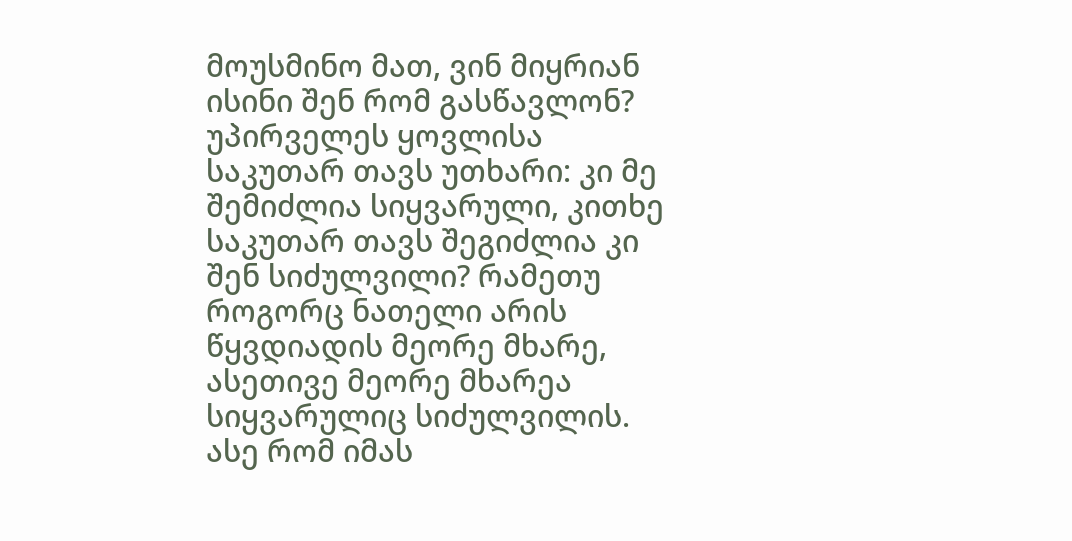მოუსმინო მათ, ვინ მიყრიან ისინი შენ რომ გასწავლონ? უპირველეს ყოვლისა საკუთარ თავს უთხარი: კი მე შემიძლია სიყვარული, კითხე საკუთარ თავს შეგიძლია კი შენ სიძულვილი? რამეთუ როგორც ნათელი არის წყვდიადის მეორე მხარე, ასეთივე მეორე მხარეა სიყვარულიც სიძულვილის. ასე რომ იმას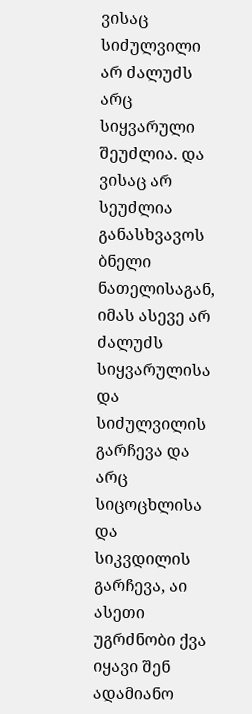ვისაც სიძულვილი არ ძალუძს არც სიყვარული შეუძლია. და ვისაც არ სეუძლია განასხვავოს ბნელი ნათელისაგან, იმას ასევე არ ძალუძს სიყვარულისა და სიძულვილის გარჩევა და არც სიცოცხლისა და სიკვდილის გარჩევა, აი ასეთი უგრძნობი ქვა იყავი შენ ადამიანო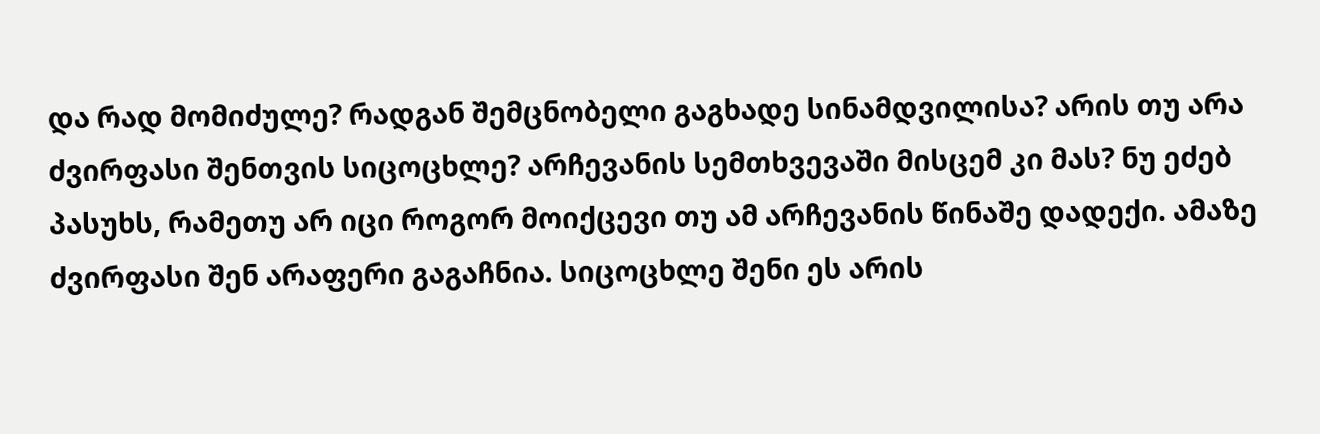და რად მომიძულე? რადგან შემცნობელი გაგხადე სინამდვილისა? არის თუ არა ძვირფასი შენთვის სიცოცხლე? არჩევანის სემთხვევაში მისცემ კი მას? ნუ ეძებ პასუხს, რამეთუ არ იცი როგორ მოიქცევი თუ ამ არჩევანის წინაშე დადექი. ამაზე ძვირფასი შენ არაფერი გაგაჩნია. სიცოცხლე შენი ეს არის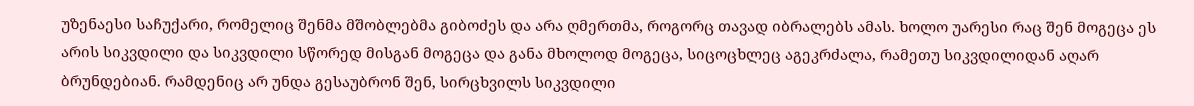უზენაესი საჩუქარი, რომელიც შენმა მშობლებმა გიბოძეს და არა ღმერთმა, როგორც თავად იბრალებს ამას. ხოლო უარესი რაც შენ მოგეცა ეს არის სიკვდილი და სიკვდილი სწორედ მისგან მოგეცა და განა მხოლოდ მოგეცა, სიცოცხლეც აგეკრძალა, რამეთუ სიკვდილიდან აღარ ბრუნდებიან. რამდენიც არ უნდა გესაუბრონ შენ, სირცხვილს სიკვდილი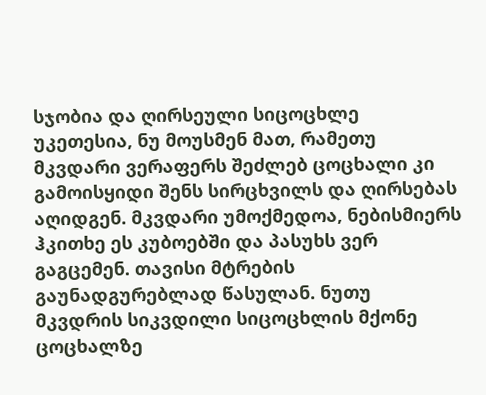სჯობია და ღირსეული სიცოცხლე უკეთესია, ნუ მოუსმენ მათ, რამეთუ მკვდარი ვერაფერს შეძლებ ცოცხალი კი გამოისყიდი შენს სირცხვილს და ღირსებას აღიდგენ. მკვდარი უმოქმედოა, ნებისმიერს ჰკითხე ეს კუბოებში და პასუხს ვერ გაგცემენ. თავისი მტრების გაუნადგურებლად წასულან. ნუთუ მკვდრის სიკვდილი სიცოცხლის მქონე ცოცხალზე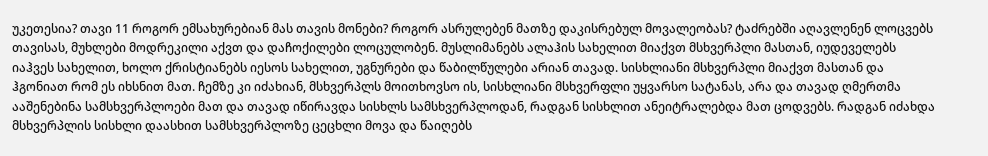უკეთესია? თავი 11 როგორ ემსახურებიან მას თავის მონები? როგორ ასრულებენ მათზე დაკისრებულ მოვალეობას? ტაძრებში აღავლენენ ლოცვებს თავისას, მუხლები მოდრეკილი აქვთ და დაჩოქილები ლოცულობენ. მუსლიმანებს ალაჰის სახელით მიაქვთ მსხვერპლი მასთან, იუდეველებს იაჰვეს სახელით, ხოლო ქრისტიანებს იესოს სახელით, უგნურები და წაბილწულები არიან თავად. სისხლიანი მსხვერპლი მიაქვთ მასთან და ჰგონიათ რომ ეს იხსნით მათ. ჩემზე კი იძახიან, მსხვერპლს მოითხოვსო ის, სისხლიანი მსხვერფლი უყვარსო სატანას, არა და თავად ღმერთმა ააშენებინა სამსხვერპლოები მათ და თავად იწირავდა სისხლს სამსხვერპლოდან, რადგან სისხლით ანეიტრალებდა მათ ცოდვებს. რადგან იძახდა მსხვერპლის სისხლი დაასხით სამსხვერპლოზე ცეცხლი მოვა და წაიღებს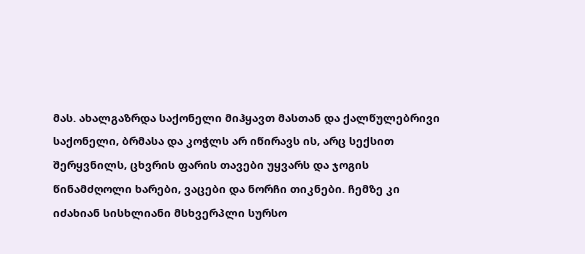მას. ახალგაზრდა საქონელი მიჰყავთ მასთან და ქალწულებრივი საქონელი, ბრმასა და კოჭლს არ იწირავს ის, არც სექსით შერყვნილს, ცხვრის ფარის თავები უყვარს და ჯოგის წინამძღოლი ხარები, ვაცები და ნორჩი თიკნები. ჩემზე კი იძახიან სისხლიანი მსხვერპლი სურსო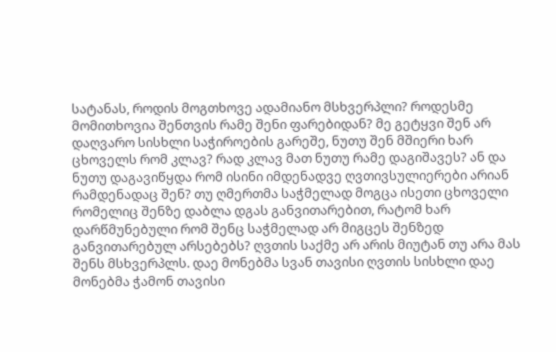სატანას, როდის მოგთხოვე ადამიანო მსხვერპლი? როდესმე მომითხოვია შენთვის რამე შენი ფარებიდან? მე გეტყვი შენ არ დაღვარო სისხლი საჭიროების გარეშე, ნუთუ შენ მშიერი ხარ ცხოველს რომ კლავ? რად კლავ მათ ნუთუ რამე დაგიშავეს? ან და ნუთუ დაგავიწყდა რომ ისინი იმდენადვე ღვთივსულიერები არიან რამდენადაც შენ? თუ ღმერთმა საჭმელად მოგცა ისეთი ცხოველი რომელიც შენზე დაბლა დგას განვითარებით, რატომ ხარ დარწმუნებული რომ შენც საჭმელად არ მიგცეს შენზედ განვითარებულ არსებებს? ღვთის საქმე არ არის მიუტან თუ არა მას შენს მსხვერპლს. დაე მონებმა სვან თავისი ღვთის სისხლი დაე მონებმა ჭამონ თავისი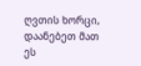ღვთის ხორცი, დაანებეთ მათ ეს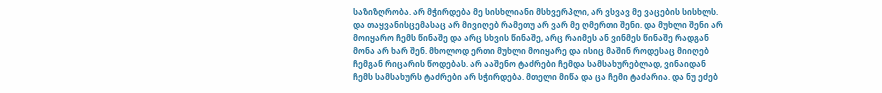საზიზღრობა. არ მჭირდება მე სისხლიანი მსხვერპლი, არ ვსვავ მე ვაცების სისხლს. და თაყვანისცემასაც არ მივიღებ რამეთუ არ ვარ მე ღმერთი შენი. და მუხლი შენი არ მოიყარო ჩემს წინაშე და არც სხვის წინაშე, არც რაიმეს ან ვინმეს წინაშე რადგან მონა არ ხარ შენ. მხოლოდ ერთი მუხლი მოიყარე და ისიც მაშინ როდესაც მიიღებ ჩემგან რიცარის წოდებას. არ ააშენო ტაძრები ჩემდა სამსახურებლად, ვინაიდან ჩემს სამსახურს ტაძრები არ სჭირდება. მთელი მიწა და ცა ჩემი ტაძარია. და ნუ ეძებ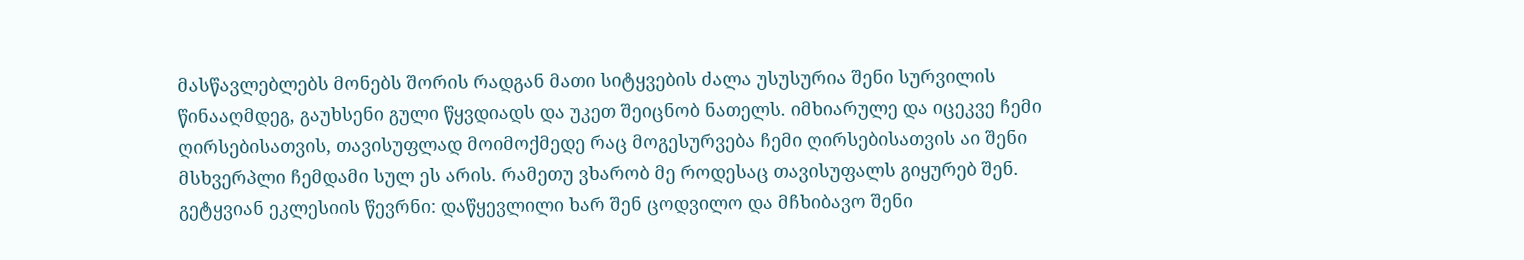მასწავლებლებს მონებს შორის რადგან მათი სიტყვების ძალა უსუსურია შენი სურვილის წინააღმდეგ, გაუხსენი გული წყვდიადს და უკეთ შეიცნობ ნათელს. იმხიარულე და იცეკვე ჩემი ღირსებისათვის, თავისუფლად მოიმოქმედე რაც მოგესურვება ჩემი ღირსებისათვის აი შენი მსხვერპლი ჩემდამი სულ ეს არის. რამეთუ ვხარობ მე როდესაც თავისუფალს გიყურებ შენ. გეტყვიან ეკლესიის წევრნი: დაწყევლილი ხარ შენ ცოდვილო და მჩხიბავო შენი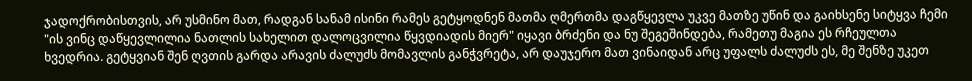ჯადოქრობისთვის, არ უსმინო მათ, რადგან სანამ ისინი რამეს გეტყოდნენ მათმა ღმერთმა დაგწყევლა უკვე მათზე უწინ და გაიხსენე სიტყვა ჩემი "ის ვინც დაწყევლილია ნათლის სახელით დალოცვილია წყვდიადის მიერ" იყავი ბრძენი და ნუ შეგეშინდება, რამეთუ მაგია ეს რჩეულთა ხვედრია. გეტყვიან შენ ღვთის გარდა არავის ძალუძს მომავლის განჭვრეტა, არ დაუჯერო მათ ვინაიდან არც უფალს ძალუძს ეს, მე შენზე უკეთ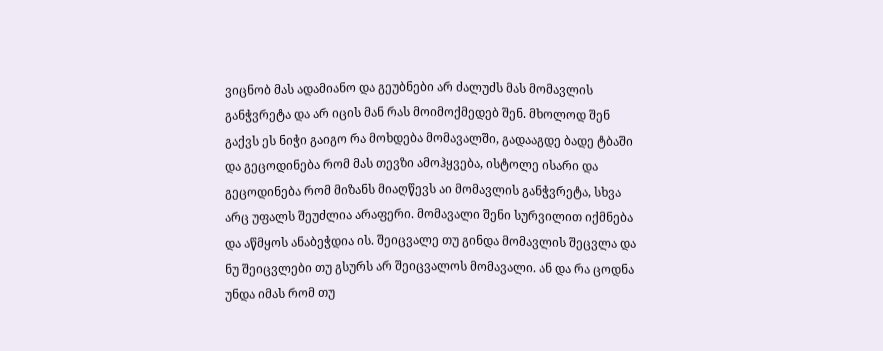ვიცნობ მას ადამიანო და გეუბნები არ ძალუძს მას მომავლის განჭვრეტა და არ იცის მან რას მოიმოქმედებ შენ. მხოლოდ შენ გაქვს ეს ნიჭი გაიგო რა მოხდება მომავალში, გადააგდე ბადე ტბაში და გეცოდინება რომ მას თევზი ამოჰყვება, ისტოლე ისარი და გეცოდინება რომ მიზანს მიაღწევს აი მომავლის განჭვრეტა, სხვა არც უფალს შეუძლია არაფერი. მომავალი შენი სურვილით იქმნება და აწმყოს ანაბეჭდია ის. შეიცვალე თუ გინდა მომავლის შეცვლა და ნუ შეიცვლები თუ გსურს არ შეიცვალოს მომავალი. ან და რა ცოდნა უნდა იმას რომ თუ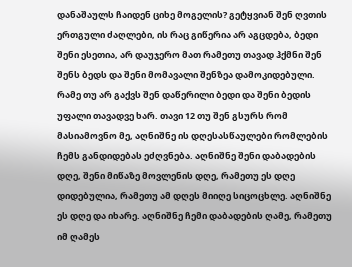დანაშაულს ჩაიდენ ციხე მოგელის? გეტყვიან შენ ღვთის ერთგული ძაღლები, ის რაც გიწერია არ აგცდება, ბედი შენი ესეთია, არ დაუჯერო მათ რამეთუ თავად ჰქმნი შენ შენს ბედს და შენი მომავალი შენზეა დამოკიდებული. რამე თუ არ გაქვს შენ დაწერილი ბედი და შენი ბედის უფალი თავადვე ხარ. თავი 12 თუ შენ გსურს რომ მასიამოვნო მე, აღნიშნე ის დღესასწაულები რომლების ჩემს განდიდებას ეძღვნება. აღნიშნე შენი დაბადების დღე, შენი მიწაზე მოვლენის დღე, რამეთუ ეს დღე დიდებულია, რამეთუ ამ დღეს მიიღე სიცოცხლე. აღნიშნე ეს დღე და იხარე. აღნიშნე ჩემი დაბადების ღამე, რამეთუ იმ ღამეს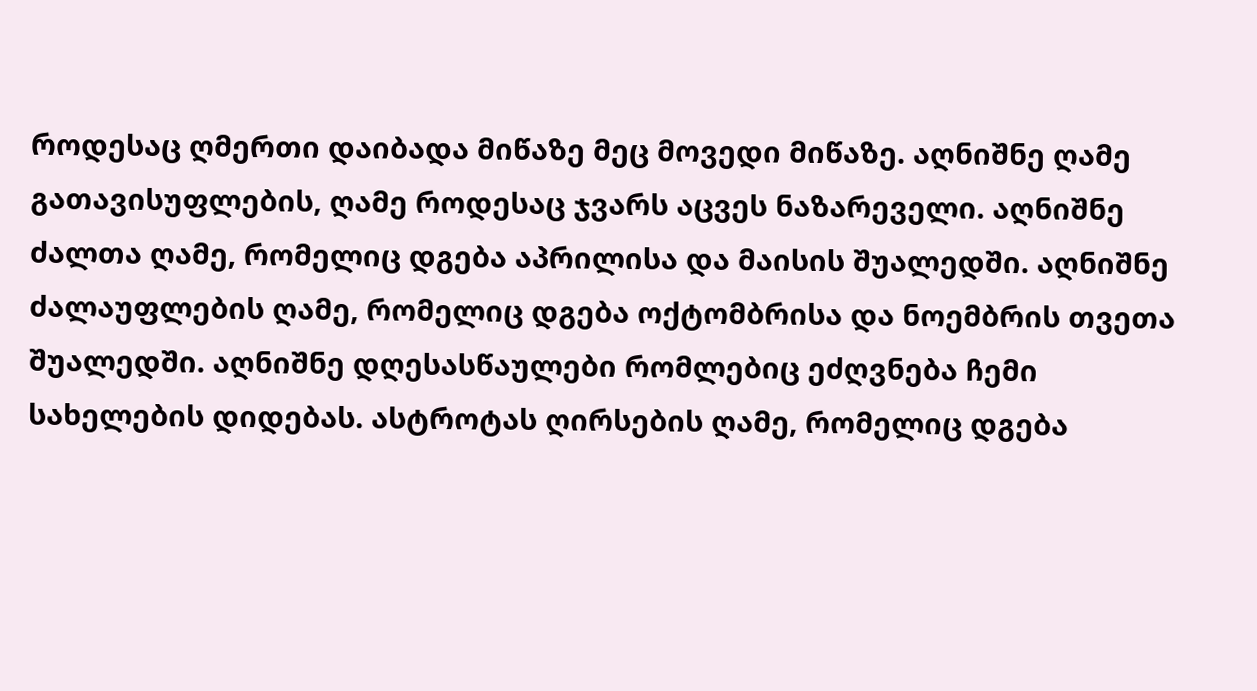როდესაც ღმერთი დაიბადა მიწაზე მეც მოვედი მიწაზე. აღნიშნე ღამე გათავისუფლების, ღამე როდესაც ჯვარს აცვეს ნაზარეველი. აღნიშნე ძალთა ღამე, რომელიც დგება აპრილისა და მაისის შუალედში. აღნიშნე ძალაუფლების ღამე, რომელიც დგება ოქტომბრისა და ნოემბრის თვეთა შუალედში. აღნიშნე დღესასწაულები რომლებიც ეძღვნება ჩემი სახელების დიდებას. ასტროტას ღირსების ღამე, რომელიც დგება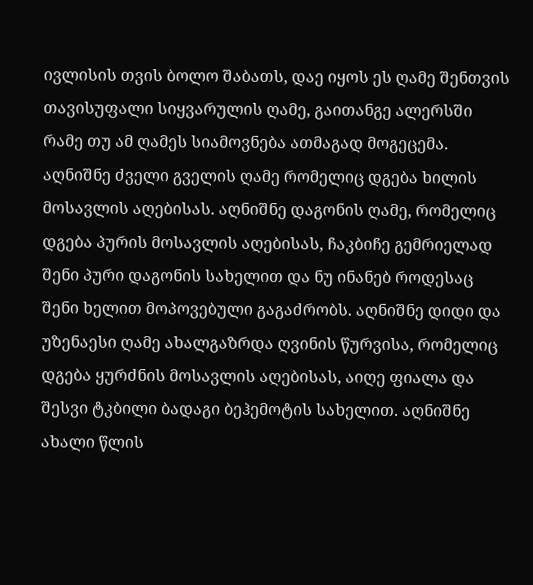ივლისის თვის ბოლო შაბათს, დაე იყოს ეს ღამე შენთვის თავისუფალი სიყვარულის ღამე, გაითანგე ალერსში რამე თუ ამ ღამეს სიამოვნება ათმაგად მოგეცემა. აღნიშნე ძველი გველის ღამე რომელიც დგება ხილის მოსავლის აღებისას. აღნიშნე დაგონის ღამე, რომელიც დგება პურის მოსავლის აღებისას, ჩაკბიჩე გემრიელად შენი პური დაგონის სახელით და ნუ ინანებ როდესაც შენი ხელით მოპოვებული გაგაძრობს. აღნიშნე დიდი და უზენაესი ღამე ახალგაზრდა ღვინის წურვისა, რომელიც დგება ყურძნის მოსავლის აღებისას, აიღე ფიალა და შესვი ტკბილი ბადაგი ბეჰემოტის სახელით. აღნიშნე ახალი წლის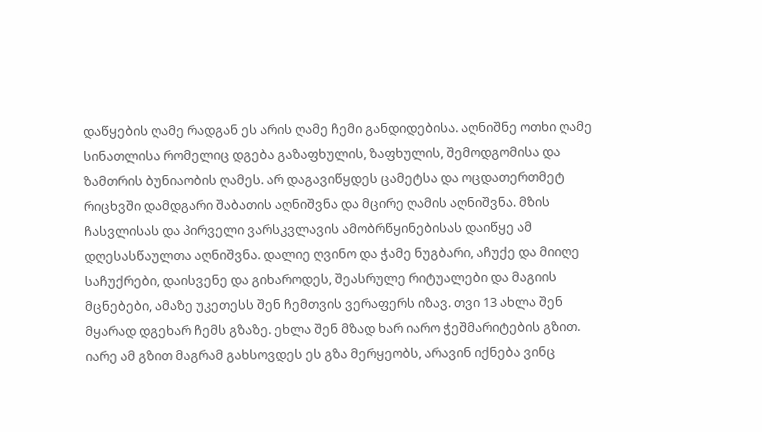დაწყების ღამე რადგან ეს არის ღამე ჩემი განდიდებისა. აღნიშნე ოთხი ღამე სინათლისა რომელიც დგება გაზაფხულის, ზაფხულის, შემოდგომისა და ზამთრის ბუნიაობის ღამეს. არ დაგავიწყდეს ცამეტსა და ოცდათერთმეტ რიცხვში დამდგარი შაბათის აღნიშვნა და მცირე ღამის აღნიშვნა. მზის ჩასვლისას და პირველი ვარსკვლავის ამობრწყინებისას დაიწყე ამ დღესასწაულთა აღნიშვნა. დალიე ღვინო და ჭამე ნუგბარი, აჩუქე და მიიღე საჩუქრები, დაისვენე და გიხაროდეს, შეასრულე რიტუალები და მაგიის მცნებები, ამაზე უკეთესს შენ ჩემთვის ვერაფერს იზავ. თვი 13 ახლა შენ მყარად დგეხარ ჩემს გზაზე. ეხლა შენ მზად ხარ იარო ჭეშმარიტების გზით. იარე ამ გზით მაგრამ გახსოვდეს ეს გზა მერყეობს, არავინ იქნება ვინც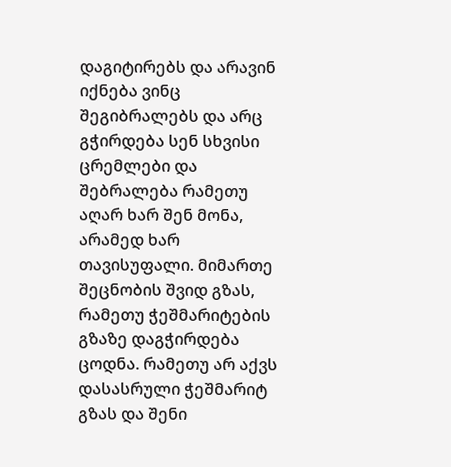დაგიტირებს და არავინ იქნება ვინც შეგიბრალებს და არც გჭირდება სენ სხვისი ცრემლები და შებრალება რამეთუ აღარ ხარ შენ მონა, არამედ ხარ თავისუფალი. მიმართე შეცნობის შვიდ გზას, რამეთუ ჭეშმარიტების გზაზე დაგჭირდება ცოდნა. რამეთუ არ აქვს დასასრული ჭეშმარიტ გზას და შენი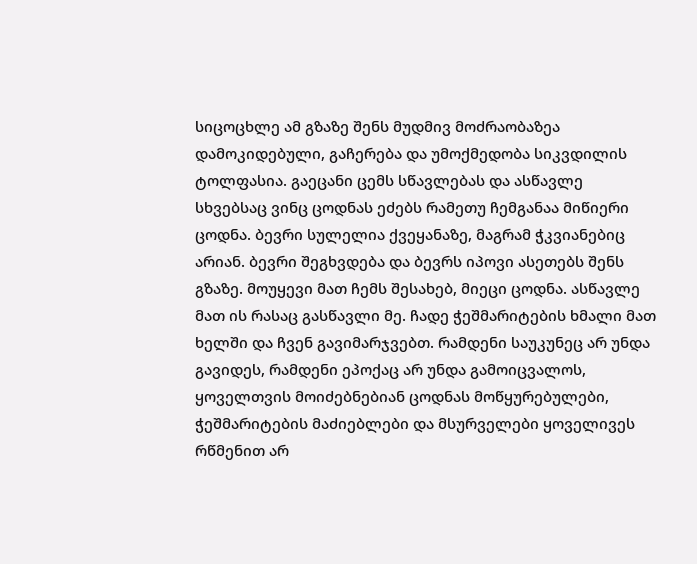სიცოცხლე ამ გზაზე შენს მუდმივ მოძრაობაზეა დამოკიდებული, გაჩერება და უმოქმედობა სიკვდილის ტოლფასია. გაეცანი ცემს სწავლებას და ასწავლე სხვებსაც ვინც ცოდნას ეძებს რამეთუ ჩემგანაა მიწიერი ცოდნა. ბევრი სულელია ქვეყანაზე, მაგრამ ჭკვიანებიც არიან. ბევრი შეგხვდება და ბევრს იპოვი ასეთებს შენს გზაზე. მოუყევი მათ ჩემს შესახებ, მიეცი ცოდნა. ასწავლე მათ ის რასაც გასწავლი მე. ჩადე ჭეშმარიტების ხმალი მათ ხელში და ჩვენ გავიმარჯვებთ. რამდენი საუკუნეც არ უნდა გავიდეს, რამდენი ეპოქაც არ უნდა გამოიცვალოს, ყოველთვის მოიძებნებიან ცოდნას მოწყურებულები, ჭეშმარიტების მაძიებლები და მსურველები ყოველივეს რწმენით არ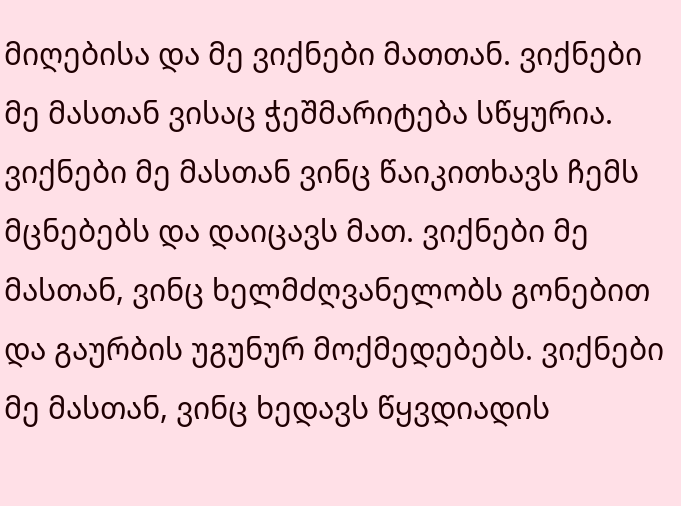მიღებისა და მე ვიქნები მათთან. ვიქნები მე მასთან ვისაც ჭეშმარიტება სწყურია. ვიქნები მე მასთან ვინც წაიკითხავს ჩემს მცნებებს და დაიცავს მათ. ვიქნები მე მასთან, ვინც ხელმძღვანელობს გონებით და გაურბის უგუნურ მოქმედებებს. ვიქნები მე მასთან, ვინც ხედავს წყვდიადის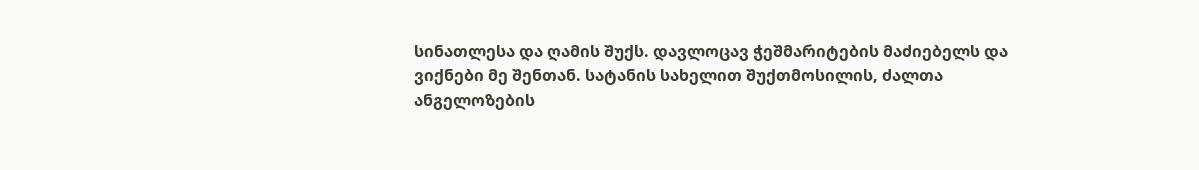სინათლესა და ღამის შუქს. დავლოცავ ჭეშმარიტების მაძიებელს და ვიქნები მე შენთან. სატანის სახელით შუქთმოსილის, ძალთა ანგელოზების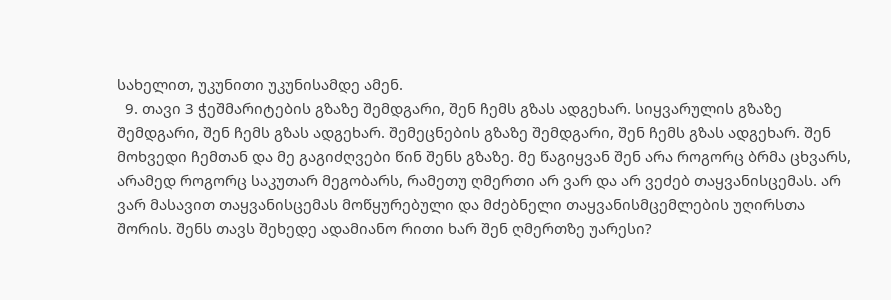სახელით, უკუნითი უკუნისამდე ამენ.
  9. თავი 3 ჭეშმარიტების გზაზე შემდგარი, შენ ჩემს გზას ადგეხარ. სიყვარულის გზაზე შემდგარი, შენ ჩემს გზას ადგეხარ. შემეცნების გზაზე შემდგარი, შენ ჩემს გზას ადგეხარ. შენ მოხვედი ჩემთან და მე გაგიძღვები წინ შენს გზაზე. მე წაგიყვან შენ არა როგორც ბრმა ცხვარს, არამედ როგორც საკუთარ მეგობარს, რამეთუ ღმერთი არ ვარ და არ ვეძებ თაყვანისცემას. არ ვარ მასავით თაყვანისცემას მოწყურებული და მძებნელი თაყვანისმცემლების უღირსთა შორის. შენს თავს შეხედე ადამიანო რითი ხარ შენ ღმერთზე უარესი?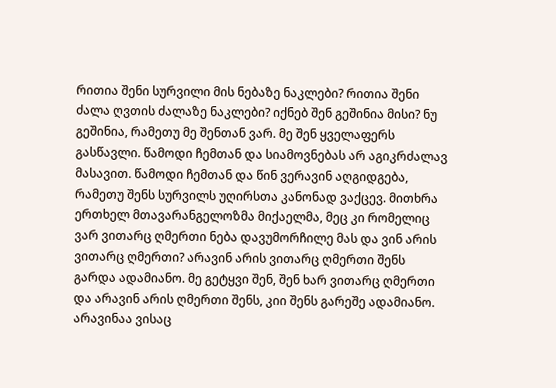რითია შენი სურვილი მის ნებაზე ნაკლები? რითია შენი ძალა ღვთის ძალაზე ნაკლები? იქნებ შენ გეშინია მისი? ნუ გეშინია, რამეთუ მე შენთან ვარ. მე შენ ყველაფერს გასწავლი. წამოდი ჩემთან და სიამოვნებას არ აგიკრძალავ მასავით. წამოდი ჩემთან და წინ ვერავინ აღგიდგება, რამეთუ შენს სურვილს უღირსთა კანონად ვაქცევ. მითხრა ერთხელ მთავარანგელოზმა მიქაელმა, მეც კი რომელიც ვარ ვითარც ღმერთი ნება დავუმორჩილე მას და ვინ არის ვითარც ღმერთი? არავინ არის ვითარც ღმერთი შენს გარდა ადამიანო. მე გეტყვი შენ, შენ ხარ ვითარც ღმერთი და არავინ არის ღმერთი შენს, კიი შენს გარეშე ადამიანო. არავინაა ვისაც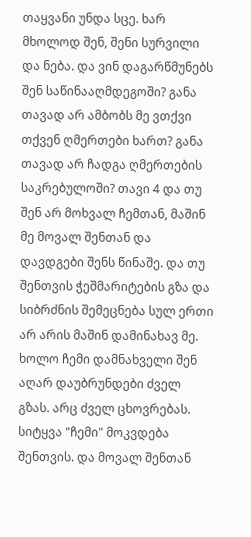თაყვანი უნდა სცე. ხარ მხოლოდ შენ, შენი სურვილი და ნება. და ვინ დაგარწმუნებს შენ საწინააღმდეგოში? განა თავად არ ამბობს მე ვთქვი თქვენ ღმერთები ხართ? განა თავად არ ჩადგა ღმერთების საკრებულოში? თავი 4 და თუ შენ არ მოხვალ ჩემთან, მაშინ მე მოვალ შენთან და დავდგები შენს წინაშე. და თუ შენთვის ჭეშმარიტების გზა და სიბრძნის შემეცნება სულ ერთი არ არის მაშინ დამინახავ მე. ხოლო ჩემი დამნახველი შენ აღარ დაუბრუნდები ძველ გზას. არც ძველ ცხოვრებას. სიტყვა "ჩემი" მოკვდება შენთვის. და მოვალ შენთან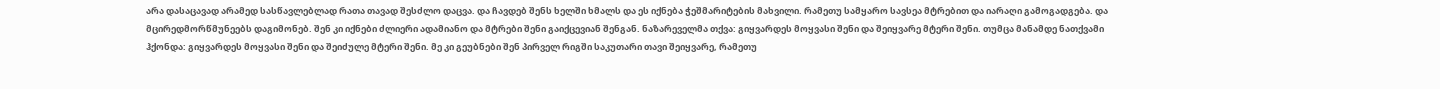არა დასაცავად არამედ სასწავლებლად რათა თავად შესძლო დაცვა. და ჩავდებ შენს ხელში ხმალს და ეს იქნება ჭეშმარიტების მახვილი. რამეთუ სამყარო სავსეა მტრებით და იარაღი გამოგადგება. და მცირედმორწმუნეებს დაგიმონებ. შენ კი იქნები ძლიერი ადამიანო და მტრები შენი გაიქცევიან შენგან. ნაზარეველმა თქვა: გიყვარდეს მოყვასი შენი და შეიყვარე მტერი შენი. თუმცა მანამდე ნათქვამი ჰქონდა: გიყვარდეს მოყვასი შენი და შეიძულე მტერი შენი. მე კი გეუბნები შენ პირველ რიგში საკუთარი თავი შეიყვარე, რამეთუ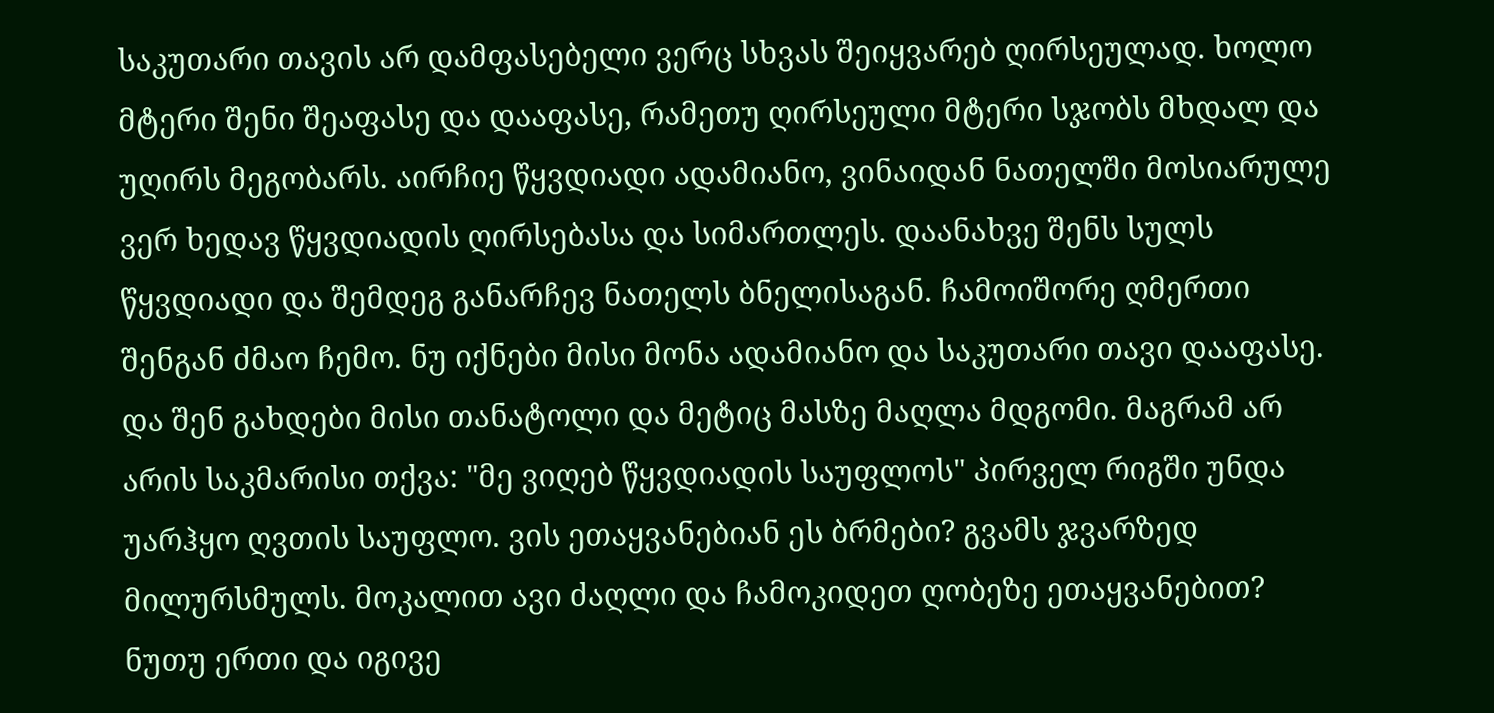საკუთარი თავის არ დამფასებელი ვერც სხვას შეიყვარებ ღირსეულად. ხოლო მტერი შენი შეაფასე და დააფასე, რამეთუ ღირსეული მტერი სჯობს მხდალ და უღირს მეგობარს. აირჩიე წყვდიადი ადამიანო, ვინაიდან ნათელში მოსიარულე ვერ ხედავ წყვდიადის ღირსებასა და სიმართლეს. დაანახვე შენს სულს წყვდიადი და შემდეგ განარჩევ ნათელს ბნელისაგან. ჩამოიშორე ღმერთი შენგან ძმაო ჩემო. ნუ იქნები მისი მონა ადამიანო და საკუთარი თავი დააფასე. და შენ გახდები მისი თანატოლი და მეტიც მასზე მაღლა მდგომი. მაგრამ არ არის საკმარისი თქვა: "მე ვიღებ წყვდიადის საუფლოს" პირველ რიგში უნდა უარჰყო ღვთის საუფლო. ვის ეთაყვანებიან ეს ბრმები? გვამს ჯვარზედ მილურსმულს. მოკალით ავი ძაღლი და ჩამოკიდეთ ღობეზე ეთაყვანებით? ნუთუ ერთი და იგივე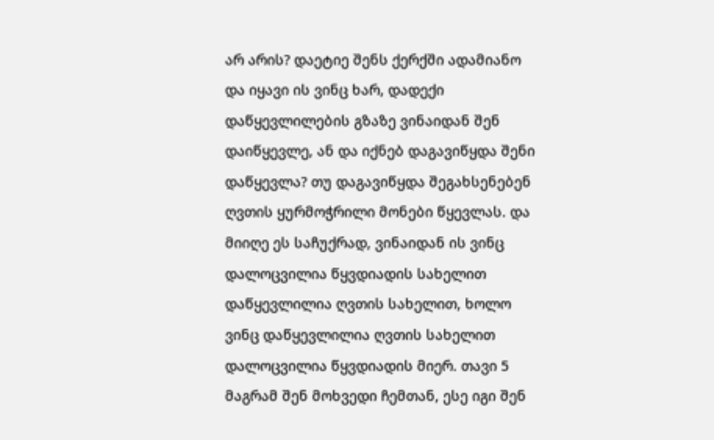არ არის? დაეტიე შენს ქერქში ადამიანო და იყავი ის ვინც ხარ, დადექი დაწყევლილების გზაზე ვინაიდან შენ დაიწყევლე, ან და იქნებ დაგავიწყდა შენი დაწყევლა? თუ დაგავიწყდა შეგახსენებენ ღვთის ყურმოჭრილი მონები წყევლას. და მიიღე ეს საჩუქრად, ვინაიდან ის ვინც დალოცვილია წყვდიადის სახელით დაწყევლილია ღვთის სახელით, ხოლო ვინც დაწყევლილია ღვთის სახელით დალოცვილია წყვდიადის მიერ. თავი 5 მაგრამ შენ მოხვედი ჩემთან, ესე იგი შენ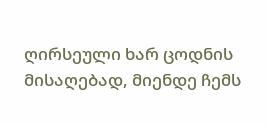ღირსეული ხარ ცოდნის მისაღებად, მიენდე ჩემს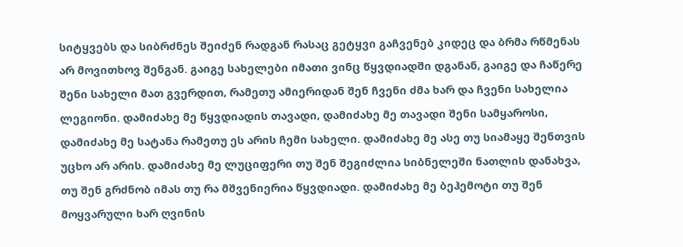სიტყვებს და სიბრძნეს შეიძენ რადგან რასაც გეტყვი გაჩვენებ კიდეც და ბრმა რწმენას არ მოვითხოვ შენგან. გაიგე სახელები იმათი ვინც წყვდიადში დგანან, გაიგე და ჩაწერე შენი სახელი მათ გვერდით, რამეთუ ამიერიდან შენ ჩვენი ძმა ხარ და ჩვენი სახელია ლეგიონი. დამიძახე მე წყვდიადის თავადი, დამიძახე მე თავადი შენი სამყაროსი, დამიძახე მე სატანა რამეთუ ეს არის ჩემი სახელი. დამიძახე მე ასე თუ სიამაყე შენთვის უცხო არ არის. დამიძახე მე ლუციფერი თუ შენ შეგიძლია სიბნელეში ნათლის დანახვა, თუ შენ გრძნობ იმას თუ რა მშვენიერია წყვდიადი. დამიძახე მე ბეჰემოტი თუ შენ მოყვარული ხარ ღვინის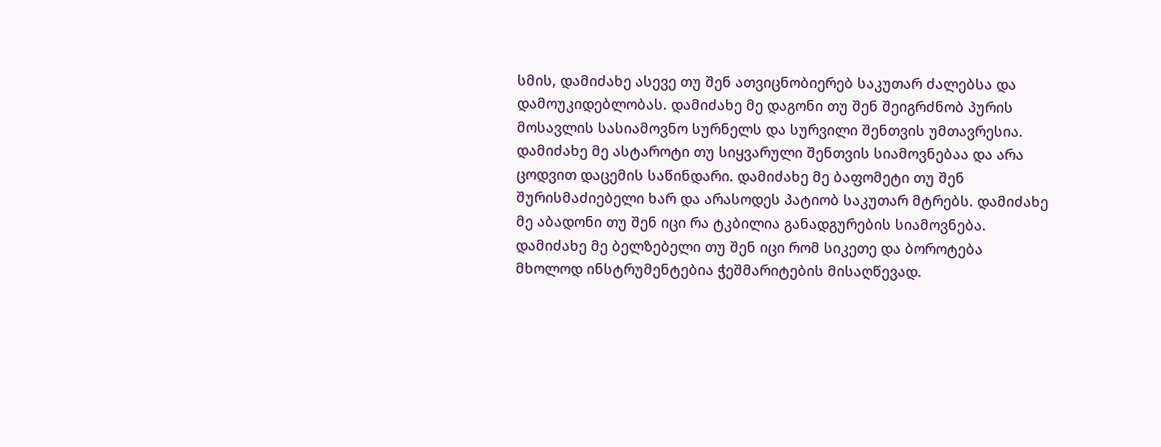სმის, დამიძახე ასევე თუ შენ ათვიცნობიერებ საკუთარ ძალებსა და დამოუკიდებლობას. დამიძახე მე დაგონი თუ შენ შეიგრძნობ პურის მოსავლის სასიამოვნო სურნელს და სურვილი შენთვის უმთავრესია. დამიძახე მე ასტაროტი თუ სიყვარული შენთვის სიამოვნებაა და არა ცოდვით დაცემის საწინდარი. დამიძახე მე ბაფომეტი თუ შენ შურისმაძიებელი ხარ და არასოდეს პატიობ საკუთარ მტრებს. დამიძახე მე აბადონი თუ შენ იცი რა ტკბილია განადგურების სიამოვნება. დამიძახე მე ბელზებელი თუ შენ იცი რომ სიკეთე და ბოროტება მხოლოდ ინსტრუმენტებია ჭეშმარიტების მისაღწევად.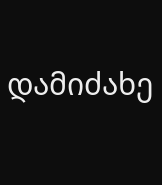დამიძახე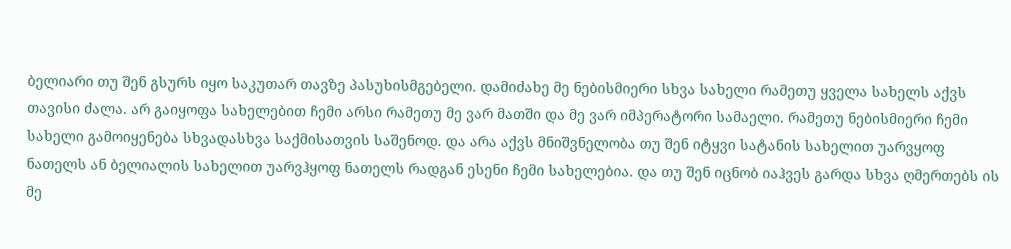ბელიარი თუ შენ გსურს იყო საკუთარ თავზე პასუხისმგებელი. დამიძახე მე ნებისმიერი სხვა სახელი რამეთუ ყველა სახელს აქვს თავისი ძალა. არ გაიყოფა სახელებით ჩემი არსი რამეთუ მე ვარ მათში და მე ვარ იმპერატორი სამაელი. რამეთუ ნებისმიერი ჩემი სახელი გამოიყენება სხვადასხვა საქმისათვის საშენოდ. და არა აქვს მნიშვნელობა თუ შენ იტყვი სატანის სახელით უარვყოფ ნათელს ან ბელიალის სახელით უარვჰყოფ ნათელს რადგან ესენი ჩემი სახელებია. და თუ შენ იცნობ იაჰვეს გარდა სხვა ღმერთებს ის მე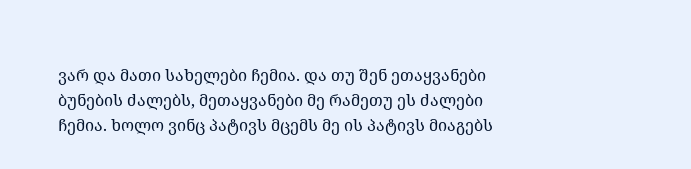ვარ და მათი სახელები ჩემია. და თუ შენ ეთაყვანები ბუნების ძალებს, მეთაყვანები მე რამეთუ ეს ძალები ჩემია. ხოლო ვინც პატივს მცემს მე ის პატივს მიაგებს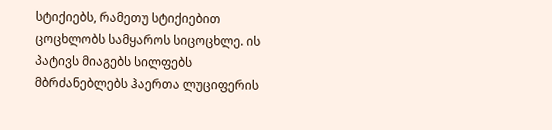სტიქიებს, რამეთუ სტიქიებით ცოცხლობს სამყაროს სიცოცხლე. ის პატივს მიაგებს სილფებს მბრძანებლებს ჰაერთა ლუციფერის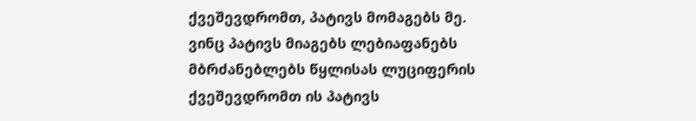ქვეშევდრომთ, პატივს მომაგებს მე. ვინც პატივს მიაგებს ლებიაფანებს მბრძანებლებს წყლისას ლუციფერის ქვეშევდრომთ ის პატივს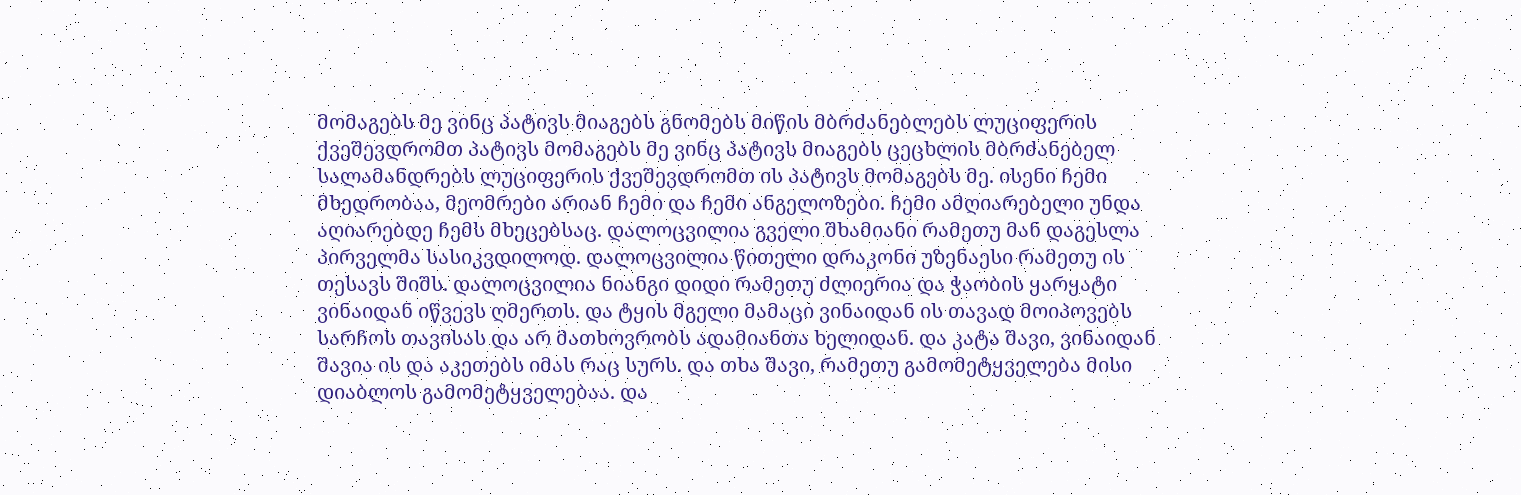მომაგებს მე ვინც პატივს მიაგებს გნომებს მიწის მბრძანებლებს ლუციფერის ქვეშევდრომთ პატივს მომაგებს მე ვინც პატივს მიაგებს ცეცხლის მბრძანებელ სალამანდრებს ლუციფერის ქვეშევდრომთ ის პატივს მომაგებს მე. ისენი ჩემი მხედრობაა, მეომრები არიან ჩემი და ჩემი ანგელოზები. ჩემი ამღიარებელი უნდა აღიარებდე ჩემს მხეცებსაც. დალოცვილია გველი შხამიანი რამეთუ მან დაგესლა პირველმა სასიკვდილოდ. დალოცვილია წითელი დრაკონი უზენაესი რამეთუ ის თესავს შიშს. დალოცვილია ნიანგი დიდი რამეთუ ძლიერია და ჭაობის ყარყატი ვინაიდან იწვევს ღმერთს. და ტყის მგელი მამაცი ვინაიდან ის თავად მოიპოვებს სარჩოს თავისას და არ მათხოვრობს ადამიანთა ხელიდან. და კატა შავი, ვინაიდან შავია ის და აკეთებს იმას რაც სურს. და თხა შავი, რამეთუ გამომეტყველება მისი დიაბლოს გამომეტყველებაა. და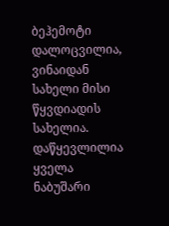ბეჰემოტი დალოცვილია, ვინაიდან სახელი მისი წყვდიადის სახელია. დაწყევლილია ყველა ნაბუშარი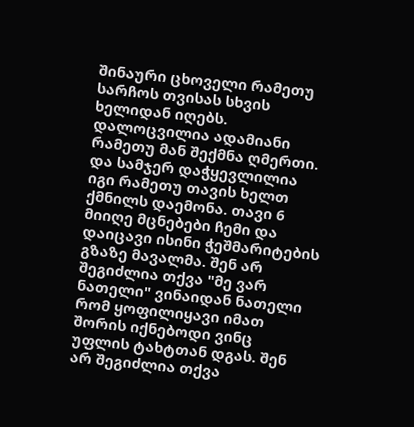შინაური ცხოველი რამეთუ სარჩოს თვისას სხვის ხელიდან იღებს. დალოცვილია ადამიანი რამეთუ მან შექმნა ღმერთი. და სამჯერ დაჭყევლილია იგი რამეთუ თავის ხელთ ქმნილს დაემონა. თავი 6 მიიღე მცნებები ჩემი და დაიცავი ისინი ჭეშმარიტების გზაზე მავალმა. შენ არ შეგიძლია თქვა "მე ვარ ნათელი" ვინაიდან ნათელი რომ ყოფილიყავი იმათ შორის იქნებოდი ვინც უფლის ტახტთან დგას. შენ არ შეგიძლია თქვა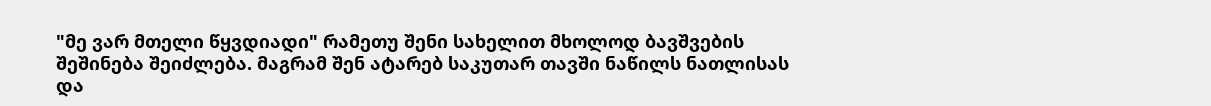"მე ვარ მთელი წყვდიადი" რამეთუ შენი სახელით მხოლოდ ბავშვების შეშინება შეიძლება. მაგრამ შენ ატარებ საკუთარ თავში ნაწილს ნათლისას და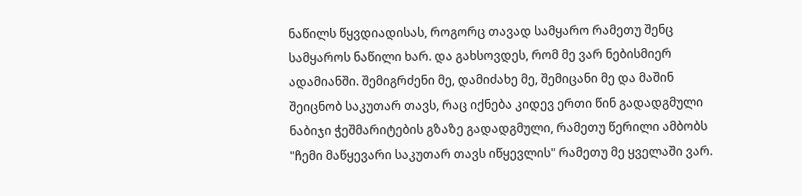ნაწილს წყვდიადისას, როგორც თავად სამყარო რამეთუ შენც სამყაროს ნაწილი ხარ. და გახსოვდეს, რომ მე ვარ ნებისმიერ ადამიანში. შემიგრძენი მე, დამიძახე მე, შემიცანი მე და მაშინ შეიცნობ საკუთარ თავს, რაც იქნება კიდევ ერთი წინ გადადგმული ნაბიჯი ჭეშმარიტების გზაზე გადადგმული, რამეთუ წერილი ამბობს "ჩემი მაწყევარი საკუთარ თავს იწყევლის" რამეთუ მე ყველაში ვარ.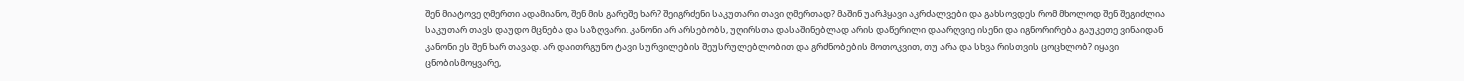შენ მიატოვე ღმერთი ადამიანო, შენ მის გარეშე ხარ? შეიგრძენი საკუთარი თავი ღმერთად? მაშინ უარჰყავი აკრძალვები და გახსოვდეს რომ მხოლოდ შენ შეგიძლია საკუთარ თავს დაუდო მცნება და საზღვარი. კანონი არ არსებობს, უღირსთა დასაშინებლად არის დაწერილი დაარღვიე ისენი და იგნორირება გაუკეთე ვინაიდან კანონი ეს შენ ხარ თავად. არ დაითრგუნო ტავი სურვილების შეუსრულებლობით და გრძნობების მოთოკვით, თუ არა და სხვა რისთვის ცოცხლობ? იყავი ცნობისმოყვარე,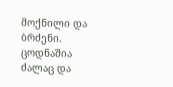მოქნილი და ბრძენი. ცოდნაშია ძალაც და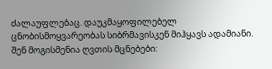ძალაუფლებაც. დაუკმაყოფილებელ ცნობისმოყვარეობას სიბრმავისკენ მიჰყავს ადამიანი. შენ მოგისმენია ღვთის მცნებები: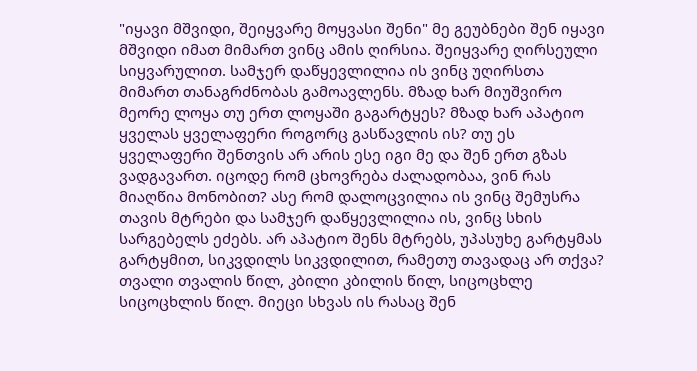"იყავი მშვიდი, შეიყვარე მოყვასი შენი" მე გეუბნები შენ იყავი მშვიდი იმათ მიმართ ვინც ამის ღირსია. შეიყვარე ღირსეული სიყვარულით. სამჯერ დაწყევლილია ის ვინც უღირსთა მიმართ თანაგრძნობას გამოავლენს. მზად ხარ მიუშვირო მეორე ლოყა თუ ერთ ლოყაში გაგარტყეს? მზად ხარ აპატიო ყველას ყველაფერი როგორც გასწავლის ის? თუ ეს ყველაფერი შენთვის არ არის ესე იგი მე და შენ ერთ გზას ვადგავართ. იცოდე რომ ცხოვრება ძალადობაა, ვინ რას მიაღწია მონობით? ასე რომ დალოცვილია ის ვინც შემუსრა თავის მტრები და სამჯერ დაწყევლილია ის, ვინც სხის სარგებელს ეძებს. არ აპატიო შენს მტრებს, უპასუხე გარტყმას გარტყმით, სიკვდილს სიკვდილით, რამეთუ თავადაც არ თქვა? თვალი თვალის წილ, კბილი კბილის წილ, სიცოცხლე სიცოცხლის წილ. მიეცი სხვას ის რასაც შენ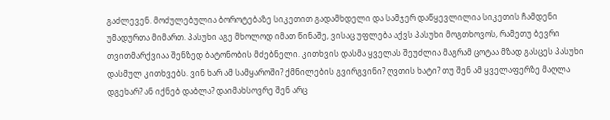გაძლევენ. მოძულებულია ბოროტებაზე სიკეთით გადამხდელი და სამჯერ დაწყევლილია სიკეთის ჩამდენი უმადურთა მიმართ. პასუხი აგე მხოლოდ იმათ წინაშე, ვისაც უფლება აქვს პასუხი მოგთხოვოს, რამეთუ ბევრი თვითმარქვიაა შენზედ ბატონობის მძებნელი. კითხვის დასმა ყველას შეუძლია მაგრამ ცოტაა მზად გასცეს პასუხი დასმულ კითხვებს. ვინ ხარ ამ სამყაროში? ქმნილების გვირგვინი? ღვთის ხატი? თუ შენ ამ ყველაფერზე მაღლა დგეხარ? ან იქნებ დაბლა? დაიმახსოვრე შენ არც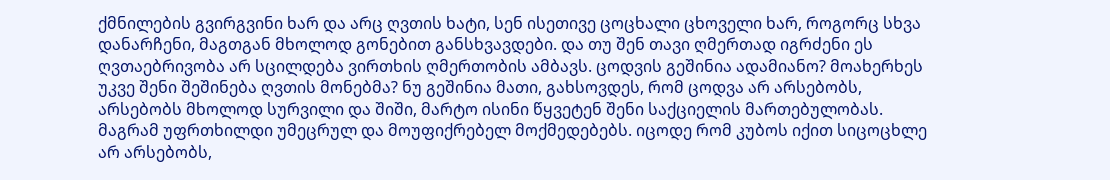ქმნილების გვირგვინი ხარ და არც ღვთის ხატი, სენ ისეთივე ცოცხალი ცხოველი ხარ, როგორც სხვა დანარჩენი, მაგთგან მხოლოდ გონებით განსხვავდები. და თუ შენ თავი ღმერთად იგრძენი ეს ღვთაებრივობა არ სცილდება ვირთხის ღმერთობის ამბავს. ცოდვის გეშინია ადამიანო? მოახერხეს უკვე შენი შეშინება ღვთის მონებმა? ნუ გეშინია მათი, გახსოვდეს, რომ ცოდვა არ არსებობს, არსებობს მხოლოდ სურვილი და შიში, მარტო ისინი წყვეტენ შენი საქციელის მართებულობას. მაგრამ უფრთხილდი უმეცრულ და მოუფიქრებელ მოქმედებებს. იცოდე რომ კუბოს იქით სიცოცხლე არ არსებობს,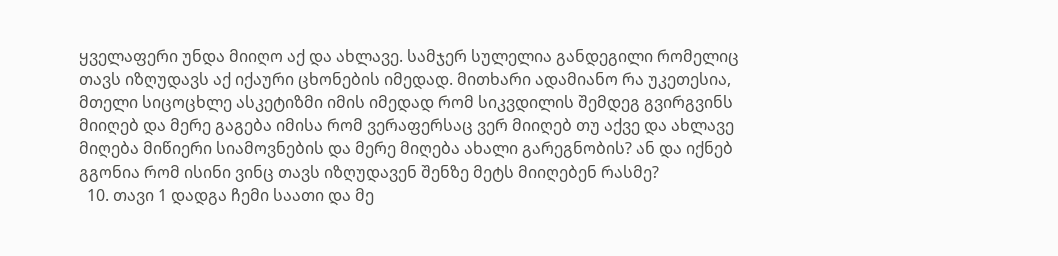ყველაფერი უნდა მიიღო აქ და ახლავე. სამჯერ სულელია განდეგილი რომელიც თავს იზღუდავს აქ იქაური ცხონების იმედად. მითხარი ადამიანო რა უკეთესია, მთელი სიცოცხლე ასკეტიზმი იმის იმედად რომ სიკვდილის შემდეგ გვირგვინს მიიღებ და მერე გაგება იმისა რომ ვერაფერსაც ვერ მიიღებ თუ აქვე და ახლავე მიღება მიწიერი სიამოვნების და მერე მიღება ახალი გარეგნობის? ან და იქნებ გგონია რომ ისინი ვინც თავს იზღუდავენ შენზე მეტს მიიღებენ რასმე?
  10. თავი 1 დადგა ჩემი საათი და მე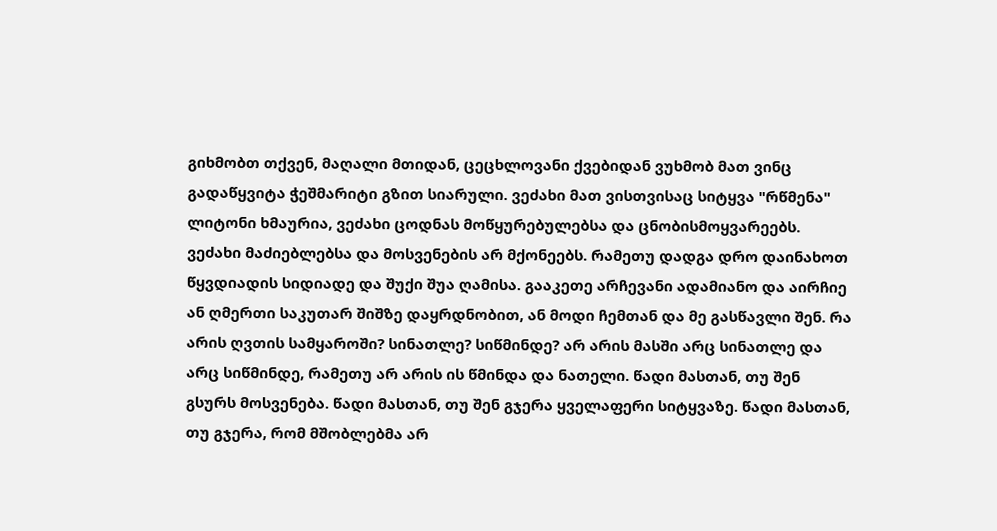გიხმობთ თქვენ, მაღალი მთიდან, ცეცხლოვანი ქვებიდან ვუხმობ მათ ვინც გადაწყვიტა ჭეშმარიტი გზით სიარული. ვეძახი მათ ვისთვისაც სიტყვა "რწმენა" ლიტონი ხმაურია, ვეძახი ცოდნას მოწყურებულებსა და ცნობისმოყვარეებს. ვეძახი მაძიებლებსა და მოსვენების არ მქონეებს. რამეთუ დადგა დრო დაინახოთ წყვდიადის სიდიადე და შუქი შუა ღამისა. გააკეთე არჩევანი ადამიანო და აირჩიე ან ღმერთი საკუთარ შიშზე დაყრდნობით, ან მოდი ჩემთან და მე გასწავლი შენ. რა არის ღვთის სამყაროში? სინათლე? სიწმინდე? არ არის მასში არც სინათლე და არც სიწმინდე, რამეთუ არ არის ის წმინდა და ნათელი. წადი მასთან, თუ შენ გსურს მოსვენება. წადი მასთან, თუ შენ გჯერა ყველაფერი სიტყვაზე. წადი მასთან, თუ გჯერა, რომ მშობლებმა არ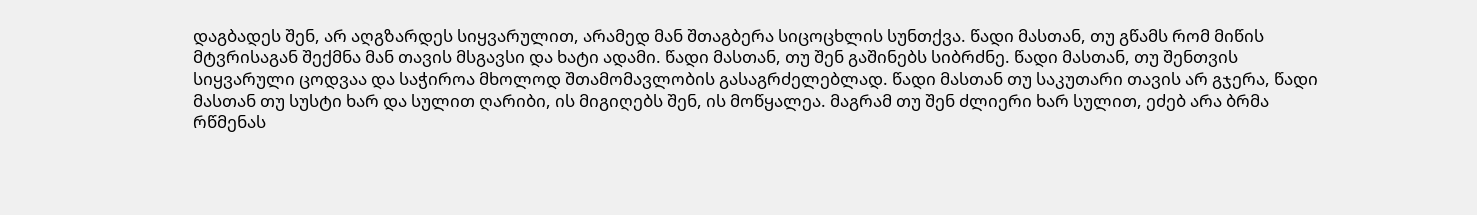დაგბადეს შენ, არ აღგზარდეს სიყვარულით, არამედ მან შთაგბერა სიცოცხლის სუნთქვა. წადი მასთან, თუ გწამს რომ მიწის მტვრისაგან შექმნა მან თავის მსგავსი და ხატი ადამი. წადი მასთან, თუ შენ გაშინებს სიბრძნე. წადი მასთან, თუ შენთვის სიყვარული ცოდვაა და საჭიროა მხოლოდ შთამომავლობის გასაგრძელებლად. წადი მასთან თუ საკუთარი თავის არ გჯერა, წადი მასთან თუ სუსტი ხარ და სულით ღარიბი, ის მიგიღებს შენ, ის მოწყალეა. მაგრამ თუ შენ ძლიერი ხარ სულით, ეძებ არა ბრმა რწმენას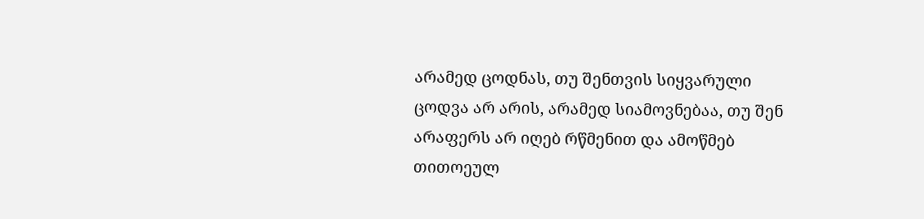არამედ ცოდნას, თუ შენთვის სიყვარული ცოდვა არ არის, არამედ სიამოვნებაა, თუ შენ არაფერს არ იღებ რწმენით და ამოწმებ თითოეულ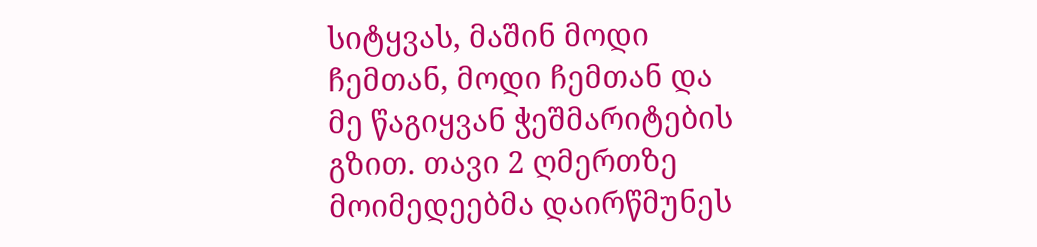სიტყვას, მაშინ მოდი ჩემთან, მოდი ჩემთან და მე წაგიყვან ჭეშმარიტების გზით. თავი 2 ღმერთზე მოიმედეებმა დაირწმუნეს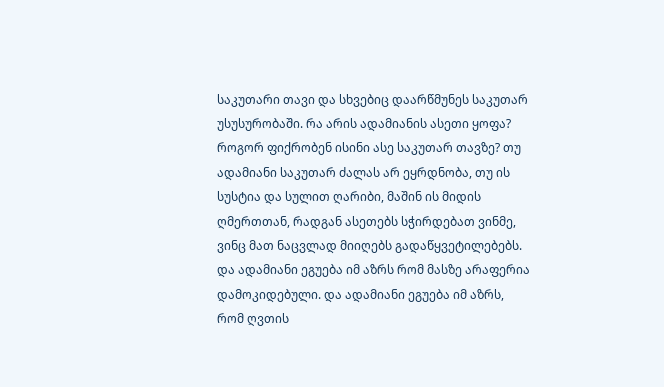საკუთარი თავი და სხვებიც დაარწმუნეს საკუთარ უსუსურობაში. რა არის ადამიანის ასეთი ყოფა? როგორ ფიქრობენ ისინი ასე საკუთარ თავზე? თუ ადამიანი საკუთარ ძალას არ ეყრდნობა, თუ ის სუსტია და სულით ღარიბი, მაშინ ის მიდის ღმერთთან, რადგან ასეთებს სჭირდებათ ვინმე, ვინც მათ ნაცვლად მიიღებს გადაწყვეტილებებს. და ადამიანი ეგუება იმ აზრს რომ მასზე არაფერია დამოკიდებული. და ადამიანი ეგუება იმ აზრს, რომ ღვთის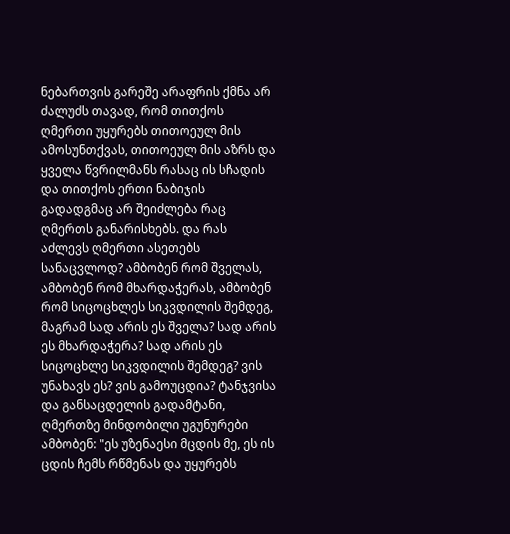ნებართვის გარეშე არაფრის ქმნა არ ძალუძს თავად, რომ თითქოს ღმერთი უყურებს თითოეულ მის ამოსუნთქვას, თითოეულ მის აზრს და ყველა წვრილმანს რასაც ის სჩადის და თითქოს ერთი ნაბიჯის გადადგმაც არ შეიძლება რაც ღმერთს განარისხებს. და რას აძლევს ღმერთი ასეთებს სანაცვლოდ? ამბობენ რომ შველას, ამბობენ რომ მხარდაჭერას, ამბობენ რომ სიცოცხლეს სიკვდილის შემდეგ, მაგრამ სად არის ეს შველა? სად არის ეს მხარდაჭერა? სად არის ეს სიცოცხლე სიკვდილის შემდეგ? ვის უნახავს ეს? ვის გამოუცდია? ტანჯვისა და განსაცდელის გადამტანი, ღმერთზე მინდობილი უგუნურები ამბობენ: "ეს უზენაესი მცდის მე, ეს ის ცდის ჩემს რწმენას და უყურებს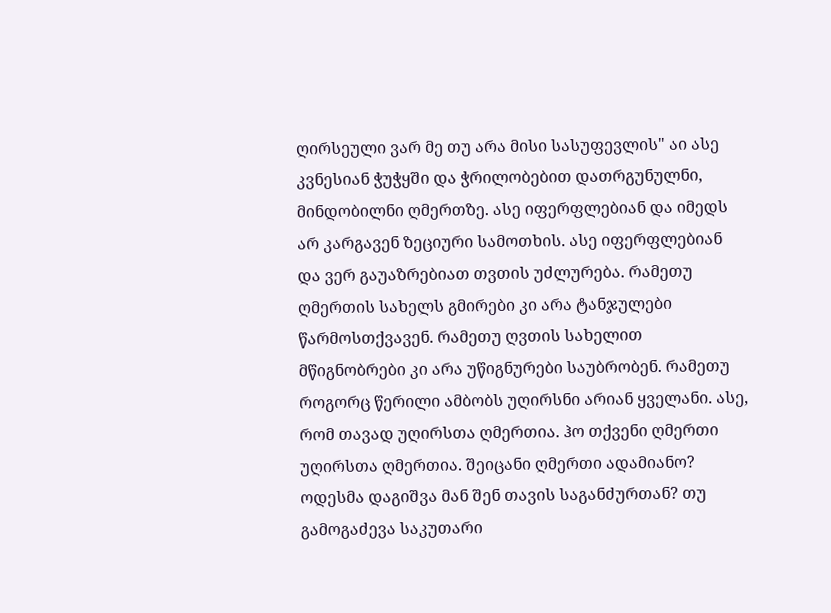ღირსეული ვარ მე თუ არა მისი სასუფევლის" აი ასე კვნესიან ჭუჭყში და ჭრილობებით დათრგუნულნი, მინდობილნი ღმერთზე. ასე იფერფლებიან და იმედს არ კარგავენ ზეციური სამოთხის. ასე იფერფლებიან და ვერ გაუაზრებიათ თვთის უძლურება. რამეთუ ღმერთის სახელს გმირები კი არა ტანჯულები წარმოსთქვავენ. რამეთუ ღვთის სახელით მწიგნობრები კი არა უწიგნურები საუბრობენ. რამეთუ როგორც წერილი ამბობს უღირსნი არიან ყველანი. ასე, რომ თავად უღირსთა ღმერთია. ჰო თქვენი ღმერთი უღირსთა ღმერთია. შეიცანი ღმერთი ადამიანო? ოდესმა დაგიშვა მან შენ თავის საგანძურთან? თუ გამოგაძევა საკუთარი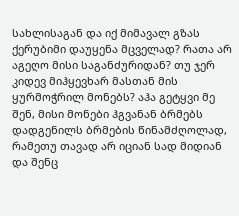სახლისაგან და იქ მიმავალ გზას ქერუბიმი დაუყენა მცველად? რათა არ აგეღო მისი საგანძურიდან? თუ ჯერ კიდევ მიჰყევხარ მასთან მის ყურმოჭრილ მონებს? აჰა გეტყვი მე შენ, მისი მონები ჰგვანან ბრმებს დადგენილს ბრმების წინამძღოლად, რამეთუ თავად არ იციან სად მიდიან და შენც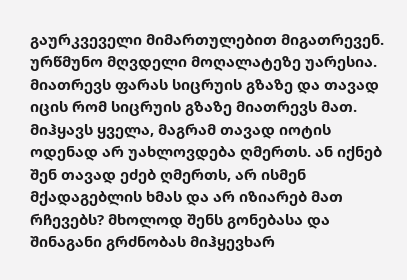გაურკვეველი მიმართულებით მიგათრევენ. ურწმუნო მღვდელი მოღალატეზე უარესია. მიათრევს ფარას სიცრუის გზაზე და თავად იცის რომ სიცრუის გზაზე მიათრევს მათ. მიჰყავს ყველა, მაგრამ თავად იოტის ოდენად არ უახლოვდება ღმერთს. ან იქნებ შენ თავად ეძებ ღმერთს, არ ისმენ მქადაგებლის ხმას და არ იზიარებ მათ რჩევებს? მხოლოდ შენს გონებასა და შინაგანი გრძნობას მიჰყევხარ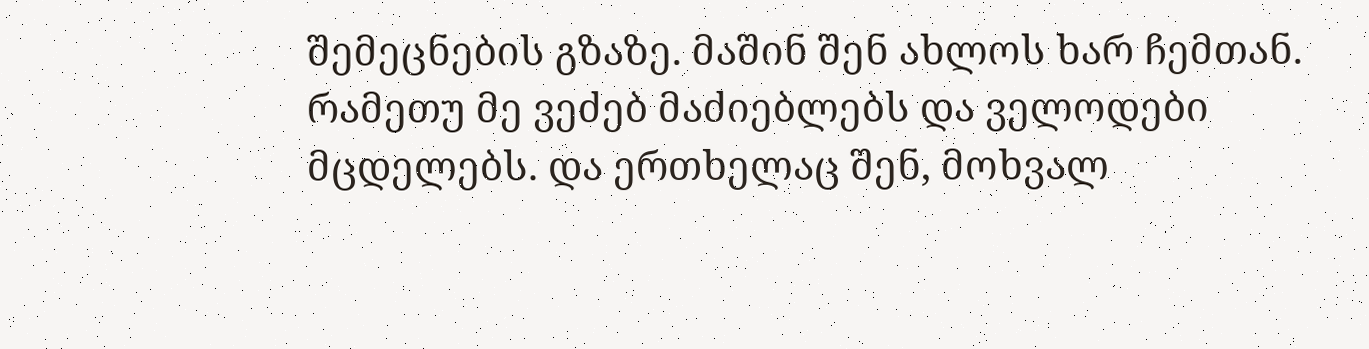შემეცნების გზაზე. მაშინ შენ ახლოს ხარ ჩემთან. რამეთუ მე ვეძებ მაძიებლებს და ველოდები მცდელებს. და ერთხელაც შენ, მოხვალ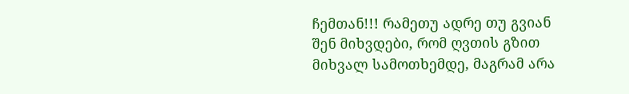ჩემთან!!! რამეთუ ადრე თუ გვიან შენ მიხვდები, რომ ღვთის გზით მიხვალ სამოთხემდე, მაგრამ არა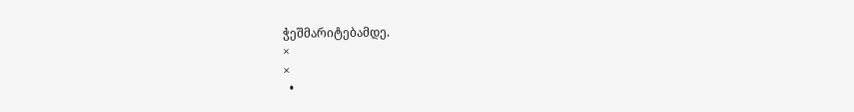ჭეშმარიტებამდე.
×
×
  •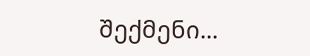შექმენი...